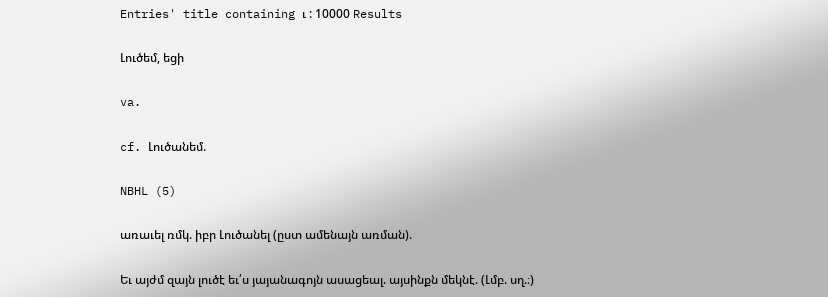Entries' title containing ւ : 10000 Results

Լուծեմ, եցի

va.

cf. Լուծանեմ.

NBHL (5)

առաւել ռմկ. իբր Լուծանել (ըստ ամենայն առման).

Եւ այժմ զայն լուծէ եւ՛ս յայանագոյն ասացեալ. այսինքն մեկնէ. (Լմբ. սղ.։)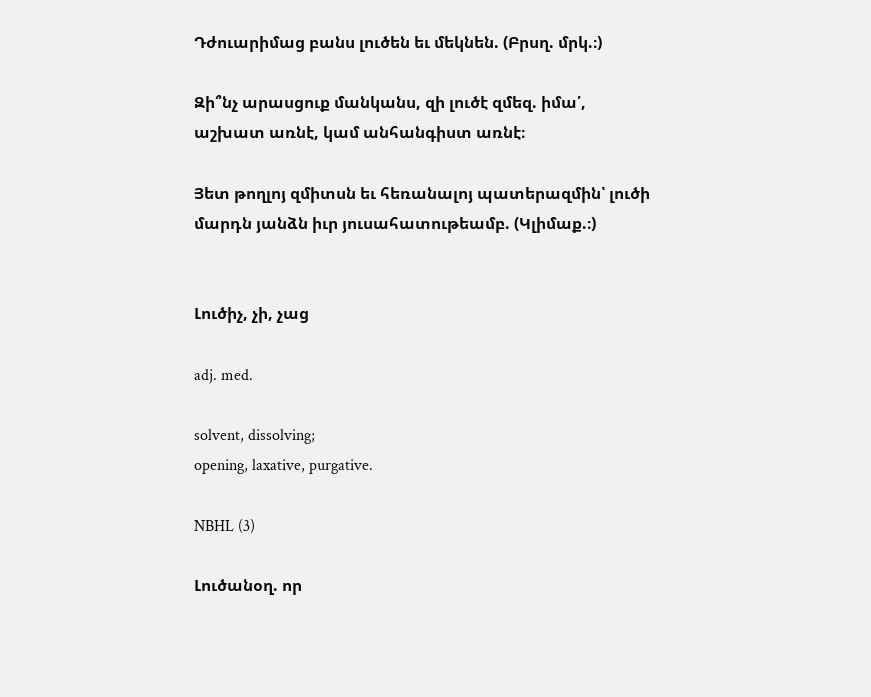Դժուարիմաց բանս լուծեն եւ մեկնեն. (Բրսղ. մրկ.։)

Զի՞նչ արասցուք մանկանս, զի լուծէ զմեզ. իմա՛, աշխատ առնէ, կամ անհանգիստ առնէ։

Յետ թողլոյ զմիտսն եւ հեռանալոյ պատերազմին՝ լուծի մարդն յանձն իւր յուսահատութեամբ. (Կլիմաք.։)


Լուծիչ, չի, չաց

adj. med.

solvent, dissolving;
opening, laxative, purgative.

NBHL (3)

Լուծանօղ. որ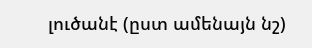լուծանէ (ըստ ամենայն նշ)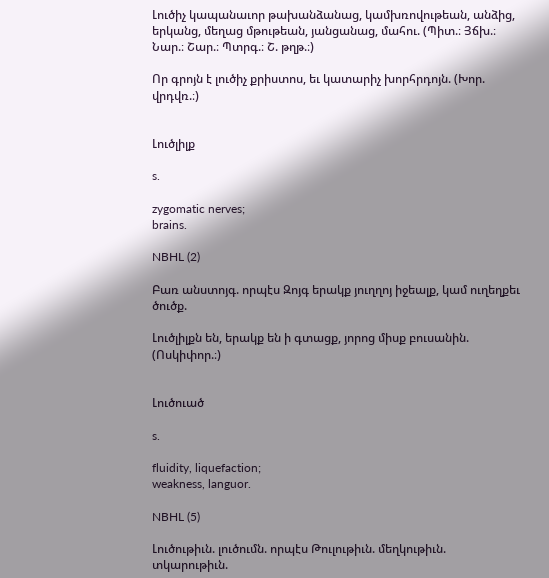Լուծիչ կապանաւոր թախանձանաց, կամխռովութեան, անձից, երկանց, մեղաց մթութեան, յանցանաց, մահու. (Պիտ.։ Յճխ.։ Նար.։ Շար.։ Պտրգ.։ Շ. թղթ.։)

Որ գրոյն է լուծիչ քրիստոս, եւ կատարիչ խորհրդոյն. (Խոր. վրդվռ.։)


Լուծլիլք

s.

zygomatic nerves;
brains.

NBHL (2)

Բառ անստոյգ. որպէս Զոյգ երակք յուղղոյ իջեալք, կամ ուղեղքեւ ծուծք.

Լուծլիլքն են, երակք են ի գտացք, յորոց միսք բուսանին. (Ոսկիփոր.։)


Լուծուած

s.

fluidity, liquefaction;
weakness, languor.

NBHL (5)

Լուծութիւն. լուծումն. որպէս Թուլութիւն. մեղկութիւն. տկարութիւն.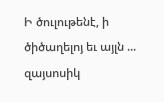Ի ծուլութենէ, ի ծիծաղելոյ եւ այլն ... զայսոսիկ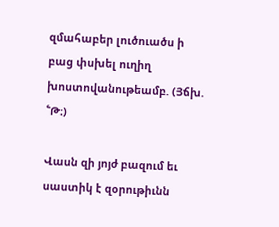զմահաբեր լուծուածս ի բաց փսխել ուղիղ խոստովանութեամբ. (Յճխ. ՟Թ։)

Վասն զի յոյժ բազում եւ սաստիկ է զօրութիւնն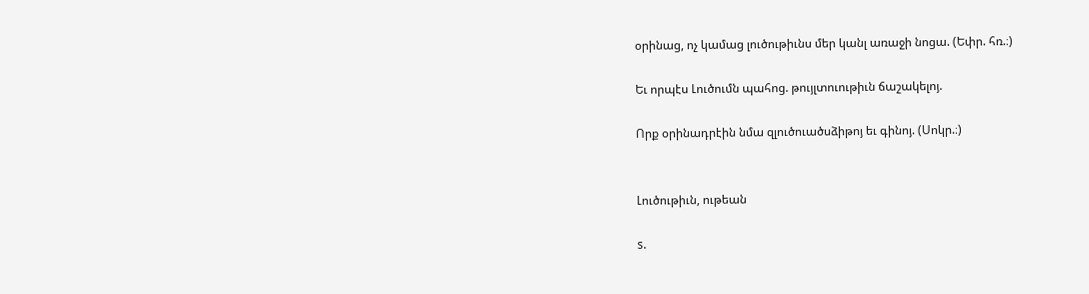օրինաց, ոչ կամաց լուծութիւնս մեր կանլ առաջի նոցա. (Եփր. հռ.։)

Եւ որպէս Լուծումն պահոց. թույլտուութիւն ճաշակելոյ.

Որք օրինադրէին նմա զլուծուածսձիթոյ եւ գինոյ. (Սոկր.։)


Լուծութիւն, ութեան

s.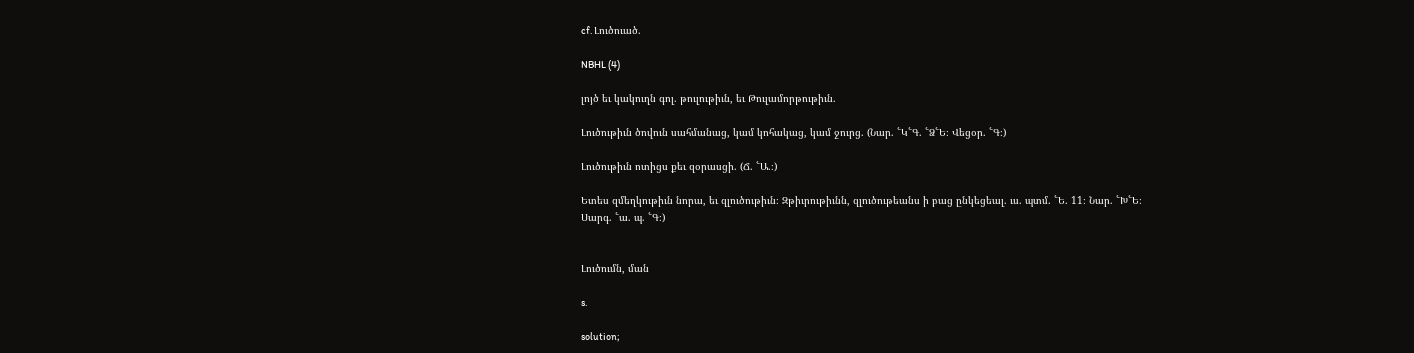cf. Լուծուած.

NBHL (4)

լոյծ եւ կակուղն գոլ. թուլութիւն, եւ Թուլամորթութիւն.

Լուծութիւն ծովուն սահմանաց, կամ կոհակաց, կամ ջուրց. (Նար. ՟Կ՟Գ. ՟Ձ՟Ե։ Վեցօր. ՟Գ։)

Լուծութիւն ոտիցս քեւ զօրասցի. (Ճ. ՟Ա.։)

Ետես զմեղկութիւն նորա, եւ զլուծութիւն։ Զթիւրութիւնն, զլուծութեանս ի բաց ընկեցեալ. ւս. պտմ. ՟Ե. 11։ Նար. ՟Խ՟Ե։ Սարգ. ՟ա. պ. ՟Գ։)


Լուծումն, ման

s.

solution;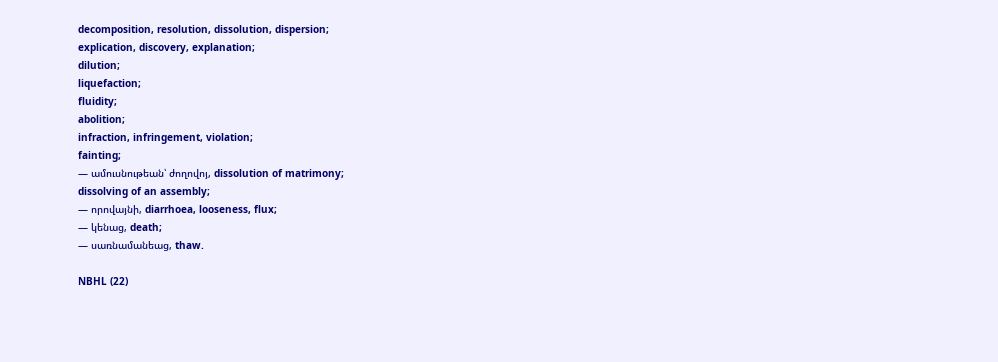decomposition, resolution, dissolution, dispersion;
explication, discovery, explanation;
dilution;
liquefaction;
fluidity;
abolition;
infraction, infringement, violation;
fainting;
— ամուսնութեան՝ ժողովոյ, dissolution of matrimony;
dissolving of an assembly;
— որովայնի, diarrhoea, looseness, flux;
— կենաց, death;
— սառնամանեաց, thaw.

NBHL (22)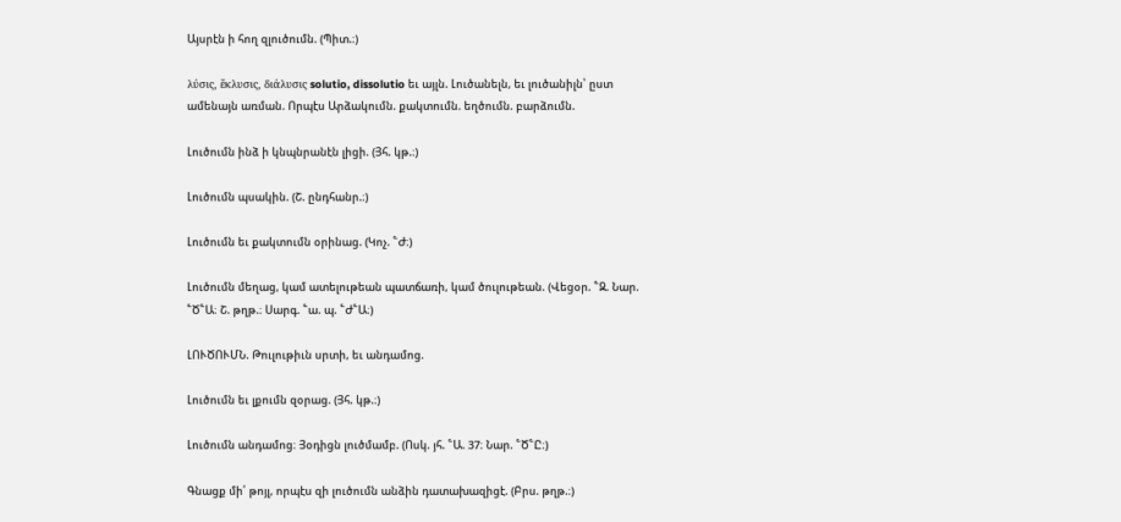Այսրէն ի հող զլուծումն. (Պիտ.։)

λύσις, ἕκλυσις, διάλυσις solutio, dissolutio եւ այլն. Լուծանելն, եւ լուծանիլն՝ ըստ ամենայն առման. Որպէս Արձակումն. քակտումն. եղծումն. բարձումն.

Լուծումն ինձ ի կնպնրանէն լիցի. (Յհ. կթ.։)

Լուծումն պսակին. (Շ. ընդհանր.։)

Լուծումն եւ քակտումն օրինաց. (Կոչ. ՟Ժ։)

Լուծումն մեղաց, կամ ատելութեան պատճառի, կամ ծուլութեան. (Վեցօր. ՟Զ. Նար. ՟Ծ՟Ա։ Շ. թղթ.։ Սարգ. ՟ա. պ. ՟Ժ՟Ա։)

ԼՈՒԾՈՒՄՆ. Թուլութիւն սրտի, եւ անդամոց.

Լուծումն եւ լքումն զօրաց. (Յհ. կթ.։)

Լուծումն անդամոց։ Յօդիցն լուծմամբ. (Ոսկ. յհ. ՟Ա. 37։ Նար. ՟Ծ՟Ը։)

Գնացք մի՛ թոյլ, որպէս զի լուծումն անձին դատախազիցէ. (Բրս. թղթ.։)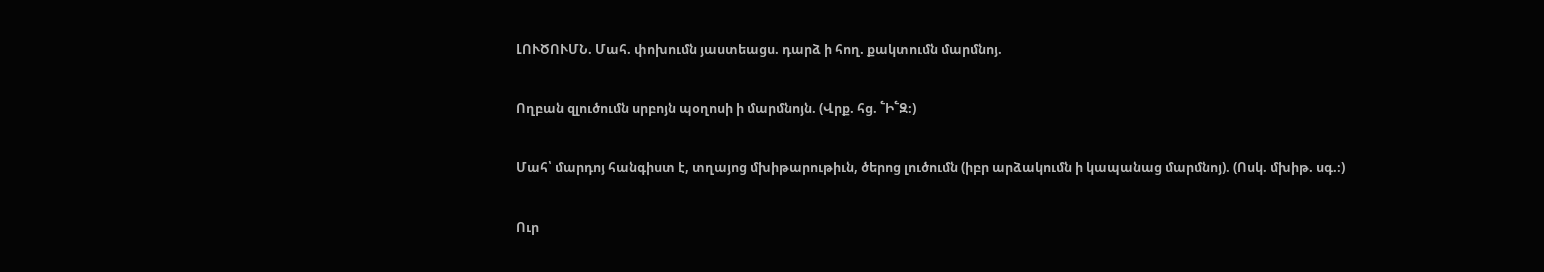ԼՈՒԾՈՒՄՆ. Մահ. փոխումն յաստեացս. դարձ ի հող. քակտումն մարմնոյ.

Ողբան զլուծումն սրբոյն պօղոսի ի մարմնոյն. (Վրք. հց. ՟Ի՟Զ։)

Մահ՝ մարդոյ հանգիստ է, տղայոց մխիթարութիւն, ծերոց լուծումն (իբր արձակումն ի կապանաց մարմնոյ). (Ոսկ. մխիթ. սգ.։)

Ուր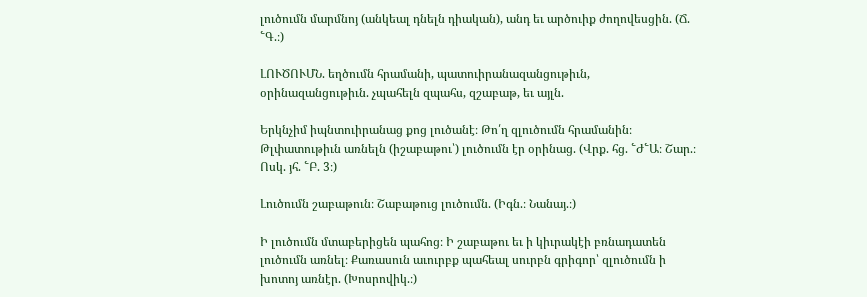լուծումն մարմնոյ (անկեալ դնելն դիական), անդ եւ արծուիք ժողովեսցին. (Ճ. ՟Գ.։)

ԼՈՒԾՈՒՄՆ. եղծումն հրամանի, պատուիրանազանցութիւն, օրինազանցութիւն. չպահելն զպահս, զշաբաթ, եւ այլն.

Երկնչիմ իպնտուիրանաց քոց լուծանէ։ Թո՛ղ զլուծումն հրամանին։ Թլփատութիւն առնելն (իշաբաթու՝) լուծումն էր օրինաց. (Վրք. հց. ՟Ժ՟Ա։ Շար.։ Ոսկ. յհ. ՟Բ. 3։)

Լուծումն շաբաթուն։ Շաբաթուց լուծումն. (Իգն.։ Նանայ.։)

Ի լուծումն մտաբերիցեն պահոց։ Ի շաբաթու եւ ի կիւրակէի բռնադատեն լուծումն առնել։ Քառասուն աւուրբք պահեալ սուրբն գրիգոր՝ զլուծումն ի խոտոյ առնէր. (Խոսրովիկ.։)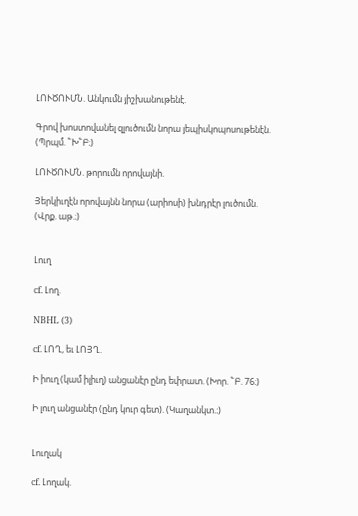ԼՈՒԾՈՒՄՆ. Անկումն յիշխանութենէ.

Գրով խոստովանել զլուծումն նորա յեպիսկոպոսութենէն. (Պրպմ. ՟Խ՟Բ։)

ԼՈՒԾՈՒՄՆ. թորումն որովայնի.

Յերկիւղէն որովայնն նորա (արիոսի) խնդրէր լուծումն. (Վրք. աթ.։)


Լուղ

cf. Լող.

NBHL (3)

cf. ԼՈՂ, եւ ԼՈՅՂ.

Ի իուղ (կամ իլիւղ) անցանէր ընդ եփրատ. (Խոր. ՟Բ. 76։)

Ի լուղ անցանէր (ընդ կուր գետ). (Կաղանկտ.։)


Լուղակ

cf. Լողակ.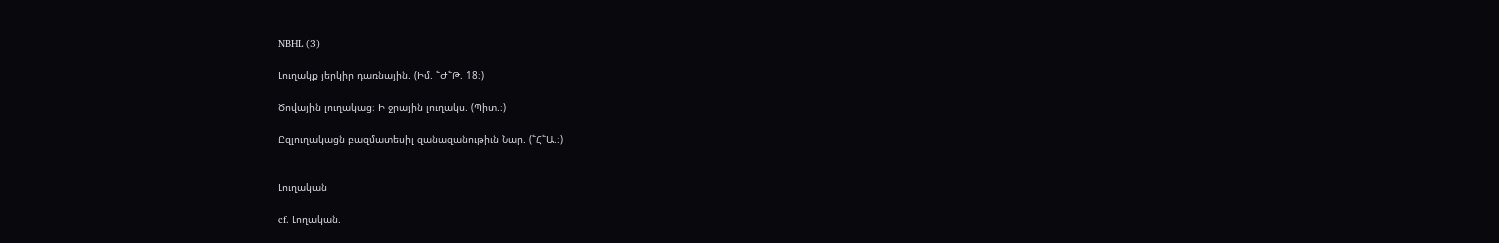NBHL (3)

Լուղակք յերկիր դառնային. (Իմ. ՟Ժ՟Թ. 18։)

Ծովային լուղակաց։ Ի ջրային լուղակս. (Պիտ.։)

Ըզլուղակացն բազմատեսիլ զանազանութիւն Նար. (՟Հ՟Ա.։)


Լուղական

cf. Լողական.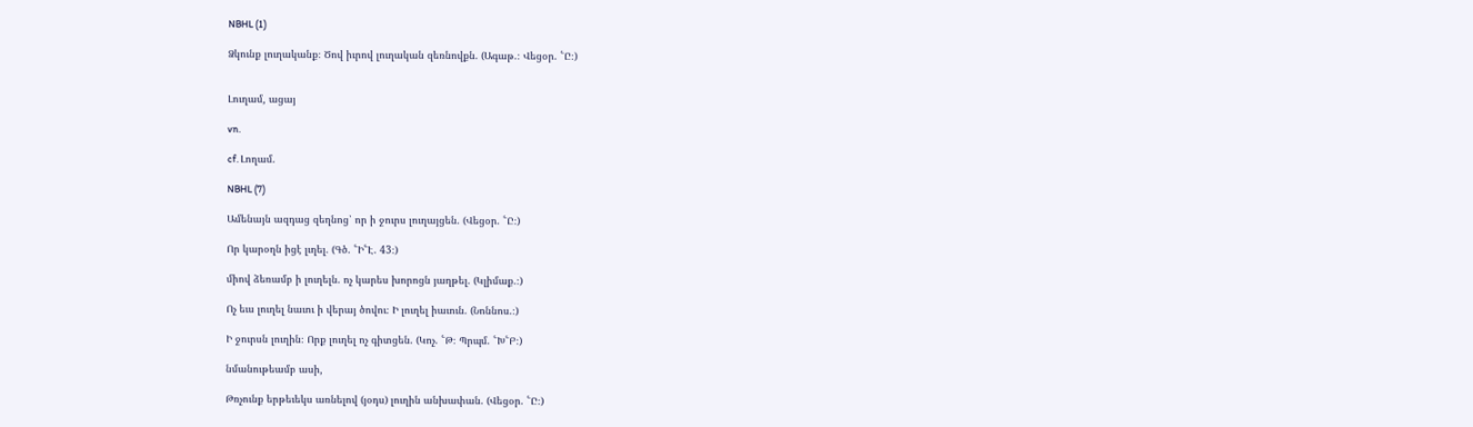NBHL (1)

Ձկունք լուղականք։ Ծով իւրով լուղական զեռնովքն. (Ագաթ.։ Վեցօր. ՟Ը։)


Լուղամ, ացայ

vn.

cf. Լողամ.

NBHL (7)

Ամենայն ազդաց զեղնոց՝ որ ի ջուրս լուղայցեն. (Վեցօր. ՟Ը։)

Որ կարօղն իցէ լւղել. (Գծ. ՟Ի՟Է. 43։)

միով ձեռամբ ի լուղելն. ոչ կարես խորոցն յաղթել. (Կլիմաք.։)

Ոչ եւս լուղել նաւու ի վերայ ծովու։ Ի լուղել իաւուն. (Նոննոս.։)

Ի ջուրսն լուղին։ Որք լուղել ոչ գիտցեն. (Կոչ. ՟Թ։ Պրպմ. ՟Խ՟Բ։)

նմանութեամբ ասի,

Թռչունք երթեւեկս առնելով (յօդս) լուղին անխափան. (Վեցօր. ՟Ը։)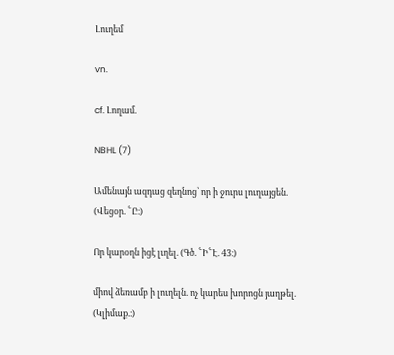Լուղեմ

vn.

cf. Լողամ.

NBHL (7)

Ամենայն ազդաց զեղնոց՝ որ ի ջուրս լուղայցեն. (Վեցօր. ՟Ը։)

Որ կարօղն իցէ լւղել. (Գծ. ՟Ի՟Է. 43։)

միով ձեռամբ ի լուղելն. ոչ կարես խորոցն յաղթել. (Կլիմաք.։)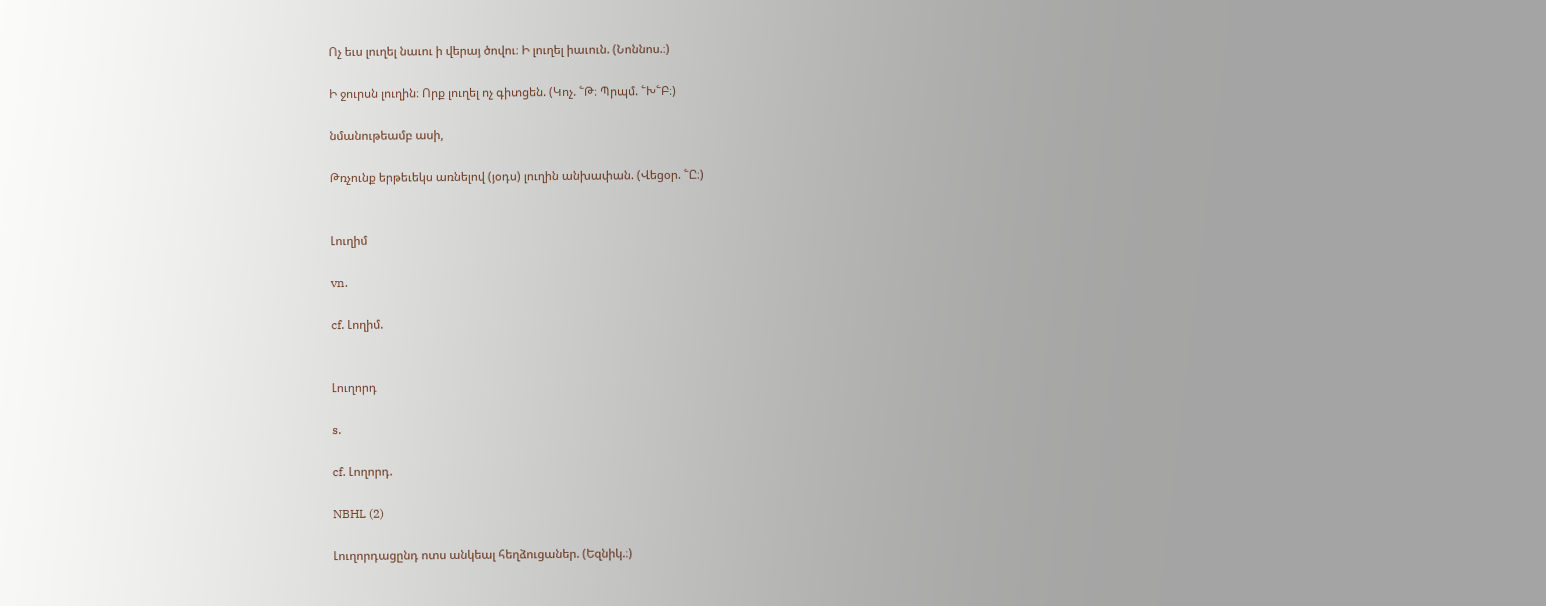Ոչ եւս լուղել նաւու ի վերայ ծովու։ Ի լուղել իաւուն. (Նոննոս.։)

Ի ջուրսն լուղին։ Որք լուղել ոչ գիտցեն. (Կոչ. ՟Թ։ Պրպմ. ՟Խ՟Բ։)

նմանութեամբ ասի,

Թռչունք երթեւեկս առնելով (յօդս) լուղին անխափան. (Վեցօր. ՟Ը։)


Լուղիմ

vn.

cf. Լողիմ.


Լուղորդ

s.

cf. Լողորդ.

NBHL (2)

Լուղորդացընդ ոտս անկեալ հեղձուցաներ. (Եզնիկ.։)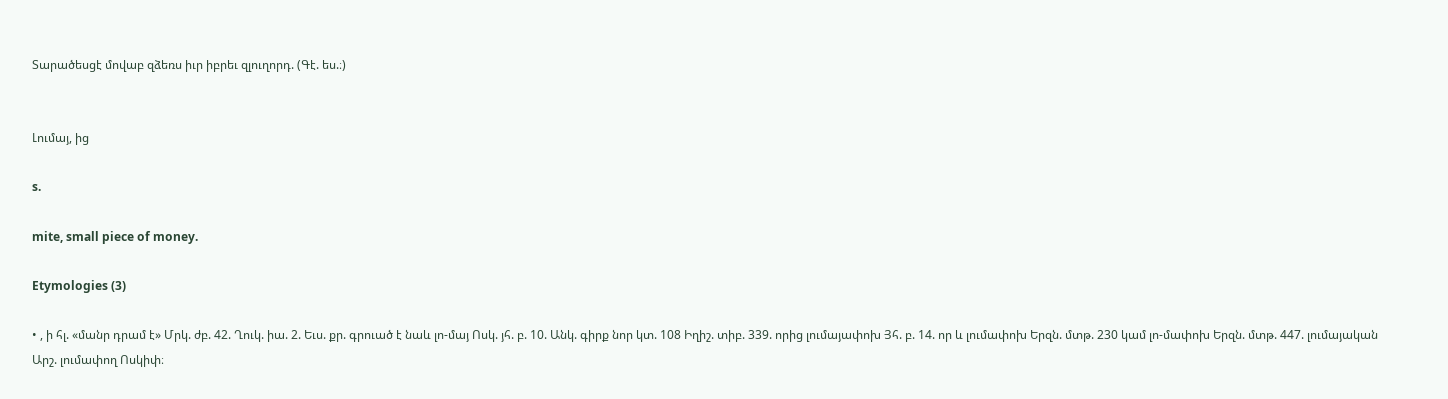Տարածեսցէ մովաբ զձեռս իւր իբրեւ զլուղորդ. (Գէ. ես.։)


Լումայ, ից

s.

mite, small piece of money.

Etymologies (3)

• , ի հլ. «մանր դրամ է» Մրկ. ժբ. 42. Ղուկ. իա. 2. Եւս. քր. գրուած է նաև լո-մայ Ոսկ. յհ. բ. 10. Անկ. գիրք նոր կտ. 108 Իղիշ. տիբ. 339. որից լումայափոխ Յհ. բ. 14. որ և լումափոխ Երզն. մտթ. 230 կամ լո-մափոխ Երզն. մտթ. 447. լումայական Արշ. լումափող Ոսկիփ։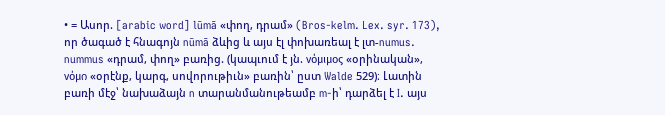• = Ասոր. [arabic word] lūmā «փող, դրամ» (Bros-kelm. Lex. syr. 173), որ ծագած է հնագոյն nūmā ձևից և այս էլ փոխառեալ է լտ-numus. nummus «դրամ, փող» բառից. (կապւում է յն. νόμιμος «օրինական», νόμი «օրէնք, կարգ, սովորութիւն» բառին՝ ըստ Walde 529)։ Լատին բառի մէջ՝ նախաձայն n տարանմանութեամբ m-ի՝ դարձել է I. այս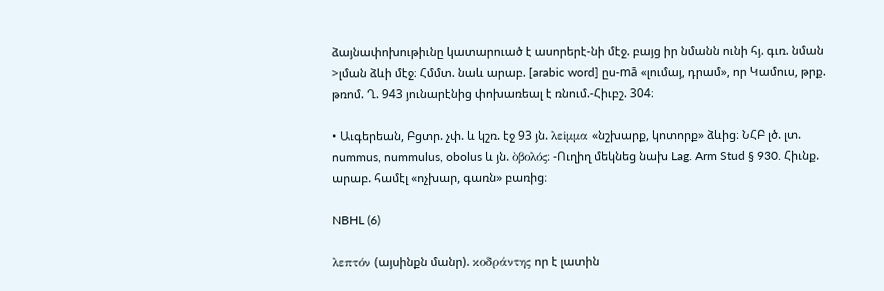ձայնափոխութիւնը կատարուած է ասորերէ-նի մէջ. բայց իր նմանն ունի հյ. գւռ. նման >լման ձևի մէջ։ Հմմտ. նաև արաբ. [arabic word] ըս-mā «լումայ, դրամ», որ Կամուս, թրք. թռոմ. Ղ. 943 յունարէնից փոխառեալ է ռնում.-Հիւբշ. 304։

• Աւգերեան, Բցտր. չփ. և կշռ. էջ 93 յն. λεiμμα «նշխարք, կոտորք» ձևից։ ՆՀԲ լծ. լտ. nummus, nummulus, obolus և յն. ὸβολός։ -Ուղիղ մեկնեց նախ Lag. Arm Stud § 930. Հիւնք. արաբ. համէլ «ոչխար, գառն» բառից։

NBHL (6)

λεπτόν (այսինքն մանր). κοδράντης որ է լատին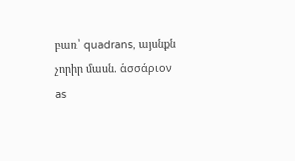բառ՝ quadrans, այսնքն չորիր մասն. ἁσσάριον as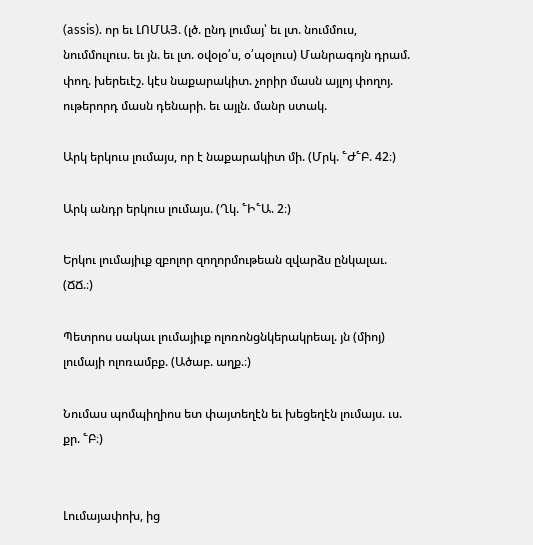(assis). որ եւ ԼՈՄԱՅ. (լծ. ընդ լումայ՝ եւ լտ. նումմուս, նումմուլուս. եւ յն. եւ լտ. օվօլօ՛ս, օ՛պօլուս) Մանրագոյն դրամ. փող. խերեւէշ. կէս նաքարակիտ. չորիր մասն այլոյ փողոյ. ութերորդ մասն դենարի. եւ այլն. մանր ստակ.

Արկ երկուս լումայս, որ է նաքարակիտ մի. (Մրկ. ՟Ժ՟Բ. 42։)

Արկ անդր երկուս լումայս. (Ղկ. ՟Ի՟Ա. 2։)

Երկու լումայիւք զբոլոր զողորմութեան զվարձս ընկալաւ. (ՃՃ.։)

Պետրոս սակաւ լումայիւք ոլոռոնցնկերակրեալ. յն (միոյ) լումայի ոլոռամբք. (Ածաբ. աղք.։)

Նումաս պոմպիղիոս ետ փայտեղէն եւ խեցեղէն լումայս. ւս. քր. ՟Բ։)


Լումայափոխ, ից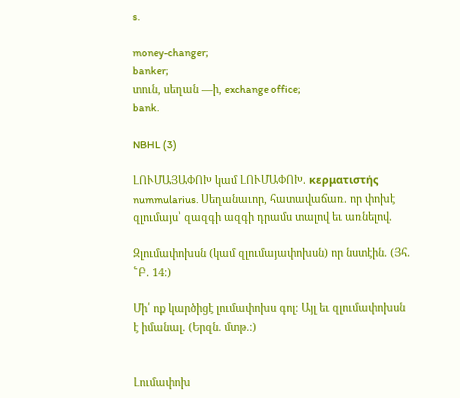s.

money-changer;
banker;
տուն, սեղան —ի, exchange office;
bank.

NBHL (3)

ԼՈՒՄԱՅԱՓՈԽ կամ ԼՈՒՄԱՓՈԽ. κερματιστής nummularius. Սեղանաւոր, հատավաճառ. որ փոխէ զլումայս՝ զազգի ազգի դրամս տալով եւ առնելով.

Զլումափոխսն (կամ զլումայափոխսն) որ նստէին. (Յհ. ՟Բ. 14։)

Մի՛ ոք կարծիցէ լումափոխս գոլ։ Այլ եւ զլումափոխսն է իմանալ. (Երզն. մտթ.։)


Լումափոխ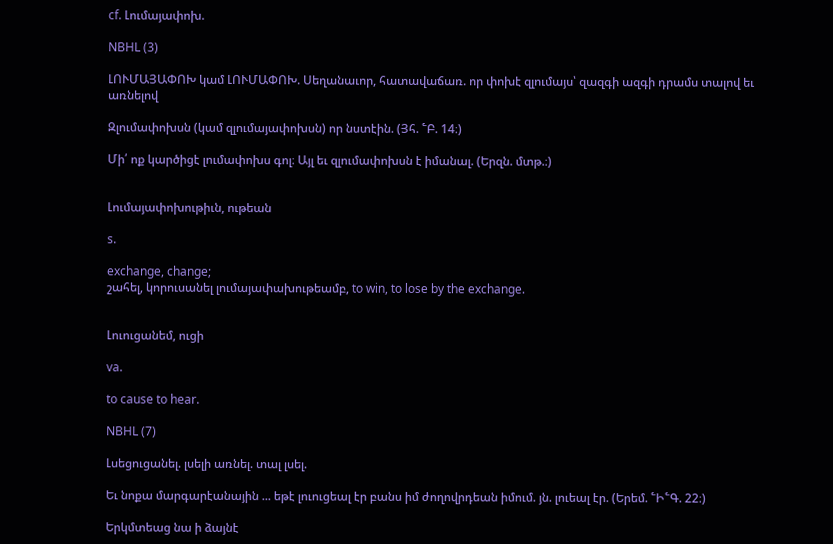cf. Լումայափոխ.

NBHL (3)

ԼՈՒՄԱՅԱՓՈԽ կամ ԼՈՒՄԱՓՈԽ. Սեղանաւոր, հատավաճառ. որ փոխէ զլումայս՝ զազգի ազգի դրամս տալով եւ առնելով

Զլումափոխսն (կամ զլումայափոխսն) որ նստէին. (Յհ. ՟Բ. 14։)

Մի՛ ոք կարծիցէ լումափոխս գոլ։ Այլ եւ զլումափոխսն է իմանալ. (Երզն. մտթ.։)


Լումայափոխութիւն, ութեան

s.

exchange, change;
շահել, կորուսանել լումայափախութեամբ, to win, to lose by the exchange.


Լուուցանեմ, ուցի

va.

to cause to hear.

NBHL (7)

Լսեցուցանել. լսելի առնել. տալ լսել.

Եւ նոքա մարգարէանային ... եթէ լուուցեալ էր բանս իմ ժողովրդեան իմում. յն. լուեալ էր. (Երեմ. ՟Ի՟Գ. 22։)

Երկմտեաց նա ի ձայնէ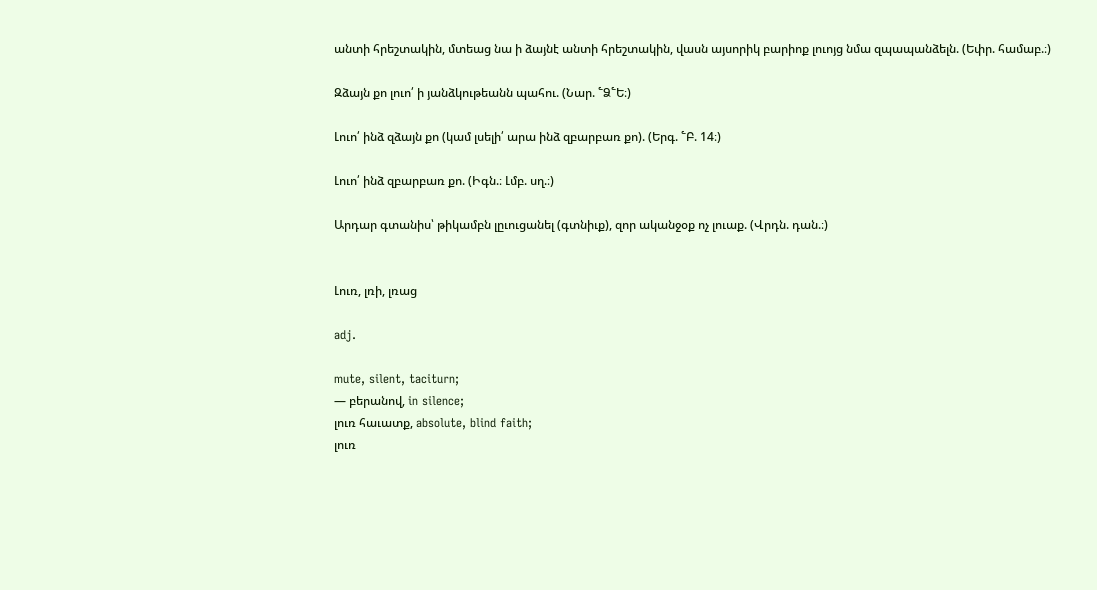անտի հրեշտակին, մտեաց նա ի ձայնէ անտի հրեշտակին, վասն այսորիկ բարիոք լուոյց նմա զպապանձելն. (Եփր. համաբ.։)

Զձայն քո լուո՛ ի յանձկութեանն պահու. (Նար. ՟Ձ՟Ե։)

Լուո՛ ինձ զձայն քո (կամ լսելի՛ արա ինձ զբարբառ քո). (Երգ. ՟Բ. 14։)

Լուո՛ ինձ զբարբառ քո. (Իգն.։ Լմբ. սղ.։)

Արդար գտանիս՝ թիկամբն լըւուցանել (գտնիւք), զոր ականջօք ոչ լուաք. (Վրդն. դան.։)


Լուռ, լռի, լռաց

adj.

mute, silent, taciturn;
— բերանով, in silence;
լուռ հաւատք, absolute, blind faith;
լուռ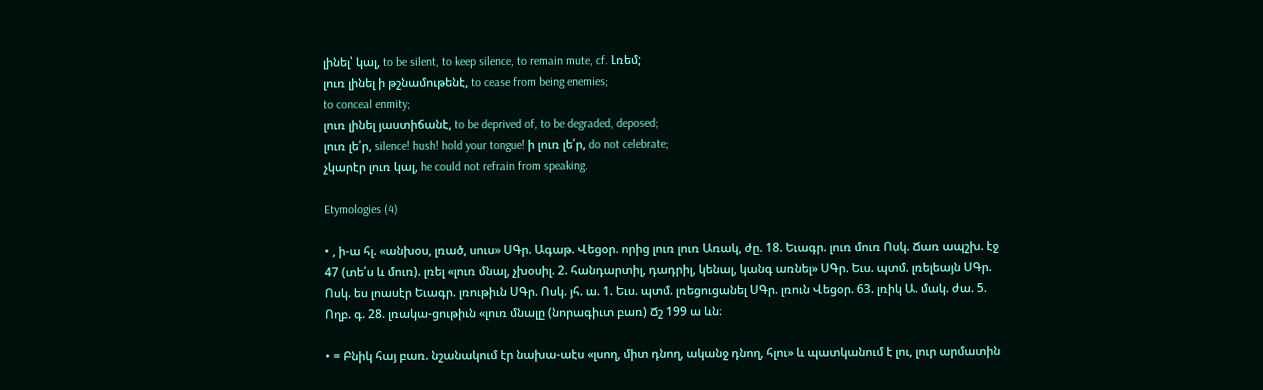լինել՝ կալ, to be silent, to keep silence, to remain mute, cf. Լռեմ;
լուռ լինել ի թշնամութենէ, to cease from being enemies;
to conceal enmity;
լուռ լինել յաստիճանէ, to be deprived of, to be degraded, deposed;
լուռ լե՛ր, silence! hush! hold your tongue! ի լուռ լե՛ր, do not celebrate;
չկարէր լուռ կալ, he could not refrain from speaking.

Etymologies (4)

• , ի-ա հլ. «անխօս, լռած, սուս» ՍԳր. Ագաթ. Վեցօր. որից լուռ լուռ Առակ, ժը. 18. Եւագր. լուռ մուռ Ոսկ. Ճառ ապշխ. էջ 47 (տե՛ս և մուռ). լռել «լուռ մնալ, չխօսիլ. 2. հանդարտիլ, դադրիլ, կենալ, կանգ առնել» ՍԳր. Եւս. պտմ. լռելեայն ՍԳր. Ոսկ. ես լոասէր Եւագր. լռութիւն ՍԳր. Ոսկ. յհ. ա. 1. Եւս. պտմ. լռեցուցանել ՍԳր. լռուն Վեցօր. 63. լռիկ Ա. մակ. ժա. 5. Ողբ. գ. 28. լռակա-ցութիւն «լուռ մնալը (նորագիւտ բառ) Ճշ 199 ա ևն։

• = Բնիկ հայ բառ. նշանակում էր նախա-աէս «լսող, միտ դնող, ականջ դնող, հլու» և պատկանում է լու, լուր արմատին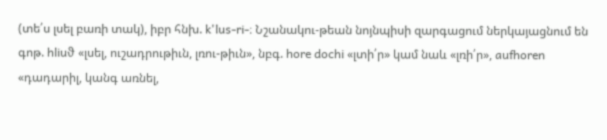(տե՛ս լսել բառի տակ), իբր հնխ. k'lus-ri-։ Նշանակու-թեան նոյնպիսի զարգացում ներկայացնում են գոթ. hliuϑ «լսել, ուշադրութիւն, լռու-թիւն», նբգ. hore dochi «լտի՛ր» կամ նաև «լռի՛ր», aufhoren «դադարիլ, կանգ առնել,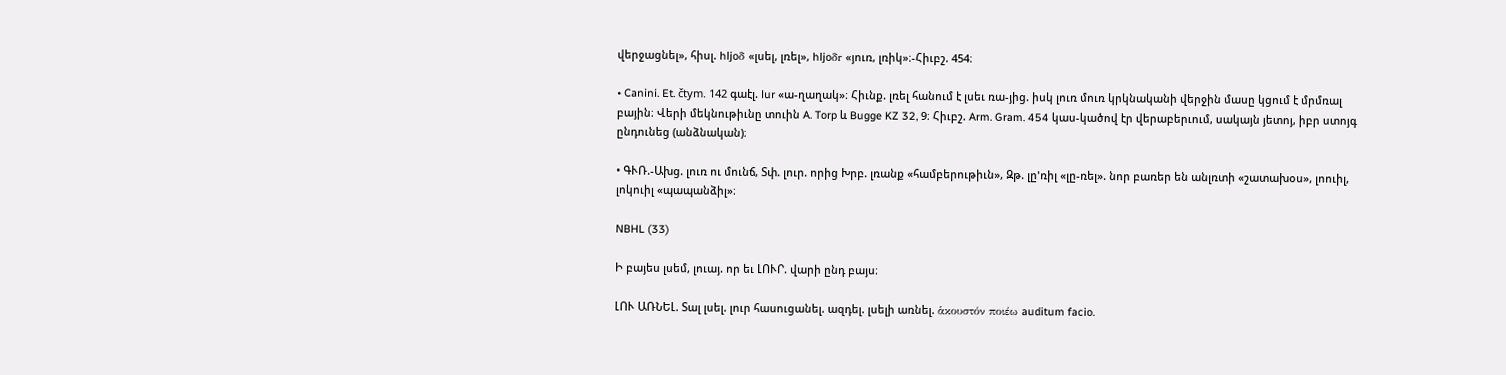վերջացնել», հիսլ. hljoδ «լսել, լռել», hljoδr «յուռ, լռիկ»։-Հիւբշ. 454։

• Canini. Et. čtym. 142 գաէլ. lur «ա-ղաղակ»։ Հիւնք. լռել հանում է լսեւ ռա-յից. իսկ լուռ մուռ կրկնականի վերջին մասը կցում է մրմռալ բային։ Վերի մեկնութիւնը տուին A. Torp և Bugge KZ 32, 9։ Հիւբշ. Arm. Gram. 454 կաս-կածով էր վերաբերւում, սակայն յետոյ, իբր ստոյգ ընդունեց (անձնական)։

• ԳՒՌ.-Ախց. լուռ ու մունճ, Տփ. լուր. որից Խրբ. լռանք «համբերութիւն», Զթ. լը'ռիլ «լը-ռել». նոր բառեր են անլռտի «շատախօս», լոուիլ, լոկուիլ «պապանձիլ»։

NBHL (33)

Ի բայես լսեմ, լուայ. որ եւ ԼՈՒՐ. վարի ընդ բայս։

ԼՈՒ ԱՌՆԵԼ. Տալ լսել. լուր հասուցանել. ազդել. լսելի առնել. ἁκουστόν ποιέω auditum facio.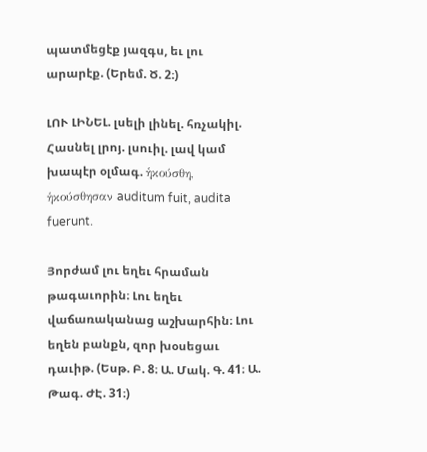պատմեցէք յազգս, եւ լու արարէք. (Երեմ. Ծ. 2։)

ԼՈՒ ԼԻՆԵԼ. լսելի լինել. հռչակիլ. Հասնել լրոյ. լսուիլ. լավ կամ խապէր օլմագ. ἡκούσθη, ἡκούσθησαν auditum fuit, audita fuerunt.

Յորժամ լու եղեւ հրաման թագաւորին։ Լու եղեւ վաճառականաց աշխարհին։ Լու եղեն բանքն, զոր խօսեցաւ դաւիթ. (Եսթ. Բ. 8։ Ա. Մակ. Գ. 41։ Ա. Թագ. ԺԷ. 31։)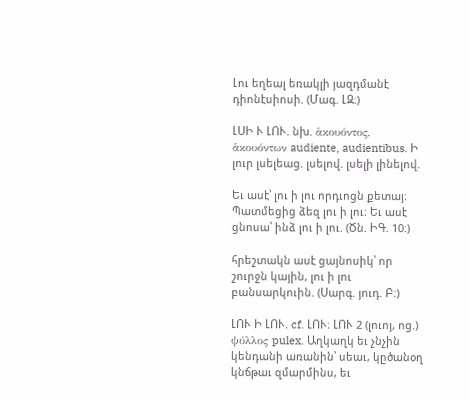Լու եղեալ եռակլի յազդմանէ դիոնէսիոսի. (Մագ. ԼԶ։)

ԼՍԻ Ւ ԼՈՒ. նխ. ἁκουόντος, ἁκουόντων audiente, audientibus. Ի լուր լսելեաց. լսելով. լսելի լինելով.

Եւ ասէ՝ լու ի լու որդւոցն քետայ։ Պատմեցից ձեզ լու ի լու։ Եւ ասէ ցնոսա՝ ինձ լու ի լու. (Ծն. ԻԳ. 10։)

հրեշտակն ասէ ցայնոսիկ՝ որ շուրջն կային, լու ի լու բանսարկուին. (Սարգ. յուդ. Բ։)

ԼՈՒ Ի ԼՈՒ. cf. ԼՈՒ։ ԼՈՒ 2 (լուոյ, ոց.) ψύλλος pulex. Աղկաղկ եւ չնչին կենդանի առանին՝ սեաւ, կըծանօղ կնճթաւ զմարմինս, եւ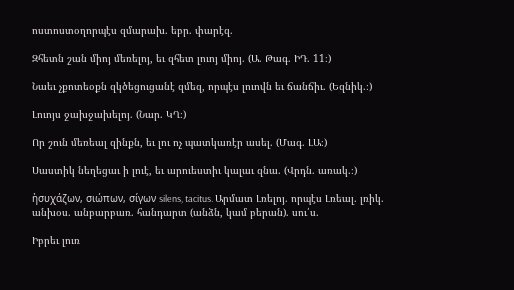ոստոստօղորպէս զմարախ. եբր. փարէզ.

Զհետն շան միոյ մեռելոյ, եւ զհետ լուոյ միոյ. (Ա. Թագ. ԻԴ. 11։)

Նաեւ չքոտեօքն զկծեցուցանէ զմեզ, որպէս լուովն եւ ճանճիւ. (Եզնիկ.։)

Լուոյս ջախջախելոյ. (Նար. ԿՂ։)

Որ շուն մեռեալ զինքն, եւ լու ոչ պատկառէր ասել. (Մագ. ԼԱ։)

Սաստիկ նեղեցաւ ի լուէ, եւ արուեստիւ կալաւ զնա. (Վրդն. առակ.։)

ἠσυχάζων, σιώπων, σίγων silens, tacitus. Արմատ Լռելոյ. որպէս Լռեալ. լռիկ. անխօս. անբարբառ. հանդարտ (անձն, կամ բերան). սու՛ս.

Իբրեւ լուռ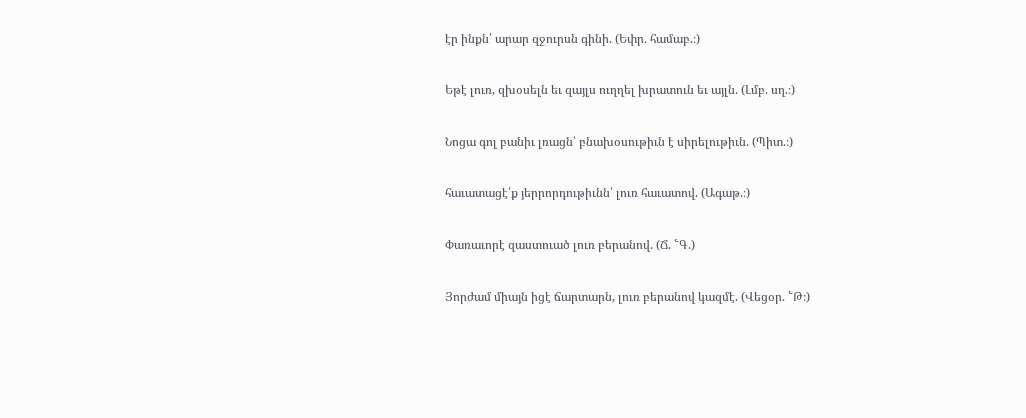էր ինքն՝ արար զջուրսն գինի. (Եփր. համաբ.։)

Եթէ լուռ, զխօսելն եւ զայլս ուղղել խրատուն եւ այլն. (Լմբ. սղ.։)

Նոցա գոլ բանիւ լռացն՝ բնախօսութիւն է սիրելութիւն. (Պիտ.։)

հաւատացէ՛ք յերրորդութիւնն՝ լուռ հաւատով. (Ագաթ.։)

Փառաւորէ զաստուած լուռ բերանով. (Ճ. ՟Գ.)

Յորժամ միայն իցէ ճարտարն, լուռ բերանով կազմէ. (Վեցօր. ՟Թ։)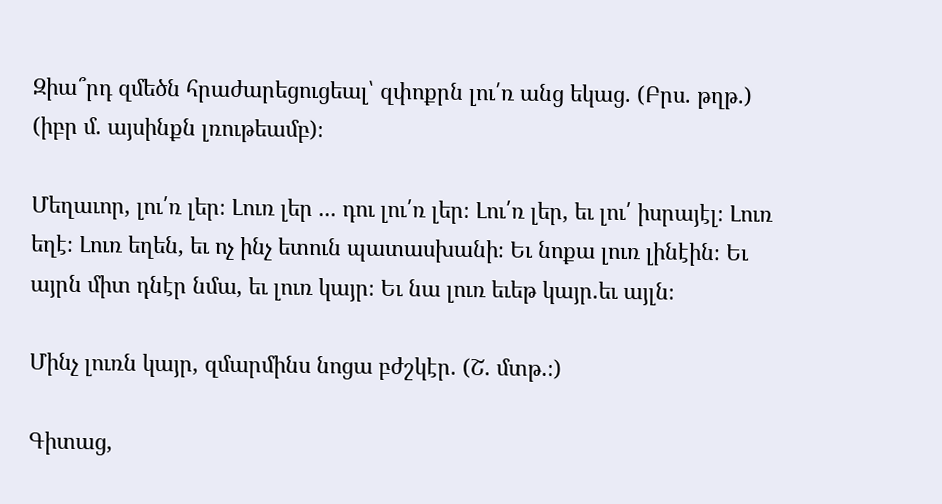Զիա՞րդ զմեծն հրաժարեցուցեալ՝ զփոքրն լու՛ռ անց եկաց. (Բրս. թղթ.) (իբր մ. այսինքն լռութեամբ)։

Մեղաւոր, լու՛ռ լեր։ Լուռ լեր ... դու լու՛ռ լեր։ Լու՛ռ լեր, եւ լու՛ իսրայէլ։ Լուռ եղէ։ Լուռ եղեն, եւ ոչ ինչ ետուն պատասխանի։ Եւ նոքա լուռ լինէին։ Եւ այրն միտ դնէր նմա, եւ լուռ կայր։ Եւ նա լուռ եւեթ կայր.եւ այլն։

Մինչ լուռն կայր, զմարմինս նոցա բժշկէր. (Շ. մտթ.։)

Գիտաց,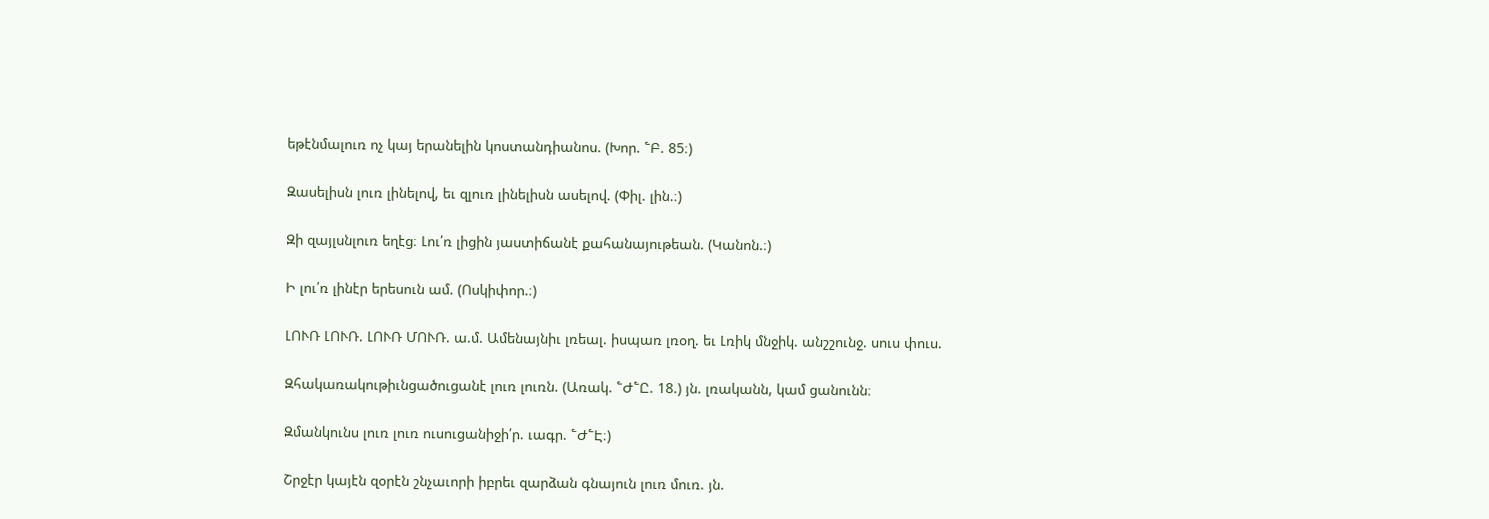եթէնմալուռ ոչ կայ երանելին կոստանդիանոս. (Խոր. ՟Բ. 85։)

Զասելիսն լուռ լինելով, եւ զլուռ լինելիսն ասելով. (Փիլ. լին.։)

Զի զայլսնլուռ եղէց։ Լու՛ռ լիցին յաստիճանէ քահանայութեան. (Կանոն.։)

Ի լու՛ռ լինէր երեսուն ամ. (Ոսկիփոր.։)

ԼՈՒՌ ԼՈՒՌ. ԼՈՒՌ ՄՈՒՌ. ա.մ. Ամենայնիւ լռեալ. իսպառ լռօղ. եւ Լռիկ մնջիկ. անշշունջ. սուս փուս.

Զհակառակութիւնցածուցանէ լուռ լուռն. (Առակ. ՟Ժ՟Ը. 18.) յն. լռականն, կամ ցանունն։

Զմանկունս լուռ լուռ ուսուցանիջի՛ր. ւագր. ՟Ժ՟Է։)

Շրջէր կայէն զօրէն շնչաւորի իբրեւ զարձան գնայուն լուռ մուռ. յն.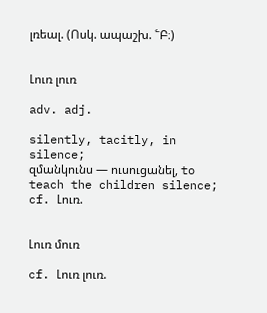լռեալ. (Ոսկ. ապաշխ. ՟Բ։)


Լուռ լուռ

adv. adj.

silently, tacitly, in silence;
զմանկունս — ուսուցանել, to teach the children silence;
cf. Լուռ.


Լուռ մուռ

cf. Լուռ լուռ.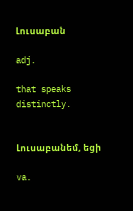Լուսաբան

adj.

that speaks distinctly.


Լուսաբանեմ, եցի

va.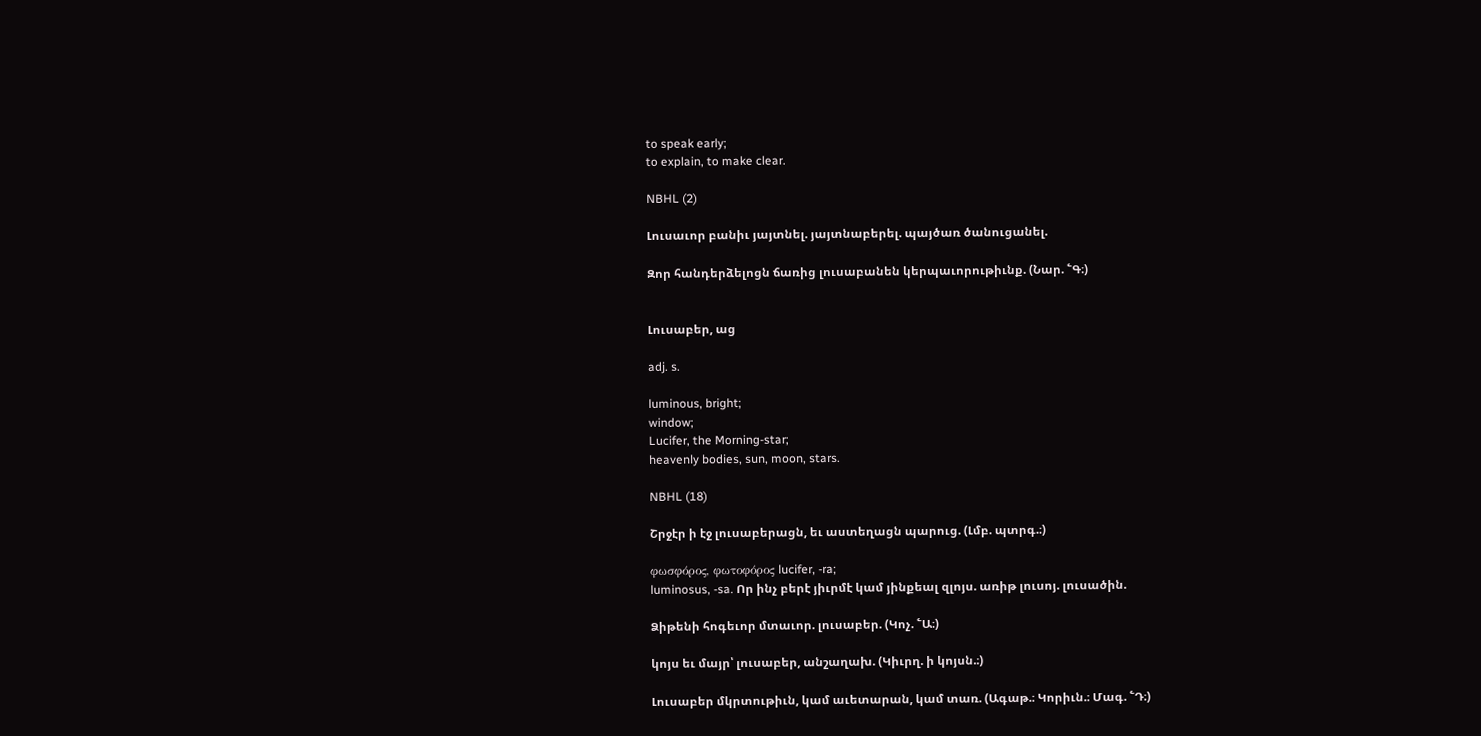to speak early;
to explain, to make clear.

NBHL (2)

Լուսաւոր բանիւ յայտնել. յայտնաբերել. պայծառ ծանուցանել.

Զոր հանդերձելոցն ճառից լուսաբանեն կերպաւորութիւնք. (Նար. ՟Գ։)


Լուսաբեր, աց

adj. s.

luminous, bright;
window;
Lucifer, the Morning-star;
heavenly bodies, sun, moon, stars.

NBHL (18)

Շրջէր ի էջ լուսաբերացն, եւ աստեղացն պարուց. (Լմբ. պտրգ.։)

φωσφόρος, φωτοφόρος lucifer, -ra;
luminosus, -sa. Որ ինչ բերէ յիւրմէ կամ յինքեալ զլոյս. առիթ լուսոյ. լուսածին.

Ձիթենի հոգեւոր մտաւոր. լուսաբեր. (Կոչ. ՟Ա։)

կոյս եւ մայր՝ լուսաբեր, անշաղախ. (Կիւրղ. ի կոյսն.։)

Լուսաբեր մկրտութիւն, կամ աւետարան, կամ տառ. (Ագաթ.։ Կորիւն.։ Մագ. ՟Դ։)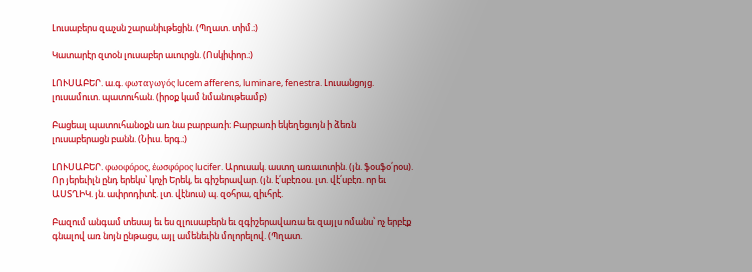Լուսաբերս զաչսն շարանիւթեցին. (Պղատ. տիմ.։)

Կատարէր զտօն լուսաբեր աւուրցն. (Ոսկիփոր.։)

ԼՈՒՍԱԲԵՐ. ա.գ. φωταγωγός lucem afferens, luminare, fenestra. Լուսանցոյց. լուսամուտ. պատուհան. (իրօք կամ նմանութեամբ)

Բացեալ պատուհանօքն առ նա բարբառի։ Բարբառի եկեղեցւոյն ի ձեռն լուսաբերացն բանն. (Նիւս. երգ.։)

ԼՈՒՍԱԲԵՐ. φωοφόρος, ἐωσφόρος lucifer. Արուսակ. աստղ առաւոտին. (յն. ֆօսֆօ՛րօս). Որ յերեւիլն ընդ երեկս՝ կոչի Երեկ, եւ գիշերավար. (յն. է՛սբէռօս. լտ. վէ՛սբէռ. որ եւ ԱՍՏՂԻԿ. յն. ափրոդիտէ. լտ. վէնուս) պ. զօհրա, զիւհրէ.

Բազում անգամ տեսայ եւ ես զլուսաբերն եւ զգիշերավառա եւ զայլս ոմանս՝ ոչ երբէք գնալով առ նոյն ընթացս, այլ ամենեւին մոլորելով. (Պղատ.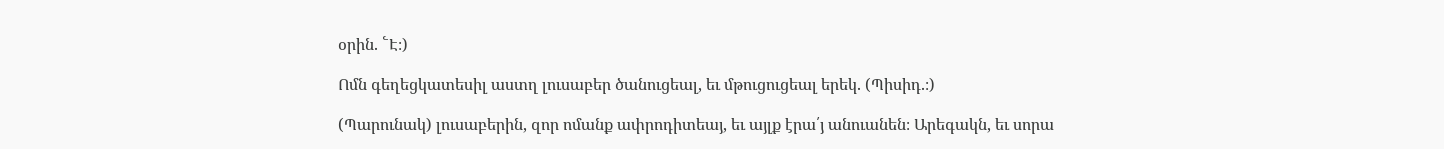օրին. ՟Է։)

Ոմն գեղեցկատեսիլ աստղ լուսաբեր ծանուցեալ, եւ մթուցուցեալ երեկ. (Պիսիդ.։)

(Պարունակ) լուսաբերին, զոր ոմանք ափրոդիտեայ, եւ այլք էրա՛յ անուանեն։ Արեգակն, եւ սորա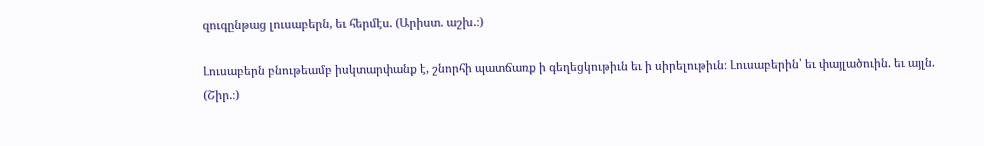զուգընթաց լուսաբերն, եւ հերմէս. (Արիստ. աշխ.։)

Լուսաբերն բնութեամբ իսկտարփանք է, շնորհի պատճառք ի գեղեցկութիւն եւ ի սիրելութիւն։ Լուսաբերին՝ եւ փայլածուին. եւ այլն. (Շիր.։)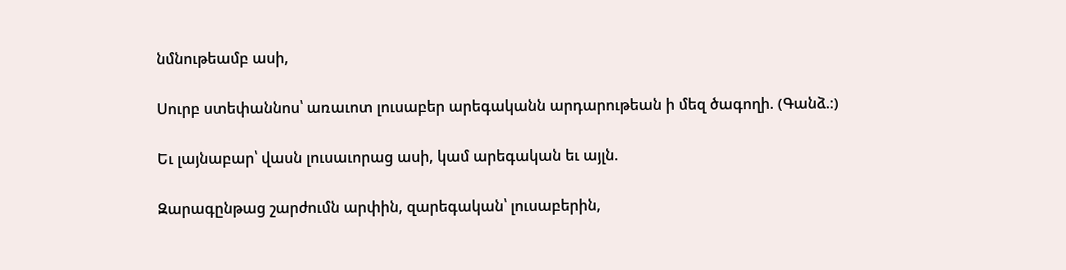նմնութեամբ ասի,

Սուրբ ստեփաննոս՝ առաւոտ լուսաբեր արեգականն արդարութեան ի մեզ ծագողի. (Գանձ.։)

Եւ լայնաբար՝ վասն լուսաւորաց ասի, կամ արեգական եւ այլն.

Զարագընթաց շարժումն արփին, զարեգական՝ լուսաբերին,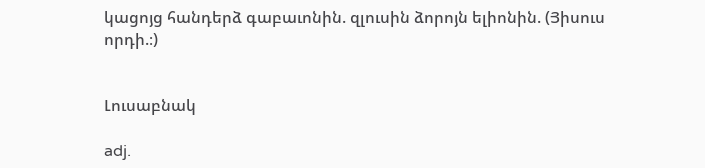կացոյց հանդերձ գաբաւոնին. զլուսին ձորոյն ելիոնին. (Յիսուս որդի.։)


Լուսաբնակ

adj.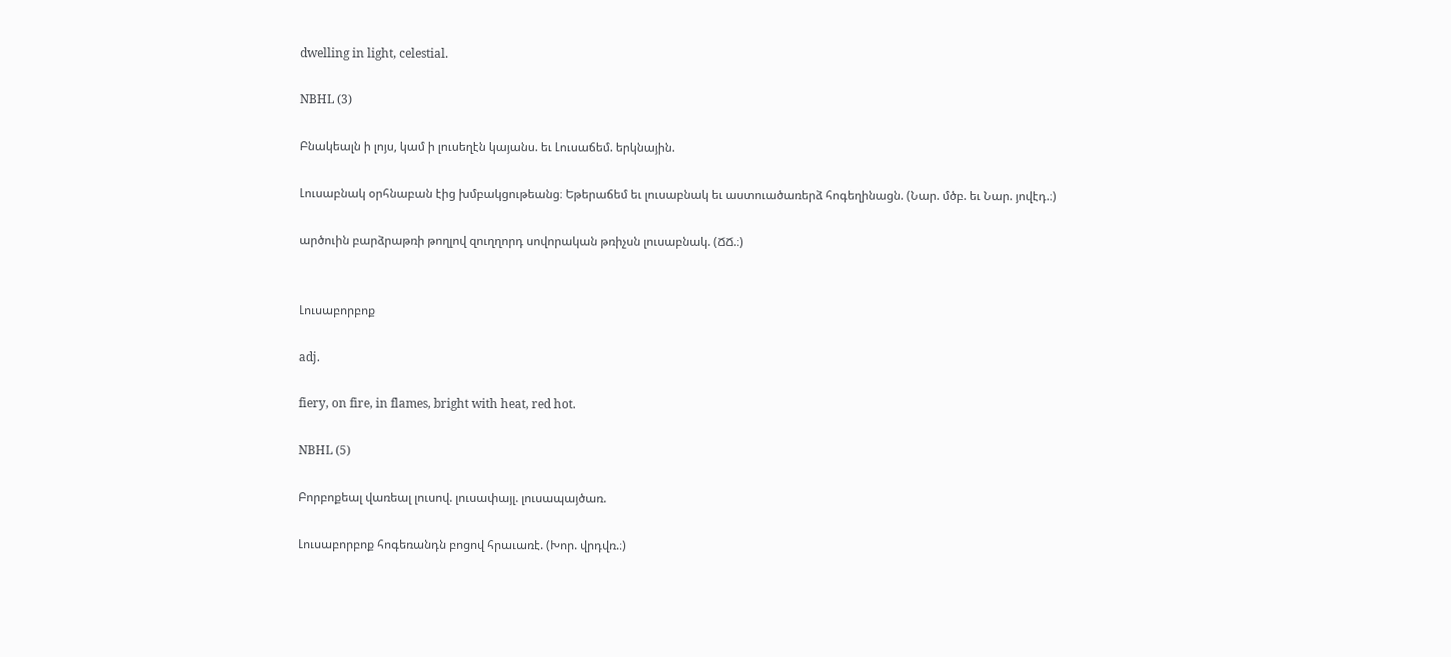dwelling in light, celestial.

NBHL (3)

Բնակեալն ի լոյս, կամ ի լուսեղէն կայանս. եւ Լուսաճեմ. երկնային.

Լուսաբնակ օրհնաբան էից խմբակցութեանց։ Եթերաճեմ եւ լուսաբնակ եւ աստուածառերձ հոգեղինացն. (Նար. մծբ. եւ Նար. յովէդ.։)

արծուին բարձրաթռի թողլով զուղղորդ սովորական թռիչսն լուսաբնակ. (ՃՃ.։)


Լուսաբորբոք

adj.

fiery, on fire, in flames, bright with heat, red hot.

NBHL (5)

Բորբոքեալ վառեալ լուսով. լուսափայլ. լուսապայծառ.

Լուսաբորբոք հոգեռանդն բոցով հրաւառէ. (Խոր. վրդվռ.։)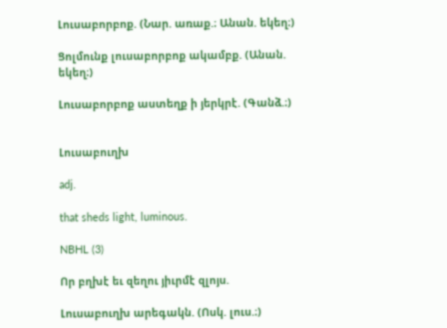Լուսաբորբոք. (Նար. առաք.։ Անան. եկեղ։)

Ցոլմունք լուսաբորբոք ակամբք. (Անան. եկեղ։)

Լուսաբորբոք աստեղք ի յերկրէ. (Գանձ.։)


Լուսաբուղխ

adj.

that sheds light, luminous.

NBHL (3)

Որ բղխէ եւ զեղու յիւրմէ զլոյս.

Լուսաբուղխ արեգակն. (Ոսկ. լուս.։)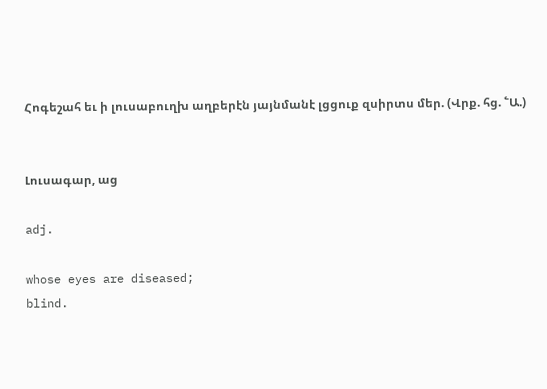Հոգեշահ եւ ի լուսաբուղխ աղբերէն յայնմանէ լցցուք զսիրտս մեր. (Վրք. հց. ՟Ա.)


Լուսագար, աց

adj.

whose eyes are diseased;
blind.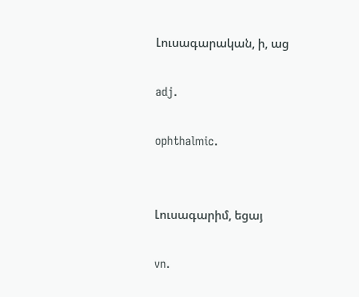Լուսագարական, ի, աց

adj.

ophthalmic.


Լուսագարիմ, եցայ

vn.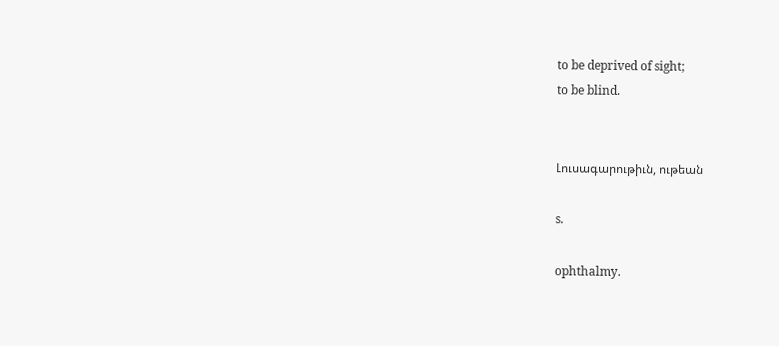to be deprived of sight;
to be blind.


Լուսագարութիւն, ութեան

s.

ophthalmy.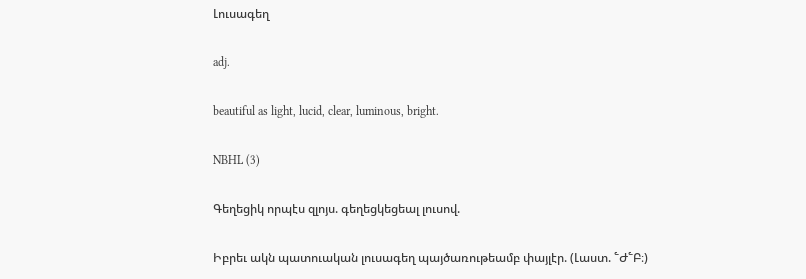Լուսագեղ

adj.

beautiful as light, lucid, clear, luminous, bright.

NBHL (3)

Գեղեցիկ որպէս զլոյս. գեղեցկեցեալ լուսով.

Իբրեւ ակն պատուական լուսագեղ պայծառութեամբ փայլէր. (Լաստ. ՟Ժ՟Բ։)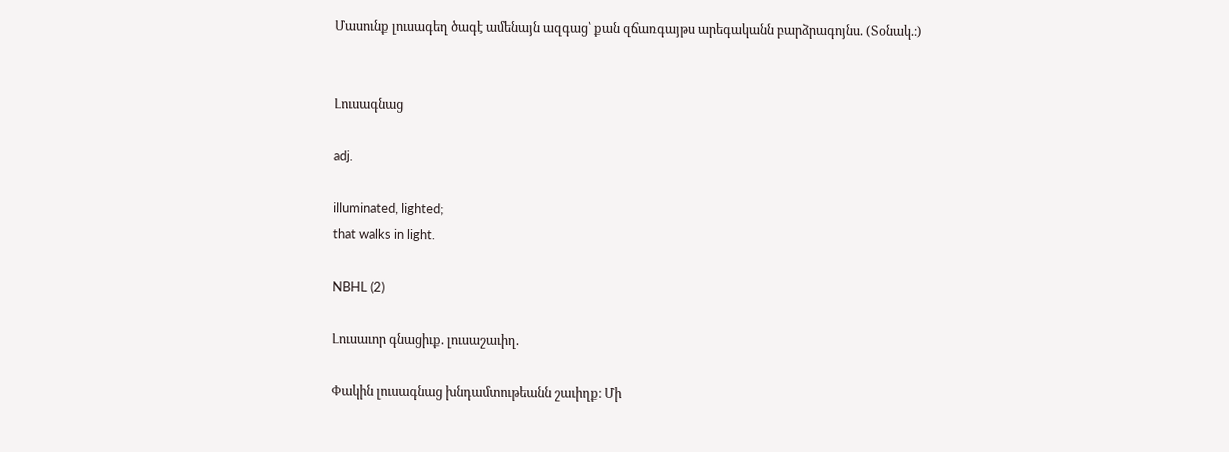Մասունք լուսագեղ ծագէ ամենայն ազգաց՝ քան զճառգայթս արեգականն բարձրագոյնս. (Տօնակ.։)


Լուսագնաց

adj.

illuminated, lighted;
that walks in light.

NBHL (2)

Լուսաւոր գնացիւք. լուսաշաւիղ.

Փակին լուսագնաց խնդամտութեանն շաւիղք։ Մի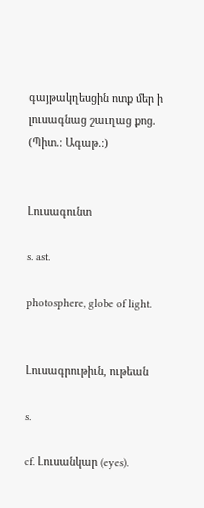գայթակղեսցին ոտք մեր ի լուսագնաց շաւղաց քոց. (Պիտ.։ Ագաթ.։)


Լուսագունտ

s. ast.

photosphere, globe of light.


Լուսագրութիւն, ութեան

s.

cf. Լուսանկար (eyes).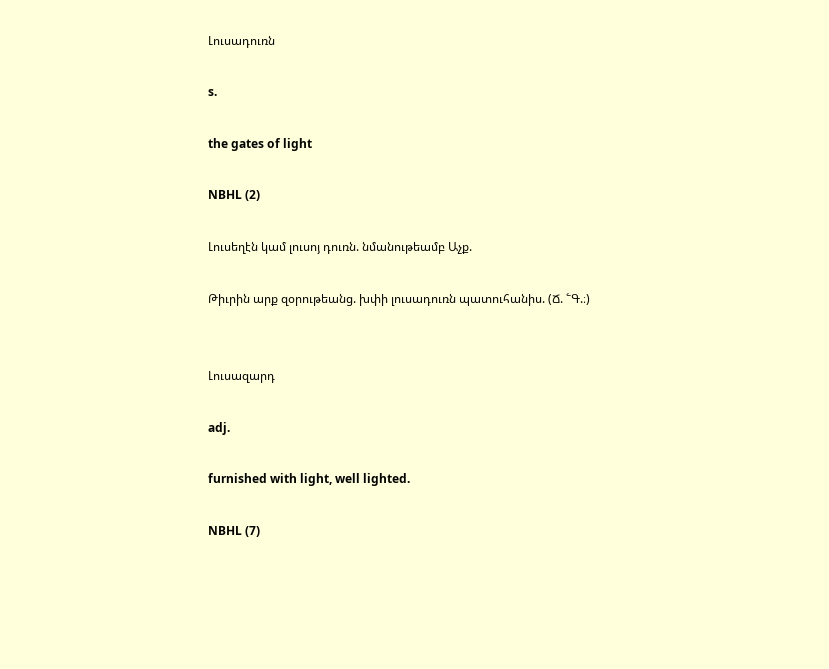Լուսադուռն

s.

the gates of light

NBHL (2)

Լուսեղէն կամ լուսոյ դուռն. նմանութեամբ Աչք.

Թիւրին արք զօրութեանց. խփի լուսադուռն պատուհանիս. (Ճ. ՟Գ.։)


Լուսազարդ

adj.

furnished with light, well lighted.

NBHL (7)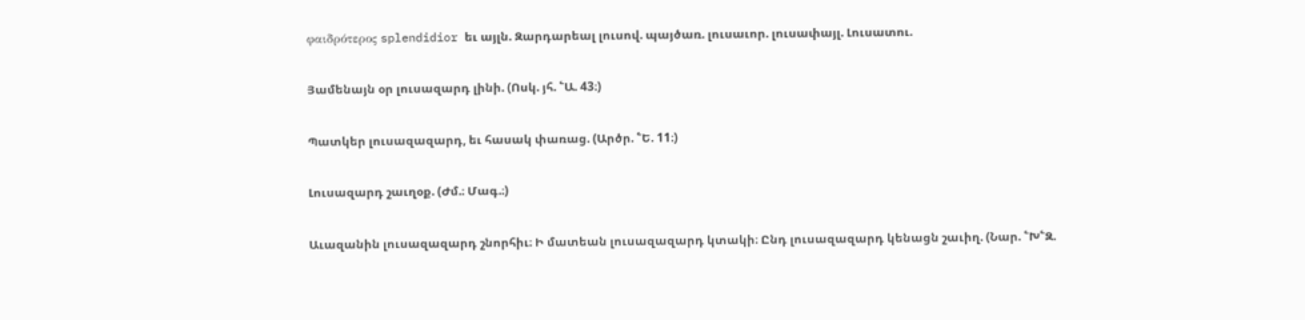φαιδρότερος splendidior եւ այլն. Զարդարեալ լուսով. պայծառ. լուսաւոր. լուսափայլ. Լուսատու.

Յամենայն օր լուսազարդ լինի. (Ոսկ. յհ. ՟Ա. 43։)

Պատկեր լուսազազարդ, եւ հասակ փառաց. (Արծր. ՟Ե. 11։)

Լուսազարդ շաւղօք. (Ժմ.։ Մագ.։)

Աւազանին լուսազազարդ շնորհիւ։ Ի մատեան լուսազազարդ կտակի։ Ընդ լուսազազարդ կենացն շաւիղ. (Նար. ՟Խ՟Զ.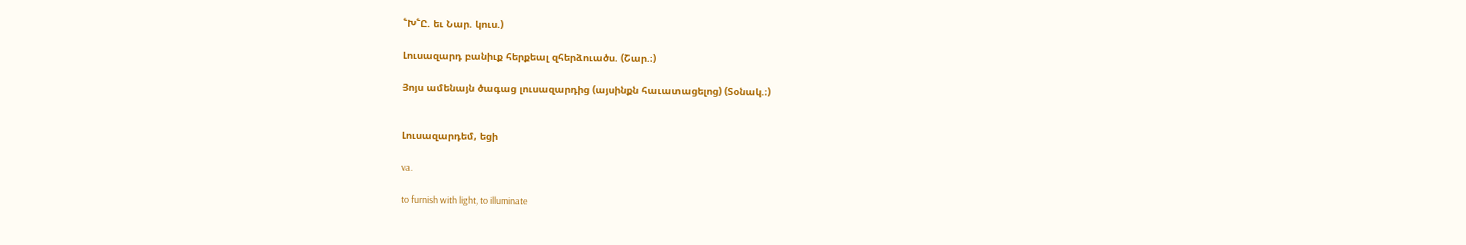՟Խ՟Ը. եւ Նար. կուս.)

Լուսազարդ բանիւք հերքեալ զհերձուածս. (Շար.։)

Յոյս ամենայն ծագաց լուսազարդից (այսինքն հաւատացելոց) (Տօնակ.։)


Լուսազարդեմ, եցի

va.

to furnish with light, to illuminate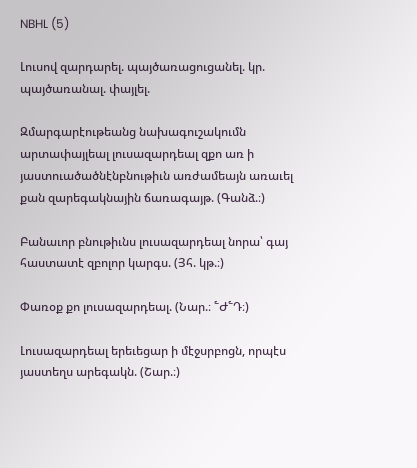NBHL (5)

Լուսով զարդարել. պայծառացուցանել. կր. պայծառանալ. փայլել.

Զմարգարէութեանց նախագուշակումն արտափայլեալ լուսազարդեալ զքո առ ի յաստուածածնէնբնութիւն առժամեայն առաւել քան զարեգակնային ճառագայթ. (Գանձ.։)

Բանաւոր բնութիւնս լուսազարդեալ նորա՝ գայ հաստատէ զբոլոր կարգս. (Յհ. կթ.։)

Փառօք քո լուսազարդեալ. (Նար.։ ՟Ժ՟Դ։)

Լուսազարդեալ երեւեցար ի մէջսրբոցն, որպէս յաստեղս արեգակն. (Շար.։)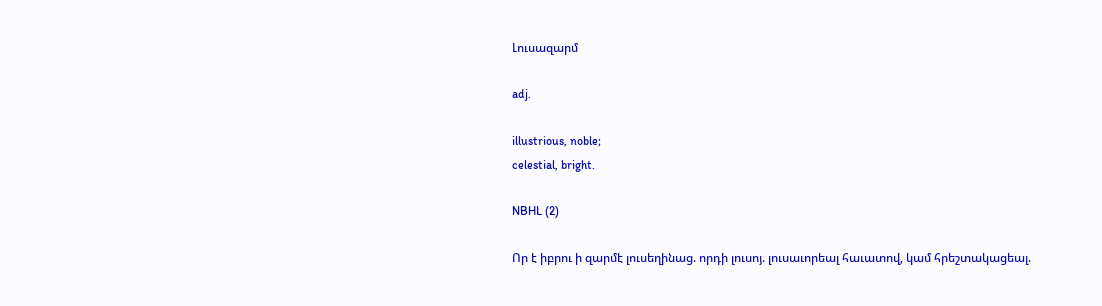Լուսազարմ

adj.

illustrious, noble;
celestial, bright.

NBHL (2)

Որ է իբրու ի զարմէ լուսեղինաց. որդի լուսոյ. լուսաւորեալ հաւատով, կամ հրեշտակացեալ.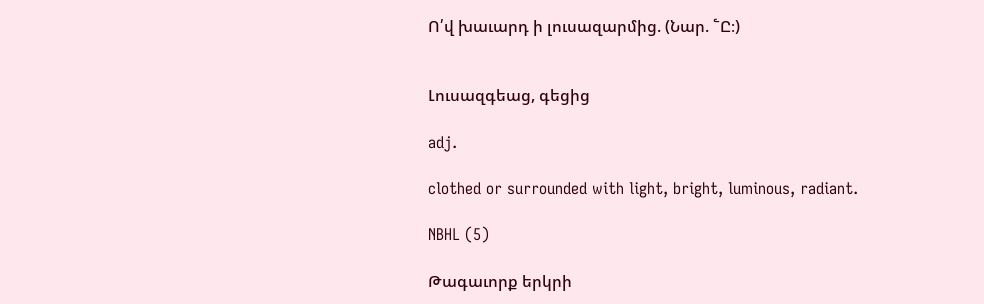Ո՛վ խաւարդ ի լուսազարմից. (Նար. ՟Ը։)


Լուսազգեաց, գեցից

adj.

clothed or surrounded with light, bright, luminous, radiant.

NBHL (5)

Թագաւորք երկրի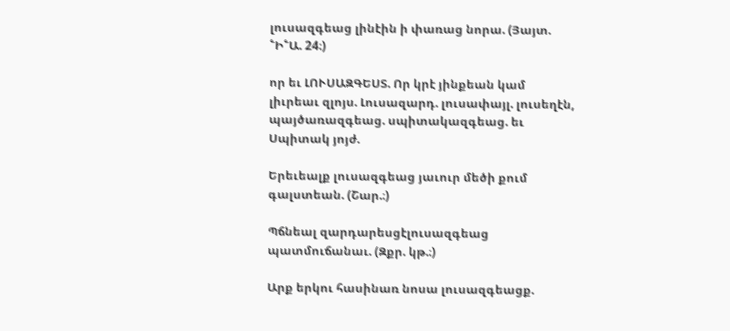լուսազգեաց լինէին ի փառաց նորա. (Յայտ. ՟Ի՟Ա. 24։)

որ եւ ԼՈՒՍԱԶԳԵՍՏ. Որ կրէ յինքեան կամ լիւրեաւ զլոյս. Լուսազարդ. լուսափայլ. լուսեղէն, պայծառազգեաց. սպիտակազգեաց. եւ Սպիտակ յոյժ.

Երեւեալք լուսազգեաց յաւուր մեծի քում գալստեան. (Շար.։)

Պճնեալ զարդարեսցէլուսազգեաց պատմուճանաւ. (Զքր. կթ.։)

Արք երկու հասինառ նոսա լուսազգեացք.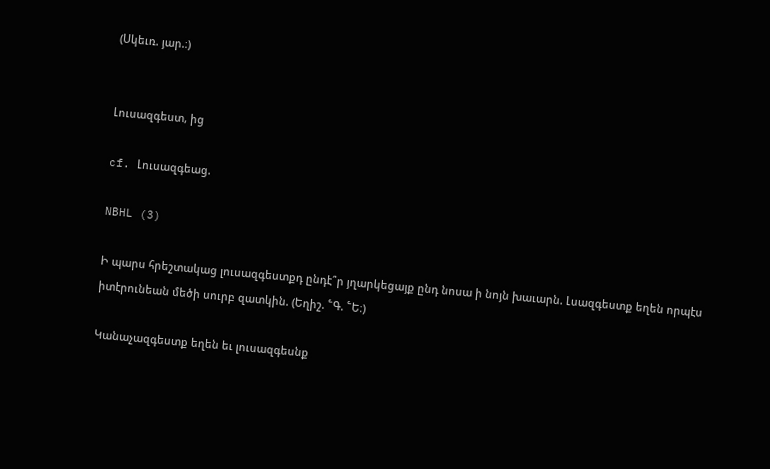(Սկեւռ. յար.։)


Լուսազգեստ, ից

cf. Լուսազգեաց.

NBHL (3)

Ի պարս հրեշտակաց լուսազգեստքդ ընդէ՞ր յղարկեցայք ընդ նոսա ի նոյն խաւարն. Լսազգեստք եղեն որպէս իտէրունեան մեծի սուրբ զատկին. (Եղիշ. ՟Գ. ՟Ե։)

Կանաչազգեստք եղեն եւ լուսազգեսնք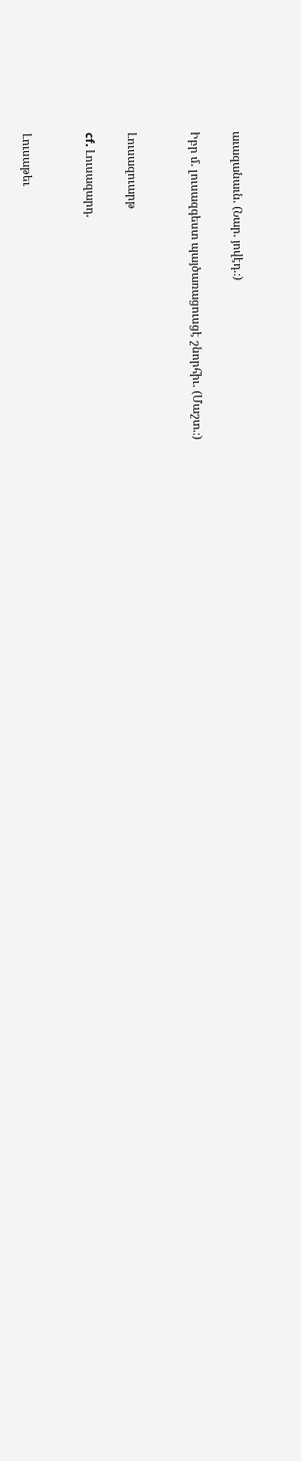աւազանաւն. (Նար. յովէդ.։)

Իբր մ. լուսազգեստ պայծառացուսցէ շնորհիւ. (Մաշտ.։)


Լուսազուարթ

cf. Լուսազարդ.


Լուսաթեւ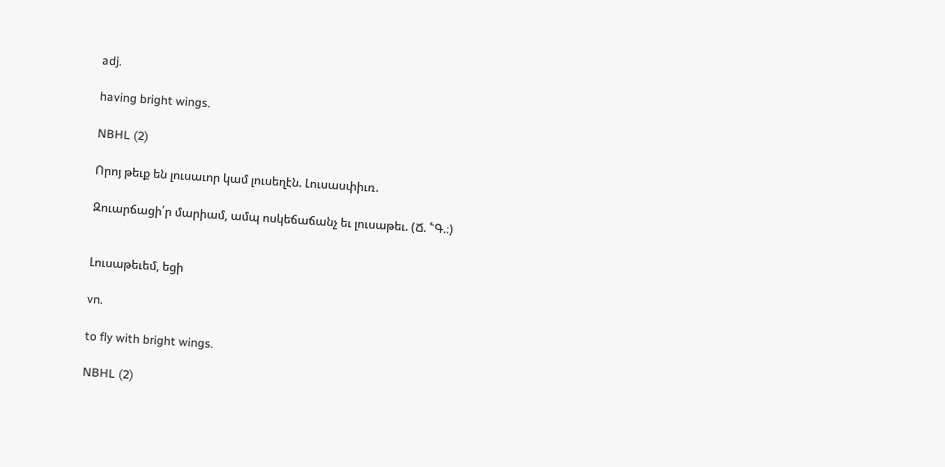adj.

having bright wings.

NBHL (2)

Որոյ թեւք են լուսաւոր կամ լուսեղէն. Լուսասփիւռ.

Զուարճացի՛ր մարիամ, ամպ ոսկեճաճանչ եւ լուսաթեւ. (Ճ. ՟Գ.։)


Լուսաթեւեմ, եցի

vn.

to fly with bright wings.

NBHL (2)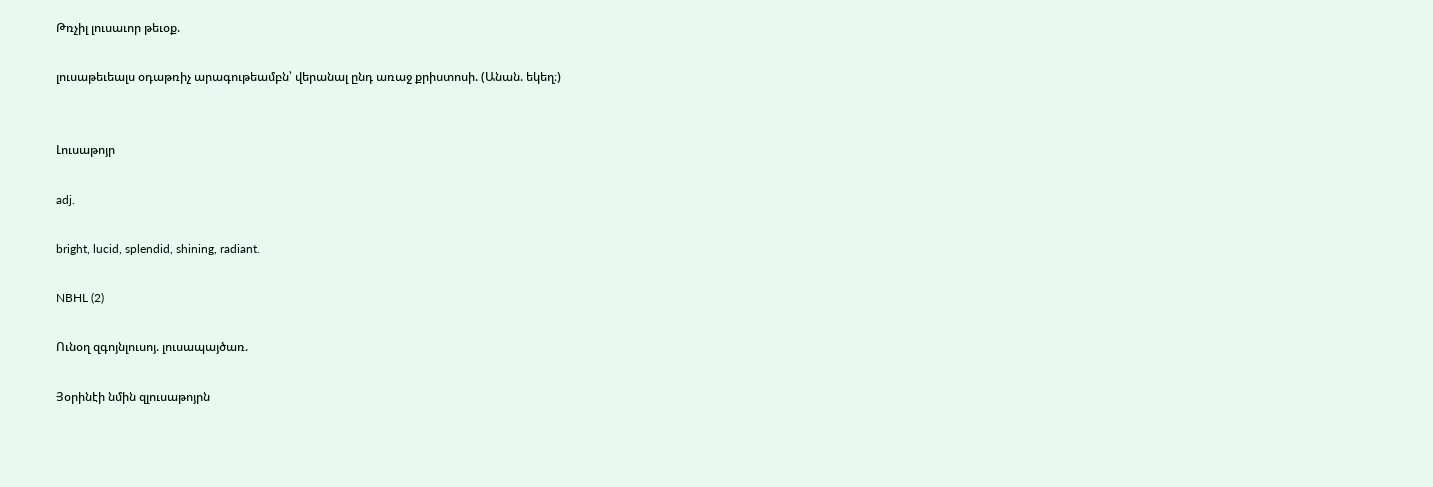Թռչիլ լուսաւոր թեւօք.

լուսաթեւեալս օդաթռիչ արագութեամբն՝ վերանալ ընդ առաջ քրիստոսի. (Անան. եկեղ։)


Լուսաթոյր

adj.

bright, lucid, splendid, shining, radiant.

NBHL (2)

Ունօղ զգոյնլուսոյ. լուսապայծառ.

Յօրինէի նմին զլուսաթոյրն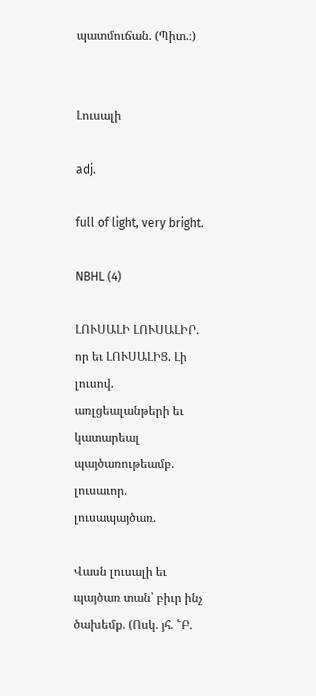պատմուճան. (Պիտ.։)


Լուսալի

adj.

full of light, very bright.

NBHL (4)

ԼՈՒՍԱԼԻ ԼՈՒՍԱԼԻՐ. որ եւ ԼՈՒՍԱԼԻՑ. Լի լուսով. առլցեալանթերի եւ կատարեալ պայծառութեամբ. լուսաւոր. լուսապայծառ.

Վասն լուսալի եւ պայծառ տան՝ բիւր ինչ ծախեմք. (Ոսկ. յհ. ՟Բ.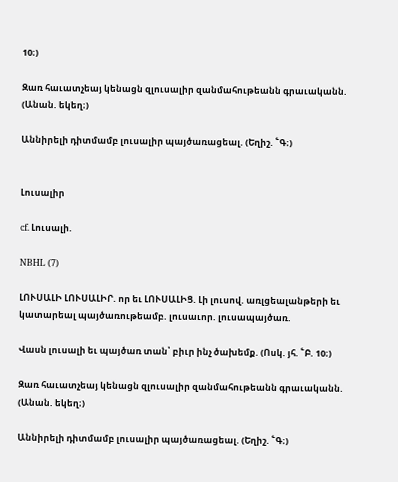10։)

Զառ հաւատչեայ կենացն զլուսալիր զանմահութեանն գրաւականն. (Անան. եկեղ։)

Աննիրելի դիտմամբ լուսալիր պայծառացեալ. (Եղիշ. ՟Գ։)


Լուսալիր

cf. Լուսալի.

NBHL (7)

ԼՈՒՍԱԼԻ ԼՈՒՍԱԼԻՐ. որ եւ ԼՈՒՍԱԼԻՑ. Լի լուսով. առլցեալանթերի եւ կատարեալ պայծառութեամբ. լուսաւոր. լուսապայծառ.

Վասն լուսալի եւ պայծառ տան՝ բիւր ինչ ծախեմք. (Ոսկ. յհ. ՟Բ. 10։)

Զառ հաւատչեայ կենացն զլուսալիր զանմահութեանն գրաւականն. (Անան. եկեղ։)

Աննիրելի դիտմամբ լուսալիր պայծառացեալ. (Եղիշ. ՟Գ։)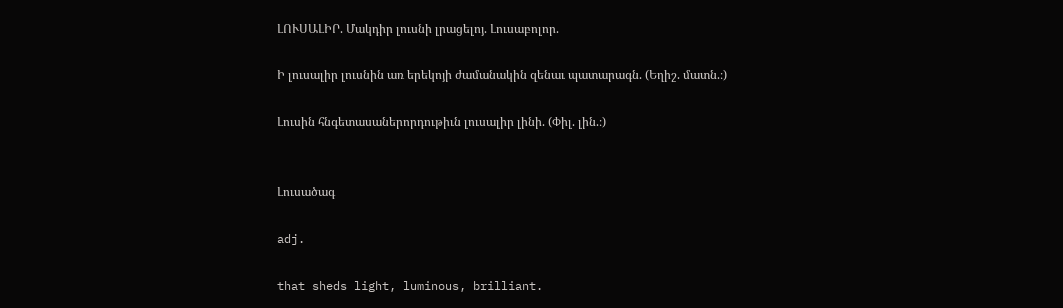ԼՈՒՍԱԼԻՐ. Մակդիր լուսնի լրացելոյ. Լուսաբոլոր.

Ի լուսալիր լուսնին առ երեկոյի ժամանակին զենաւ պատարագն. (Եղիշ. մատն.։)

Լուսին հնգետասաներորդութիւն լուսալիր լինի. (Փիլ. լին.։)


Լուսածագ

adj.

that sheds light, luminous, brilliant.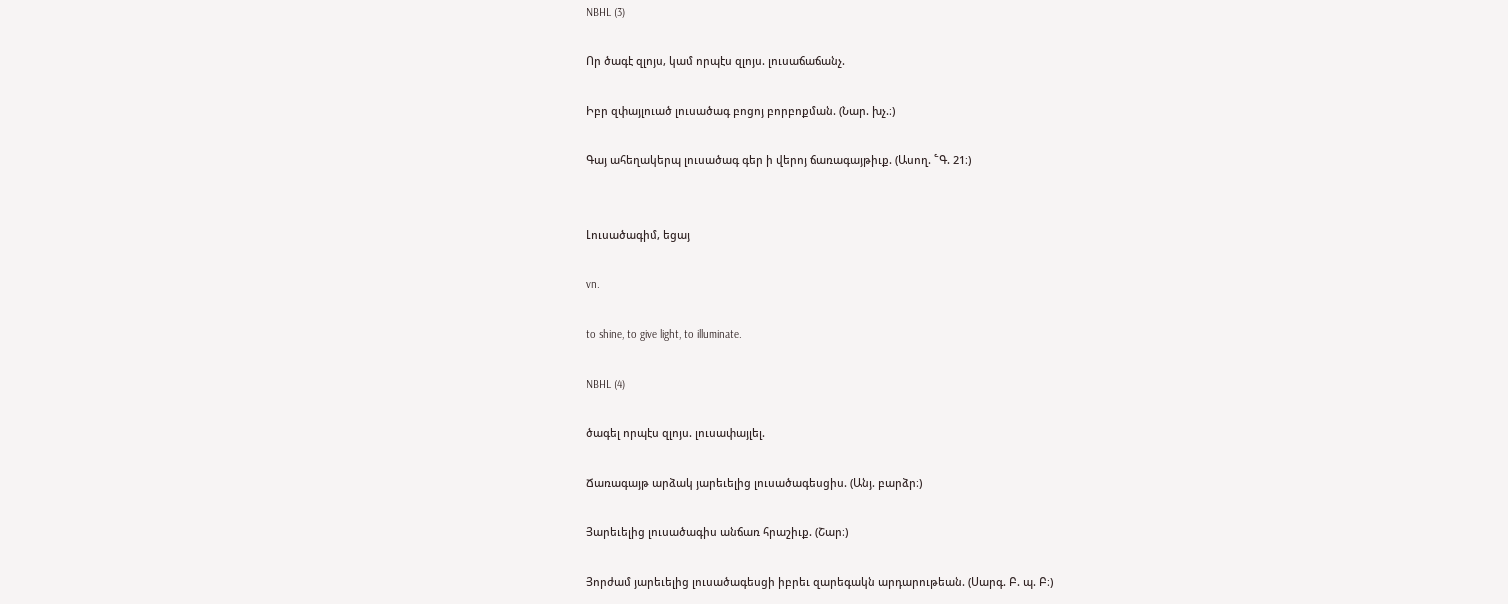NBHL (3)

Որ ծագէ զլոյս, կամ որպէս զլոյս. լուսաճաճանչ.

Իբր զփայլուած լուսածագ բոցոյ բորբոքման. (Նար. խչ.։)

Գայ ահեղակերպ լուսածագ գեր ի վերոյ ճառագայթիւք. (Ասող. ՟Գ. 21։)


Լուսածագիմ, եցայ

vn.

to shine, to give light, to illuminate.

NBHL (4)

ծագել որպէս զլոյս. լուսափայլել.

Ճառագայթ արձակ յարեւելից լուսածագեսցիս. (Անյ. բարձր։)

Յարեւելից լուսածագիս անճառ հրաշիւք. (Շար։)

Յորժամ յարեւելից լուսածագեսցի իբրեւ զարեգակն արդարութեան. (Սարգ. Բ. պ. Բ։)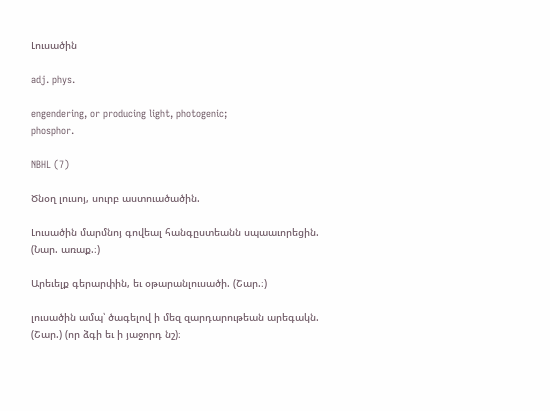Լուսածին

adj. phys.

engendering, or producing light, photogenic;
phosphor.

NBHL (7)

Ծնօղ լուսոյ, սուրբ աստուածածին.

Լուսածին մարմնոյ գովեալ հանգըստեանն սպաաւորեցին. (Նար. առաք.։)

Արեւելք գերարփին, եւ օթարանլուսածի. (Շար.։)

լուսածին ամպ՝ ծագելով ի մեզ զարդարութեան արեգակն. (Շար.) (որ ձգի եւ ի յաջորդ նշ)։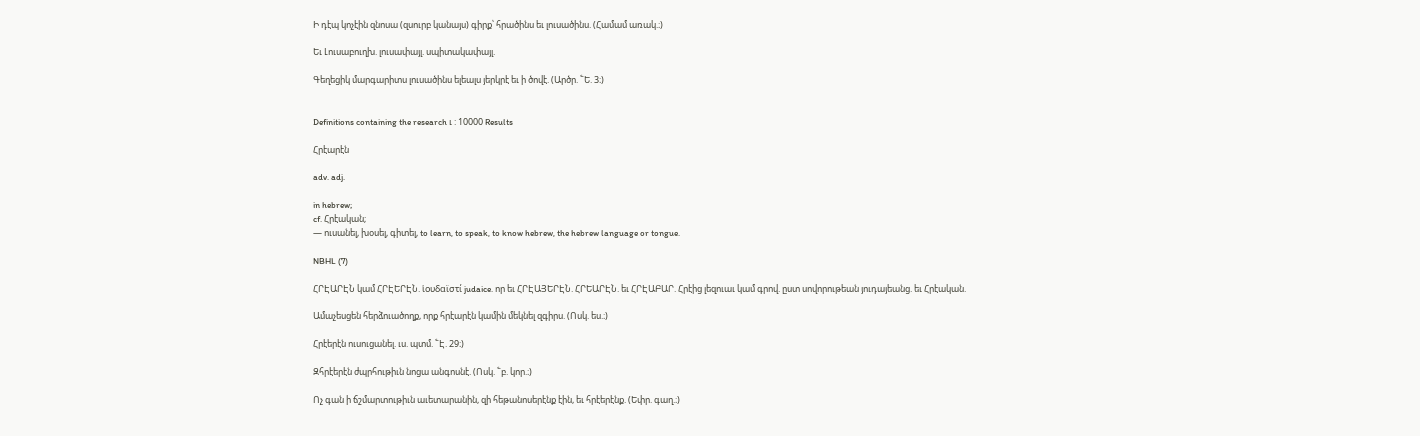Ի դէպ կոչէին զնոսա (զսուրբ կանայս) գիրք՝ հրածինս եւ լուսածինս. (Համամ առակ.։)

Եւ Լուսաբուղխ. լուսափայլ. սպիտակափայլ.

Գեղեցիկ մարգարիտս լուսածինս ելեալս յերկրէ եւ ի ծովէ. (Արծր. ՟Ե. 3։)


Definitions containing the research ւ : 10000 Results

Հրէարէն

adv. adj.

in hebrew;
cf. Հրէական;
— ուսանել, խօսել, գիտել, to learn, to speak, to know hebrew, the hebrew language or tongue.

NBHL (7)

ՀՐԷԱՐԷՆ կամ ՀՐԷԵՐԷՆ. ἱουδαϊστί judaice. որ եւ ՀՐԷԱՅԵՐԷՆ. ՀՐԵԱՐԷՆ. եւ ՀՐԷԱԲԱՐ. Հրէից լեզուաւ կամ գրով. ըստ սովորութեան յուդայեանց. եւ Հրէական.

Ամաչեսցեն հերձուածողք, որք հրէարէն կամին մեկնել զգիրս. (Ոսկ. ես.։)

Հրէերէն ուսուցանել. ւս. պտմ. ՟Է. 29։)

Զհրէերէն ժպրհութիւն նոցա անգոսնէ. (Ոսկ. ՟բ. կոր.։)

Ոչ գան ի ճշմարտութիւն աւետարանին, զի հեթանոսերէնք էին, եւ հրէերէնք. (Եփր. գաղ.։)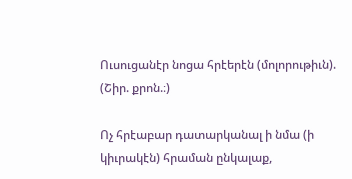Ուսուցանէր նոցա հրէերէն (մոլորութիւն). (Շիր. քրոն.։)

Ոչ հրէաբար դատարկանալ ի նմա (ի կիւրակէն) հրաման ընկալաք,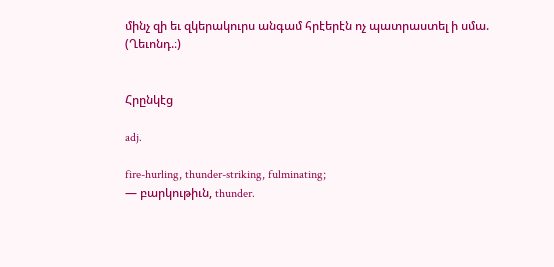մինչ զի եւ զկերակուրս անգամ հրէերէն ոչ պատրաստել ի սմա. (Ղեւոնդ.։)


Հրընկէց

adj.

fire-hurling, thunder-striking, fulminating;
— բարկութիւն, thunder.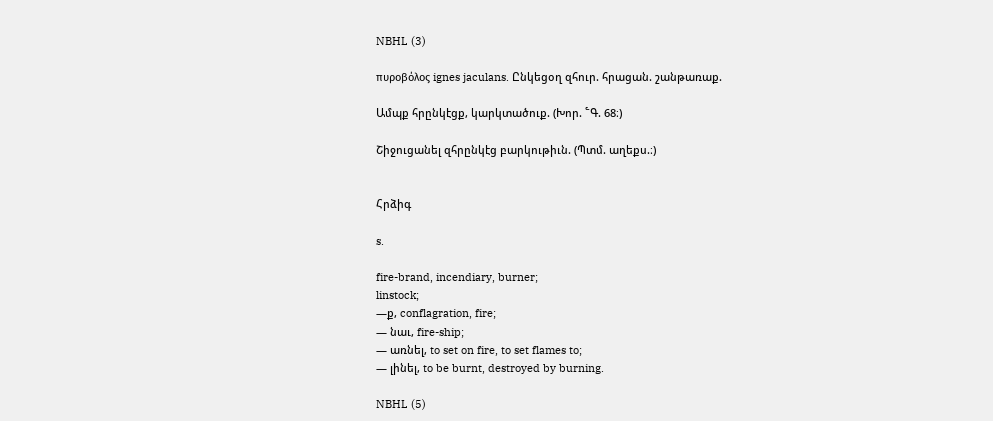NBHL (3)

πυροβόλος ignes jaculans. Ընկեցօղ զհուր. հրացան. շանթառաք.

Ամպք հրընկէցք, կարկտածուք. (Խոր. ՟Գ. 68։)

Շիջուցանել զհրընկէց բարկութիւն. (Պտմ. աղեքս.։)


Հրձիգ

s.

fire-brand, incendiary, burner;
linstock;
—ք, conflagration, fire;
— նաւ, fire-ship;
— առնել, to set on fire, to set flames to;
— լինել, to be burnt, destroyed by burning.

NBHL (5)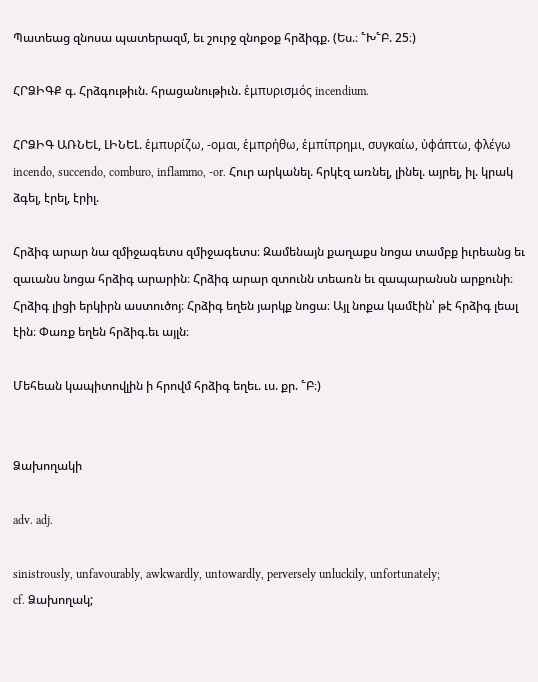Պատեաց զնոսա պատերազմ, եւ շուրջ զնոքօք հրձիգք. (Ես.։ ՟Խ՟Բ. 25։)

ՀՐՁԻԳՔ գ. Հրձգութիւն. հրացանութիւն. ἑμπυρισμός incendium.

ՀՐՁԻԳ ԱՌՆԵԼ, ԼԻՆԵԼ. ἑμπυρίζω, -ομαι, ἑμπρήθω, ἑμπίπρημι, συγκαίω, ὐφάπτω, φλέγω incendo, succendo, comburo, inflammo, -or. Հուր արկանել. հրկէզ առնել, լինել. այրել, իլ. կրակ ձգել, էրել, էրիլ.

Հրձիգ արար նա զմիջագետս զմիջագետս։ Զամենայն քաղաքս նոցա տամբք իւրեանց եւ զաւանս նոցա հրձիգ արարին։ Հրձիգ արար զտունն տեառն եւ զապարանսն արքունի։ Հրձիգ լիցի երկիրն աստուծոյ։ Հրձիգ եղեն յարկք նոցա։ Այլ նոքա կամէին՝ թէ հրձիգ լեալ էին։ Փառք եղեն հրձիգ.եւ այլն։

Մեհեան կապիտովլին ի հրովմ հրձիգ եղեւ. ւս. քր. ՟Բ։)


Ձախողակի

adv. adj.

sinistrously, unfavourably, awkwardly, untowardly, perversely unluckily, unfortunately;
cf. Ձախողակ;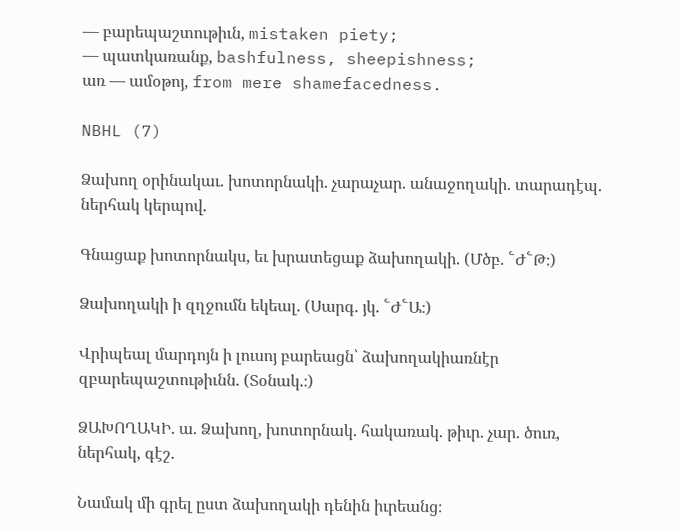— բարեպաշտութիւն, mistaken piety;
— պատկառանք, bashfulness, sheepishness;
առ — ամօթոյ, from mere shamefacedness.

NBHL (7)

Ձախող օրինակաւ. խոտորնակի. չարաչար. անաջողակի. տարադէպ. ներհակ կերպով.

Գնացաք խոտորնակս, եւ խրատեցաք ձախողակի. (Մծբ. ՟Ժ՟Թ։)

Ձախողակի ի զղջումն եկեալ. (Սարգ. յկ. ՟Ժ՟Ա։)

Վրիպեալ մարդոյն ի լուսոյ բարեացն՝ ձախողակիառնէր զբարեպաշտութիւնն. (Տօնակ.։)

ՁԱԽՈՂԱԿԻ. ա. Ձախող, խոտորնակ. հակառակ. թիւր. չար. ծուռ, ներհակ, գէշ.

Նամակ մի գրել ըստ ձախողակի դենին իւրեանց։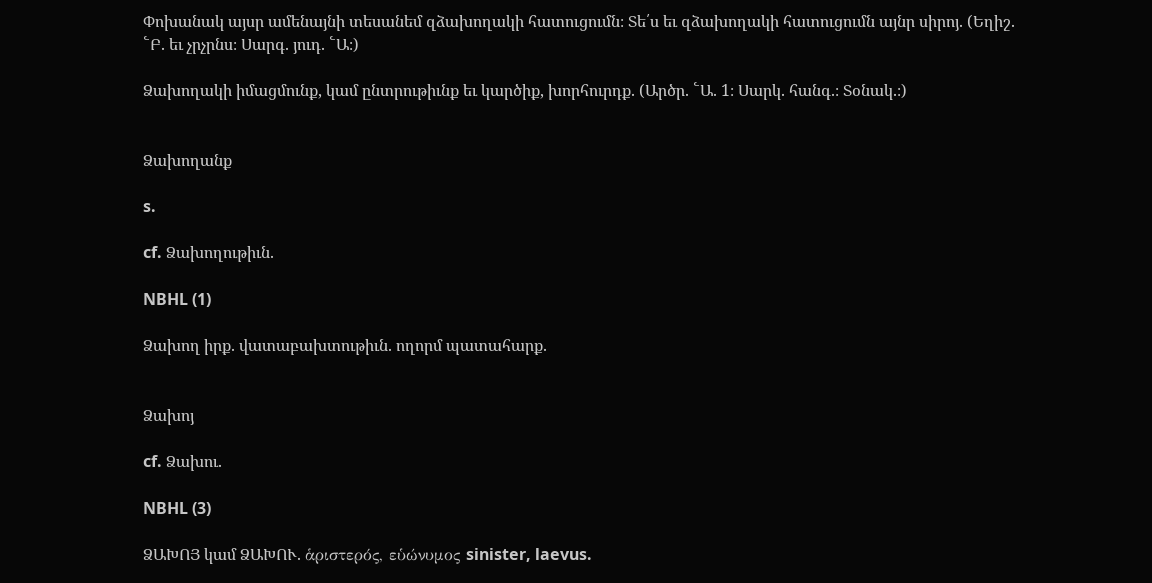Փոխանակ այսր ամենայնի տեսանեմ զձախողակի հատուցումն։ Տե՛ս եւ զձախողակի հատուցումն այնր սիրոյ. (Եղիշ. ՟Բ. եւ չրչրնս։ Սարգ. յուդ. ՟Ա։)

Ձախողակի իմացմունք, կամ ընտրութիւնք եւ կարծիք, խորհուրդք. (Արծր. ՟Ա. 1։ Սարկ. հանգ.։ Տօնակ.։)


Ձախողանք

s.

cf. Ձախողութիւն.

NBHL (1)

Ձախող իրք. վատաբախտութիւն. ողորմ պատահարք.


Ձախոյ

cf. Ձախու.

NBHL (3)

ՁԱԽՈՅ կամ ՁԱԽՈՒ. ἁριστερός, εὑώνυμος sinister, laevus.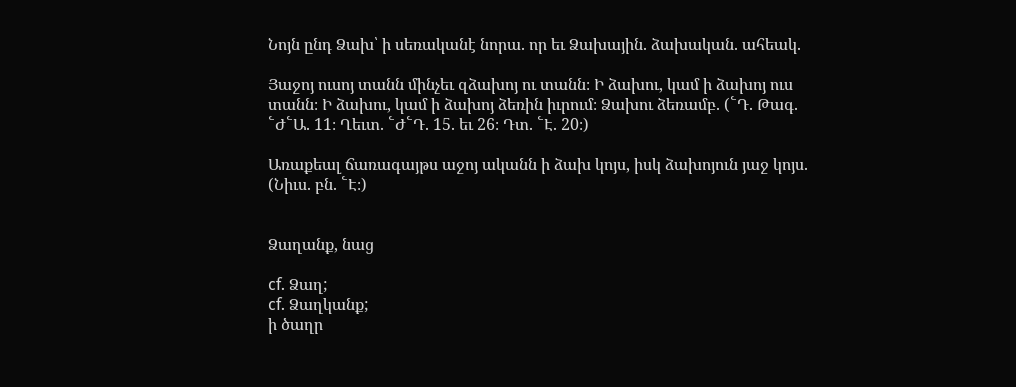Նոյն ընդ Ձախ՝ ի սեռականէ նորա. որ եւ Ձախային. ձախական. ահեակ.

Յաջոյ ուսոյ տանն մինչեւ զձախոյ ու տանն։ Ի ձախու, կամ ի ձախոյ ուս տանն։ Ի ձախու, կամ ի ձախոյ ձեռին իւրում։ Ձախու ձեռամբ. (՟Դ. Թագ. ՟Ժ՟Ա. 11։ Ղեւտ. ՟Ժ՟Դ. 15. եւ 26։ Դտ. ՟Է. 20։)

Առաքեալ ճառագայթս աջոյ ականն ի ձախ կոյս, իսկ ձախոյուն յաջ կոյս. (Նիւս. բն. ՟Է։)


Ձաղանք, նաց

cf. Ձաղ;
cf. Ձաղկանք;
ի ծաղր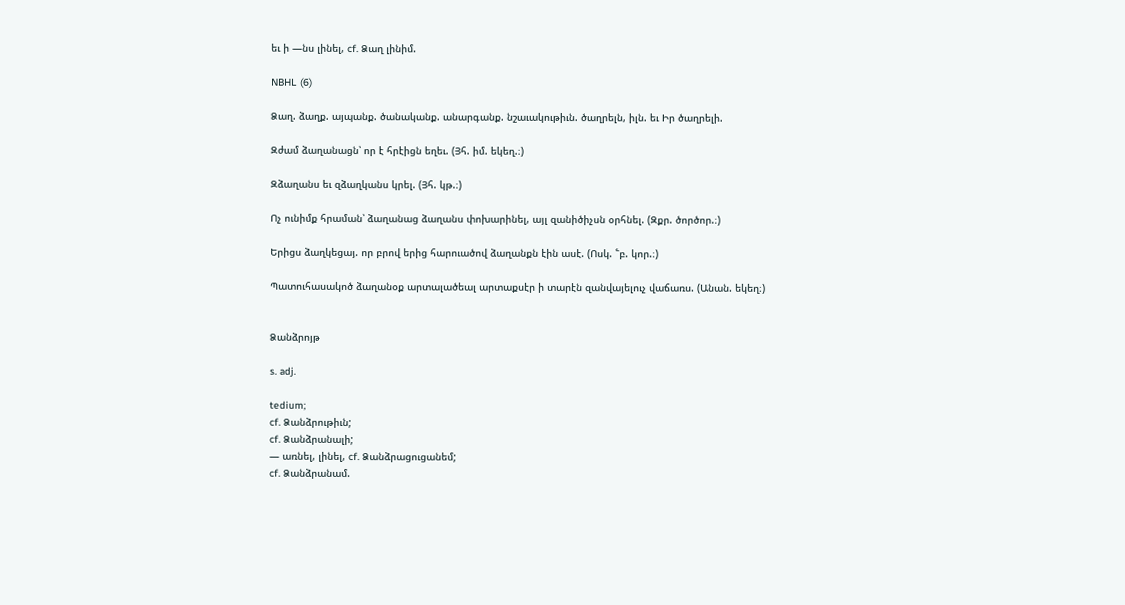եւ ի —նս լինել, cf. Ձաղ լինիմ.

NBHL (6)

Ձաղ. ձաղք. այպանք. ծանականք. անարգանք. նշաւակութիւն. ծաղրելն, իլն. եւ Իր ծաղրելի.

Զժամ ձաղանացն՝ որ է հրէիցն եղեւ. (Յհ. իմ. եկեղ.։)

Զձաղանս եւ զձաղկանս կրել. (Յհ. կթ.։)

Ոչ ունիմք հրաման՝ ձաղանաց ձաղանս փոխարինել, այլ զանիծիչսն օրհնել. (Զքր. ծործոր.։)

Երիցս ձաղկեցայ. որ բրով երից հարուածով ձաղանքն էին ասէ. (Ոսկ. ՟բ. կոր.։)

Պատուհասակոծ ձաղանօք արտալածեալ արտաքսէր ի տարէն զանվայելուչ վաճառս. (Անան. եկեղ։)


Ձանձրոյթ

s. adj.

tedium;
cf. Ձանձրութիւն;
cf. Ձանձրանալի;
— առնել, լինել, cf. Ձանձրացուցանեմ;
cf. Ձանձրանամ.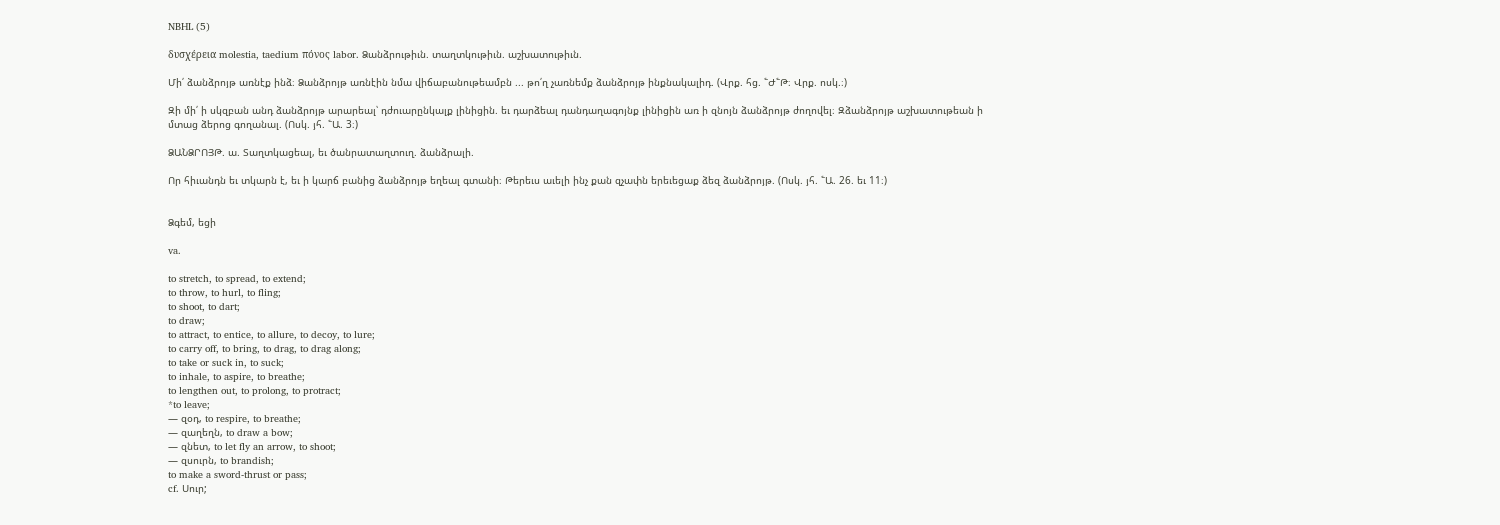NBHL (5)

δυσχέρεια molestia, taedium πόνος labor. Ձանձրութիւն. տաղտկութիւն. աշխատութիւն.

Մի՛ ձանձրոյթ առնէք ինձ։ Ձանձրոյթ առնէին նմա վիճաբանութեամբն ... թո՛ղ չառնեմք ձանձրոյթ ինքնակալիդ. (Վրք. հց. ՟Ժ՟Թ։ Վրք. ոսկ.։)

Զի մի՛ ի սկզբան անդ ձանձրոյթ արարեալ՝ դժուարընկալք լինիցին. եւ դարձեալ դանդաղագոյնք լինիցին առ ի զնոյն ձանձրոյթ ժողովել։ Զձանձրոյթ աշխատութեան ի մտաց ձերոց գողանալ. (Ոսկ. յհ. ՟Ա. 3։)

ՁԱՆՁՐՈՅԹ. ա. Տաղտկացեալ, եւ ծանրատաղտուղ. ձանձրալի.

Որ հիւանդն եւ տկարն է, եւ ի կարճ բանից ձանձրոյթ եղեալ գտանի։ Թերեւս աւելի ինչ քան զչափն երեւեցաք ձեզ ձանձրոյթ. (Ոսկ. յհ. ՟Ա. 26. եւ 11։)


Ձգեմ, եցի

va.

to stretch, to spread, to extend;
to throw, to hurl, to fling;
to shoot, to dart;
to draw;
to attract, to entice, to allure, to decoy, to lure;
to carry off, to bring, to drag, to drag along;
to take or suck in, to suck;
to inhale, to aspire, to breathe;
to lengthen out, to prolong, to protract;
*to leave;
— զօդ, to respire, to breathe;
— զաղեղն, to draw a bow;
— զնետ, to let fly an arrow, to shoot;
— զսուրն, to brandish;
to make a sword-thrust or pass;
cf. Սուր;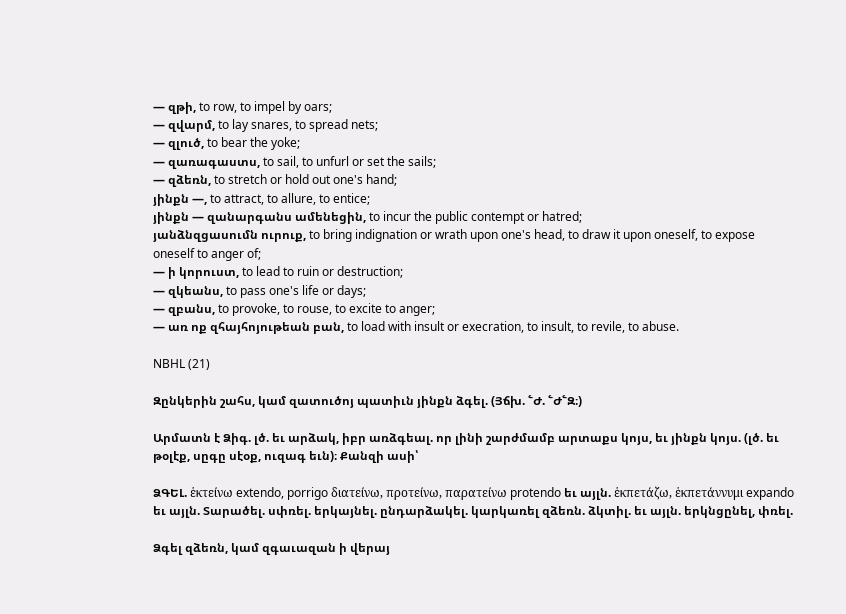— զթի, to row, to impel by oars;
— զվարմ, to lay snares, to spread nets;
— զլուծ, to bear the yoke;
— զառագաստս, to sail, to unfurl or set the sails;
— զձեռն, to stretch or hold out one's hand;
յինքն —, to attract, to allure, to entice;
յինքն — զանարգանս ամենեցին, to incur the public contempt or hatred;
յանձնզցասումն ուրուք, to bring indignation or wrath upon one's head, to draw it upon oneself, to expose oneself to anger of;
— ի կորուստ, to lead to ruin or destruction;
— զկեանս, to pass one's life or days;
— զբանս, to provoke, to rouse, to excite to anger;
— առ ոք զհայհոյութեան բան, to load with insult or execration, to insult, to revile, to abuse.

NBHL (21)

Զընկերին շահս, կամ զատուծոյ պատիւն յինքն ձգել. (Յճխ. ՟Ժ. ՟Ժ՟Զ։)

Արմատն է Ձիգ. լծ. եւ արձակ, իբր առձգեալ. որ լինի շարժմամբ արտաքս կոյս, եւ յինքն կոյս. (լծ. եւ թօլէք, սըգը սէօք, ուզագ եւն)։ Քանզի ասի՝

ՁԳԵԼ. ἑκτείνω extendo, porrigo διατείνω, προτείνω, παρατείνω protendo եւ այլն. ἑκπετάζω, ἑκπετάννυμι expando եւ այլն. Տարածել. սփռել. երկայնել. ընդարձակել. կարկառել զձեռն. ձկտիլ. եւ այլն. երկնցընել, փռել.

Ձգել զձեռն, կամ զգաւազան ի վերայ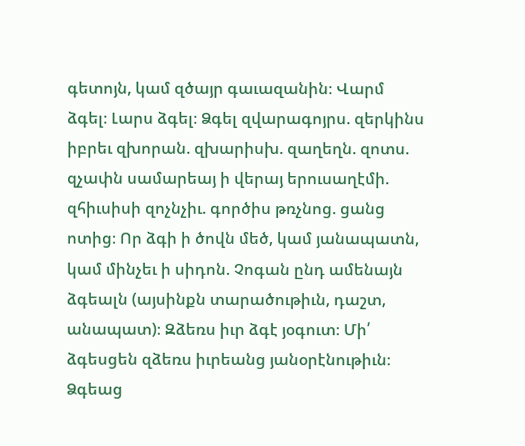գետոյն, կամ զծայր գաւազանին։ Վարմ ձգել։ Լարս ձգել։ Ձգել զվարագոյրս. զերկինս իբրեւ զխորան. զխարիսխ. զաղեղն. զոտս. զչափն սամարեայ ի վերայ երուսաղէմի. զհիւսիսի զոչնչիւ. գործիս թռչնոց. ցանց ոտից։ Որ ձգի ի ծովն մեծ, կամ յանապատն, կամ մինչեւ ի սիդոն. Չոգան ընդ ամենայն ձգեալն (այսինքն տարածութիւն, դաշտ, անապատ)։ Զձեռս իւր ձգէ յօգուտ։ Մի՛ ձգեսցեն զձեռս իւրեանց յանօրէնութիւն։ Ձգեաց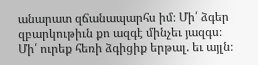անարատ զճանապարհս իմ։ Մի՛ ձգեր զբարկութիւն քո ազգէ մինչեւ յազգս։ Մի՛ ուրեք հեռի ձգիցիք երթալ. եւ այլն։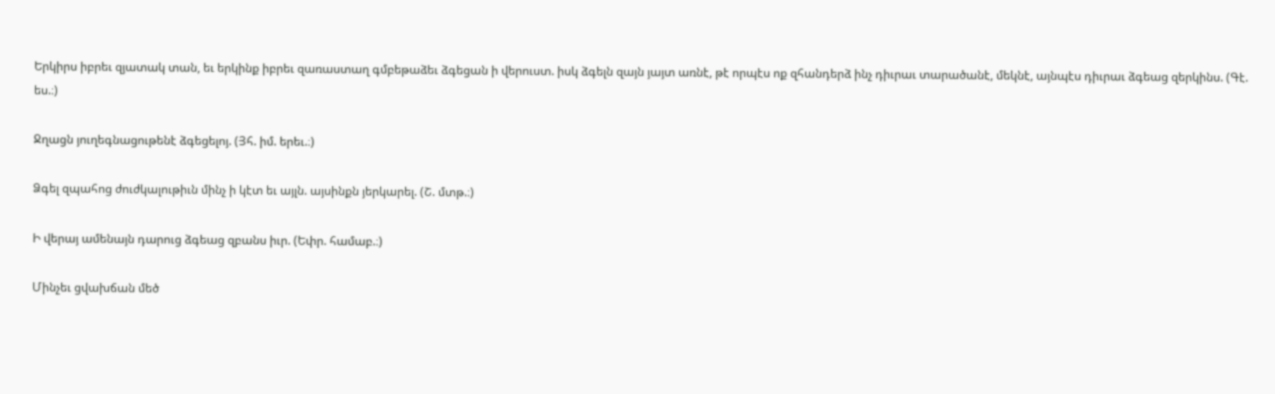Երկիրս իբրեւ զյատակ տան, եւ երկինք իբրեւ զառաստաղ գմբեթաձեւ ձգեցան ի վերուստ. իսկ ձգելն զայն յայտ առնէ, թէ որպէս ոք զհանդերձ ինչ դիւրաւ տարածանէ, մեկնէ, այնպէս դիւրաւ ձգեաց զերկինս. (Գէ. ես.։)

Ջղացն յուղեգնացութենէ ձգեցելոյ. (Յհ. իմ. երեւ.։)

Ձգել զպահոց ժուժկալութիւն մինչ ի կէտ եւ այլն. այսինքն յերկարել. (Շ. մտթ.։)

Ի վերայ ամենայն դարուց ձգեաց զբանս իւր. (Եփր. համաբ.։)

Մինչեւ ցվախճան մեծ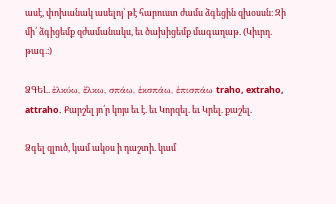ասէ, փոխանակ ասելոյ՝ թէ հարուստ ժամս ձգեցին զխօսսն։ Զի մի՛ ձգիցեմք զժամանակս, եւ ծախիցեմք մագաղաթ. (Կիւրղ. թագ.։)

ՁԳԵԼ. ἐλκύω, ἔλκω, σπάω, ἑκσπάω, ἑπισπάω traho, extraho, attraho. Քարշել յո՛ր կոյս եւ է. եւ Կորզել. եւ Կրել. քաշել.

Ձգել զլուծ, կամ ակօս ի դաշտի. կամ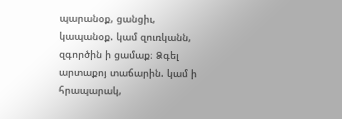պարանօք, ցանցիւ, կապանօք. կամ զուռկանն, զգործին ի ցամաք։ Ձգել արտաքոյ տաճարին. կամ ի հրապարակ,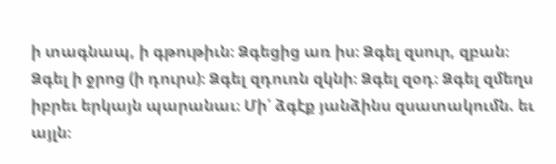ի տագնապ, ի գթութիւն։ Ձգեցից առ իս։ Ձգել զսուր, զբան։ Ձգել ի ջրոց (ի դուրս)։ Ձգել զդուռն զկնի։ Ձգել զօդ։ Ձգել զմեղս իբրեւ երկայն պարանաւ։ Մի՛ ձգէք յանձինս զսատակումն. եւ այլն։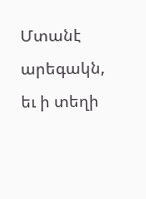Մտանէ արեգակն, եւ ի տեղի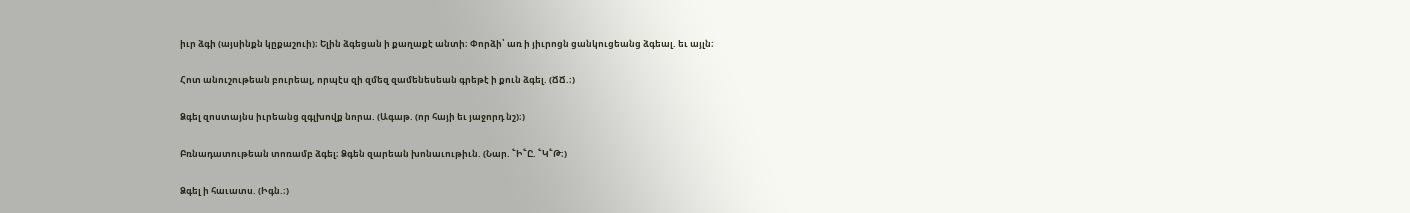իւր ձգի (այսինքն կըքաշուի)։ Ելին ձգեցան ի քաղաքէ անտի։ Փորձի՝ առ ի յիւրոցն ցանկուցեանց ձգեալ. եւ այլն։

Հոտ անուշութեան բուրեալ, որպէս զի զմեզ զամենեսեան գրեթէ ի քուն ձգել. (ՃՃ.։)

Ձգել զոստայնս իւրեանց զգլխովք նորա. (Ագաթ. (որ հայի եւ յաջորդ նշ)։)

Բռնադատութեան տոռամբ ձգել։ Ձգեն զարեան խոնաւութիւն. (Նար. ՟Ի՟Ը. ՟Կ՟Թ։)

Ձգել ի հաւատս. (Իգն.։)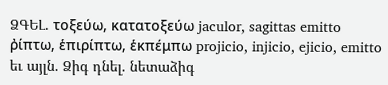ՁԳԵԼ. τοξεύω, κατατοξεύω jaculor, sagittas emitto ῤίπτω, ἑπιρίπτω, ἑκπέμπω projicio, injicio, ejicio, emitto եւ այլն. Ձիգ դնել. նետաձիգ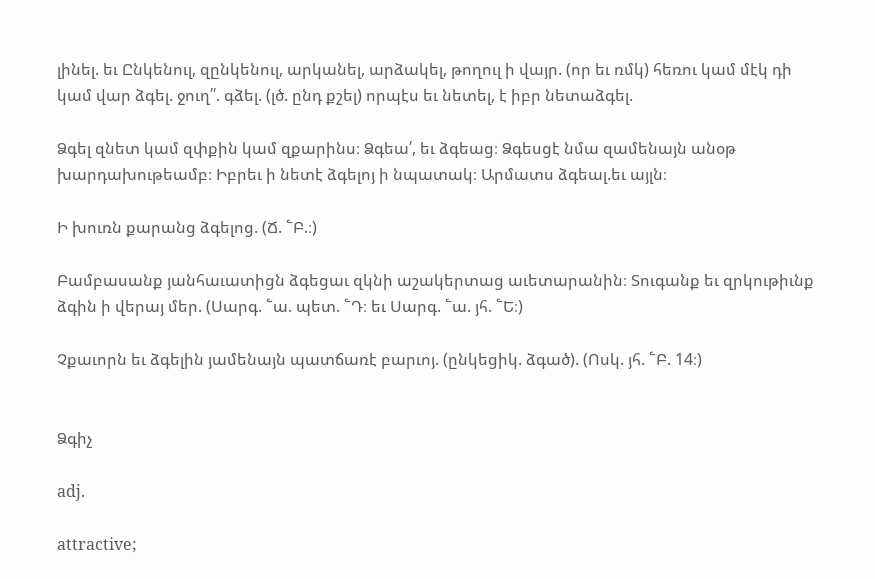լինել. եւ Ընկենուլ, զընկենուլ, արկանել, արձակել, թողուլ ի վայր. (որ եւ ռմկ) հեռու կամ մէկ դի կամ վար ձգել. ջուղ՛՛. գձել. (լծ. ընդ քշել) որպէս եւ նետել, է իբր նետաձգել.

Ձգել զնետ կամ զփքին կամ զքարինս։ Ձգեա՛, եւ ձգեաց։ Ձգեսցէ նմա զամենայն անօթ խարդախութեամբ։ Իբրեւ ի նետէ ձգելոյ ի նպատակ։ Արմատս ձգեալ.եւ այլն։

Ի խուռն քարանց ձգելոց. (Ճ. ՟Բ.։)

Բամբասանք յանհաւատիցն ձգեցաւ զկնի աշակերտաց աւետարանին։ Տուգանք եւ զրկութիւնք ձգին ի վերայ մեր. (Սարգ. ՟ա. պետ. ՟Դ։ եւ Սարգ. ՟ա. յհ. ՟Ե։)

Չքաւորն եւ ձգելին յամենայն պատճառէ բարւոյ. (ընկեցիկ. ձգած). (Ոսկ. յհ. ՟Բ. 14։)


Ձգիչ

adj.

attractive;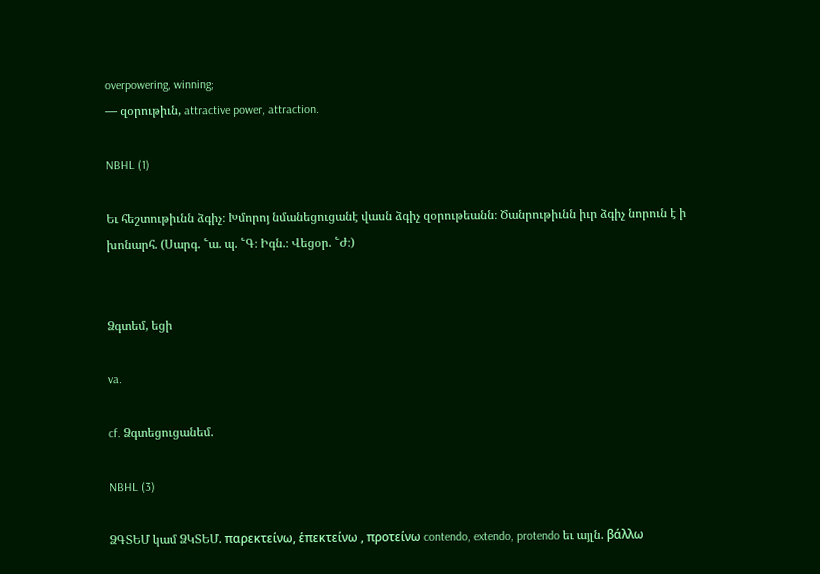overpowering, winning;
— զօրութիւն, attractive power, attraction.

NBHL (1)

Եւ հեշտութիւնն ձգիչ։ Խմորոյ նմանեցուցանէ վասն ձգիչ զօրութեանն։ Ծանրութիւնն իւր ձգիչ նորուն է ի խոնարհ. (Սարգ. ՟ա. պ. ՟Գ։ Իգն.։ Վեցօր. ՟Ժ։)


Ձգտեմ, եցի

va.

cf. Ձգտեցուցանեմ.

NBHL (3)

ՁԳՏԵՄ կամ ՁԿՏԵՄ. παρεκτείνω, ἑπεκτείνω , προτείνω contendo, extendo, protendo եւ այլն. βάλλω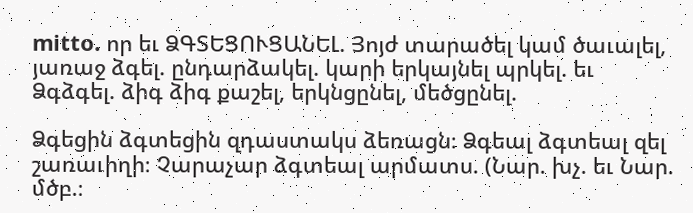mitto. որ եւ ՁԳՏԵՑՈՒՑԱՆԵԼ. Յոյժ տարածել կամ ծաւալել, յառաջ ձգել. ընդարձակել. կարի երկայնել պրկել. եւ Ձգձգել. ձիգ ձիգ քաշել, երկնցընել, մեծցընել.

Ձգեցին ձգտեցին զդաստակս ձեռացն։ Ձգեալ ձգտեալ զել շառաւիղի։ Չարաչար ձգտեալ արմատս. (Նար. խչ. եւ Նար. մծբ.։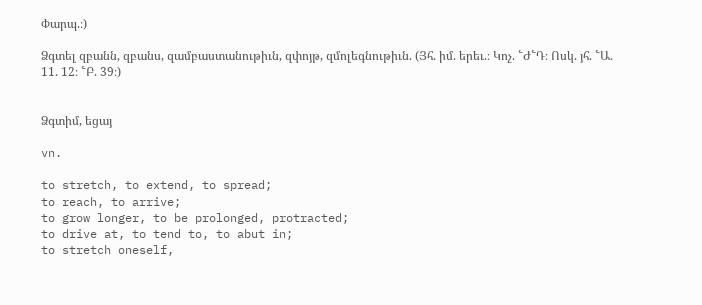Փարպ.։)

Ձգտել զբանն, զբանս, զամբաստանութիւն, զփոյթ, զմոլեգնութիւն. (Յհ. իմ. երեւ.։ Կոչ. ՟Ժ՟Դ։ Ոսկ. յհ. ՟Ա. 11. 12։ ՟Բ. 39։)


Ձգտիմ, եցայ

vn.

to stretch, to extend, to spread;
to reach, to arrive;
to grow longer, to be prolonged, protracted;
to drive at, to tend to, to abut in;
to stretch oneself,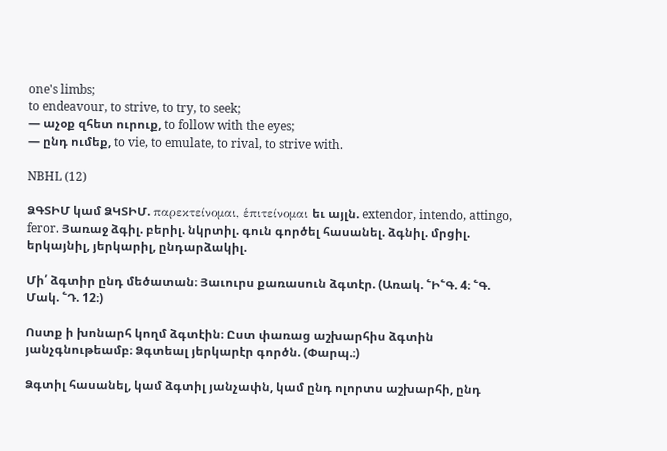one's limbs;
to endeavour, to strive, to try, to seek;
— աչօք զհետ ուրուք, to follow with the eyes;
— ընդ ումեք, to vie, to emulate, to rival, to strive with.

NBHL (12)

ՁԳՏԻՄ կամ ՁԿՏԻՄ. παρεκτείνομαι, ἑπιτείνομαι եւ այլն. extendor, intendo, attingo, feror. Յառաջ ձգիլ. բերիլ. նկրտիլ. գուն գործել հասանել. ձգնիլ. մրցիլ. երկայնիլ, յերկարիլ, ընդարձակիլ.

Մի՛ ձգտիր ընդ մեծատան։ Յաւուրս քառասուն ձգտէր. (Առակ. ՟Ի՟Գ. 4։ ՟Գ. Մակ. ՟Դ. 12։)

Ոստք ի խոնարհ կողմ ձգտէին։ Ըստ փառաց աշխարհիս ձգտին յանչգնութեամբ։ Ձգտեալ յերկարէր գործն. (Փարպ.։)

Ձգտիլ հասանել, կամ ձգտիլ յանչափն, կամ ընդ ոլորտս աշխարհի, ընդ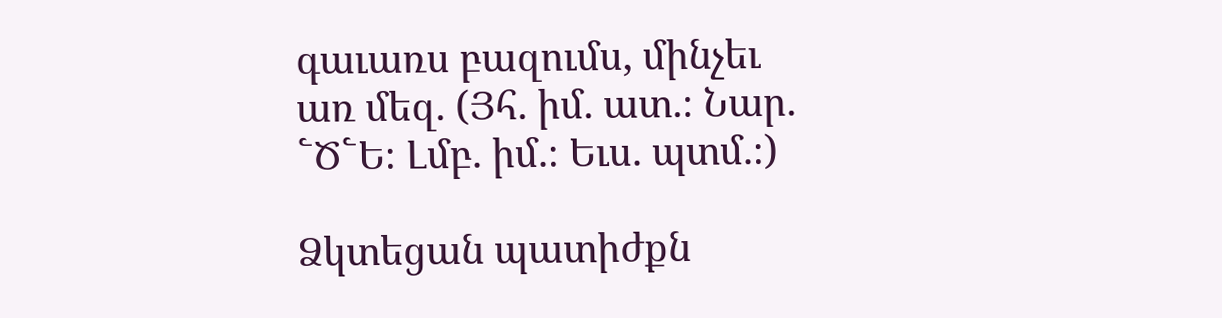գաւառս բազումս, մինչեւ առ մեզ. (Յհ. իմ. ատ.։ Նար. ՟Ծ՟Ե։ Լմբ. իմ.։ Եւս. պտմ.։)

Ձկտեցան պատիժքն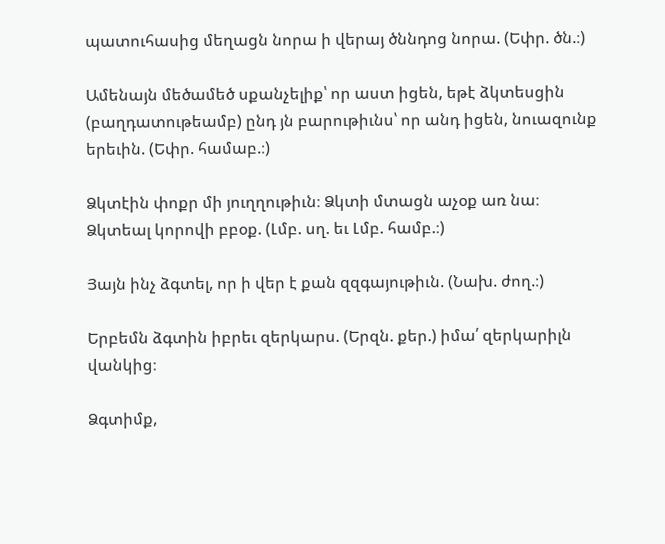պատուհասից մեղացն նորա ի վերայ ծննդոց նորա. (Եփր. ծն.։)

Ամենայն մեծամեծ սքանչելիք՝ որ աստ իցեն, եթէ ձկտեսցին (բաղդատութեամբ) ընդ յն բարութիւնս՝ որ անդ իցեն, նուազունք երեւին. (Եփր. համաբ.։)

Ձկտէին փոքր մի յուղղութիւն։ Ձկտի մտացն աչօք առ նա։ Ձկտեալ կորովի բբօք. (Լմբ. սղ. եւ Լմբ. համբ.։)

Յայն ինչ ձգտել, որ ի վեր է քան զզգայութիւն. (Նախ. ժող.։)

Երբեմն ձգտին իբրեւ զերկարս. (Երզն. քեր.) իմա՛ զերկարիլն վանկից։

Ձգտիմք,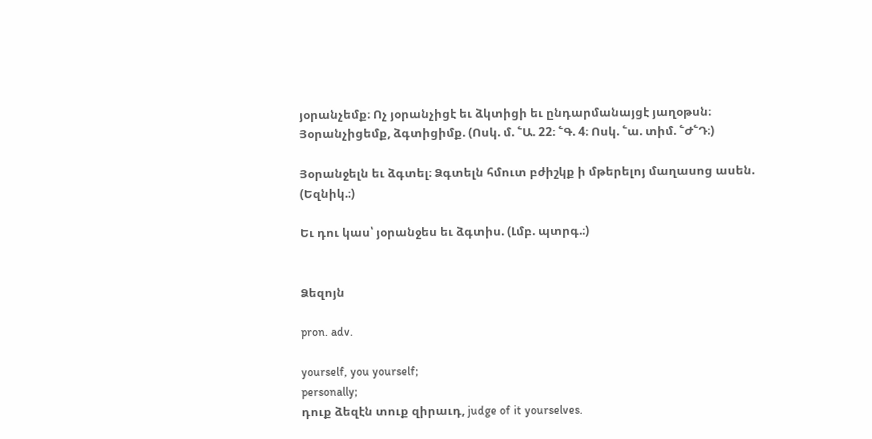յօրանչեմք։ Ոչ յօրանչիցէ եւ ձկտիցի եւ ընդարմանայցէ յաղօթսն։ Յօրանչիցեմք, ձգտիցիմք. (Ոսկ. մ. ՟Ա. 22։ ՟Գ. 4։ Ոսկ. ՟ա. տիմ. ՟Ժ՟Դ։)

Յօրանջելն եւ ձգտել։ Ձգտելն հմուտ բժիշկք ի մթերելոյ մաղասոց ասեն. (Եզնիկ.։)

Եւ դու կաս՝ յօրանջես եւ ձգտիս. (Լմբ. պտրգ.։)


Ձեզոյն

pron. adv.

yourself, you yourself;
personally;
դուք ձեզէն տուք զիրաւդ, judge of it yourselves.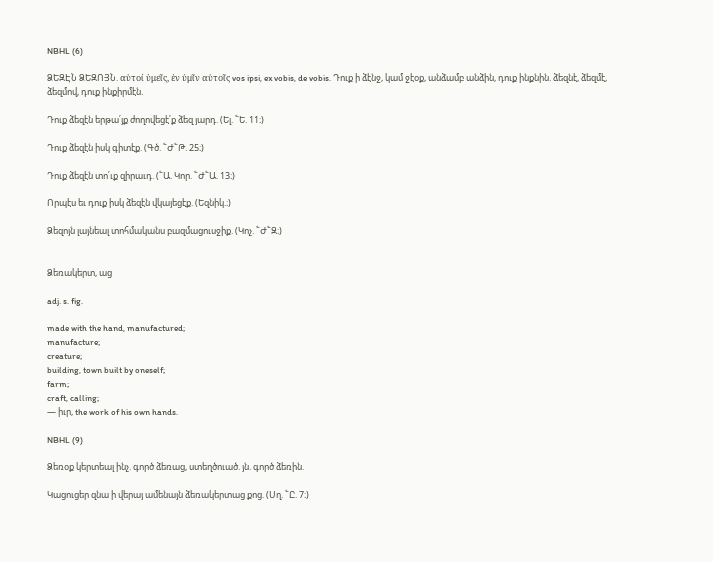NBHL (6)

ՁԵԶԷՆ ՁԵԶՈՅՆ. αὑτοί ὐμεῖς, ἑν ὐμῖν αὑτοῖς vos ipsi, ex vobis, de vobis. Դուք ի ձէնջ, կամ ջէօք, անձամբ անձին, դուք ինքնին. ձեզնէ, ձեզմէ, ձեզմով, դուք ինքիրմէն.

Դուք ձեզէն երթա՛յք ժողովեցէ՛ք ձեզ յարդ. (Ել. ՟Ե. 11։)

Դուք ձեզէն իսկ գիտէք. (Գծ. ՟Ժ՟Թ. 25։)

Դուք ձեզէն տո՛ւք զիրաւդ. (՟Ա. Կոր. ՟Ժ՟Ա. 13։)

Որպէս եւ դուք իսկ ձեզէն վկայեցէք. (Եզնիկ.։)

Ձեզոյն լայնեալ տոհմականս բազմացուսջիք. (Կոչ. ՟Ժ՟Զ։)


Ձեռակերտ, աց

adj. s. fig.

made with the hand, manufactured;
manufacture;
creature;
building, town built by oneself;
farm;
craft, calling;
— իւր, the work of his own hands.

NBHL (9)

Ձեռօք կերտեալ ինչ. գործ ձեռաց, ստեղծուած. յն. գործ ձեռին.

Կացուցեր զնա ի վերայ ամենայն ձեռակերտաց քոց. (Սղ. ՟Ը. 7։)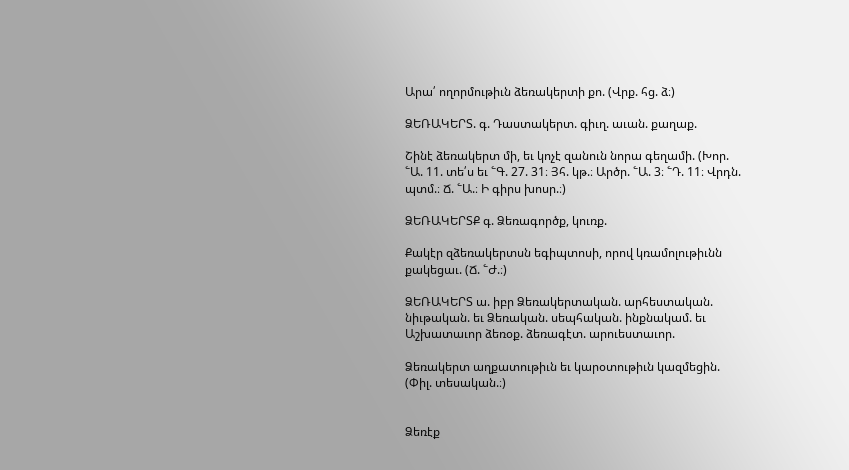Արա՛ ողորմութիւն ձեռակերտի քո. (Վրք. հց. ձ։)

ՁԵՌԱԿԵՐՏ. գ. Դաստակերտ. գիւղ. աւան. քաղաք.

Շինէ ձեռակերտ մի, եւ կոչէ զանուն նորա գեղամի. (Խոր. ՟Ա. 11. տե՛ս եւ ՟Գ. 27. 31։ Յհ. կթ.։ Արծր. ՟Ա. 3։ ՟Դ. 11։ Վրդն. պտմ.։ Ճ. ՟Ա.։ Ի գիրս խոսր.։)

ՁԵՌԱԿԵՐՏՔ գ. Ձեռագործք, կուռք.

Քակէր զձեռակերտսն եգիպտոսի, որով կռամոլութիւնն քակեցաւ. (Ճ. ՟Ժ.։)

ՁԵՌԱԿԵՐՏ ա. իբր Ձեռակերտական. արհեստական. նիւթական. եւ Ձեռական. սեպհական. ինքնակամ. եւ Աշխատաւոր ձեռօք. ձեռագէտ. արուեստաւոր.

Ձեռակերտ աղքատութիւն եւ կարօտութիւն կազմեցին. (Փիլ. տեսական.։)


Ձեռէք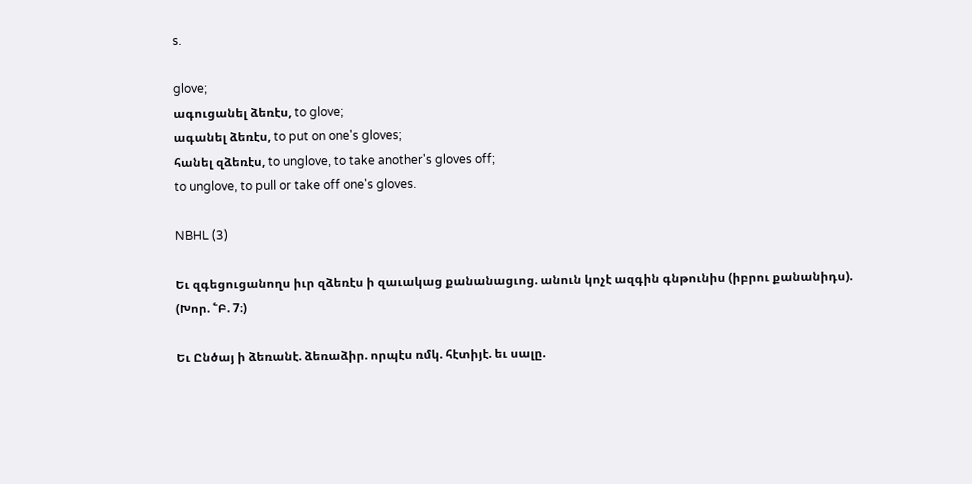s.

glove;
ագուցանել ձեռէս, to glove;
ագանել ձեռէս, to put on one's gloves;
հանել զձեռէս, to unglove, to take another's gloves off;
to unglove, to pull or take off one's gloves.

NBHL (3)

Եւ զգեցուցանողս իւր զձեռէս ի զաւակաց քանանացւոց. անուն կոչէ ազգին գնթունիս (իբրու քանանիդս). (Խոր. ՟Բ. 7։)

Եւ Ընծայ ի ձեռանէ. ձեռաձիր. որպէս ռմկ. հէտիյէ. եւ սալը.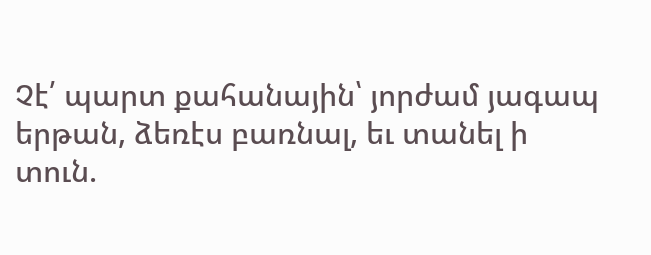Չէ՛ պարտ քահանային՝ յորժամ յագապ երթան, ձեռէս բառնալ, եւ տանել ի տուն.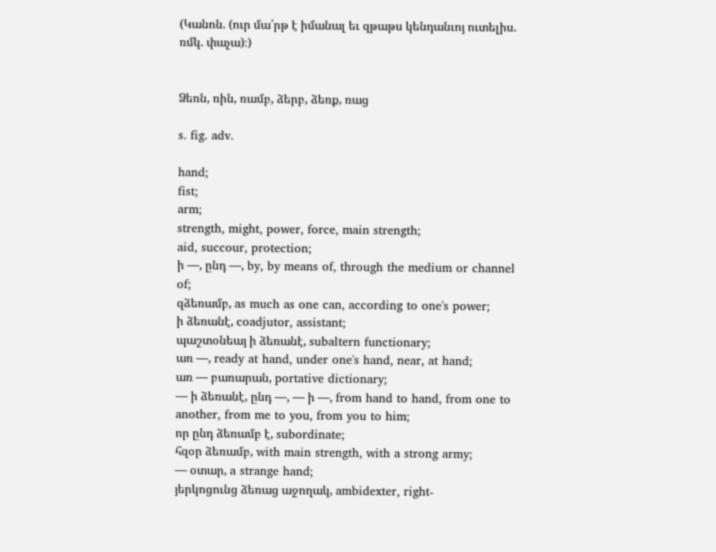(Կանոն. (ուր մա՛րթ է իմանալ եւ զթաթս կենդանւոյ ուտելիս. ռմկ. փաչա)։)


Ձեռն, ռին, ռամբ, ձերբ, ձեռք, ռաց

s. fig. adv.

hand;
fist;
arm;
strength, might, power, force, main strength;
aid, succour, protection;
ի —, ընդ —, by, by means of, through the medium or channel of;
զձեռամբ, as much as one can, according to one's power;
ի ձեռանէ, coadjutor, assistant;
պաշտօնեայ ի ձեռանէ, subaltern functionary;
առ —, ready at hand, under one's hand, near, at hand;
առ — բառարան, portative dictionary;
— ի ձեռանէ, ընդ —, — ի —, from hand to hand, from one to another, from me to you, from you to him;
որ ընդ ձեռամբ է, subordinate;
հզօր ձեռամբ, with main strength, with a strong army;
— օտար, a strange hand;
յերկոցունց ձեռաց աջողակ, ambidexter, right-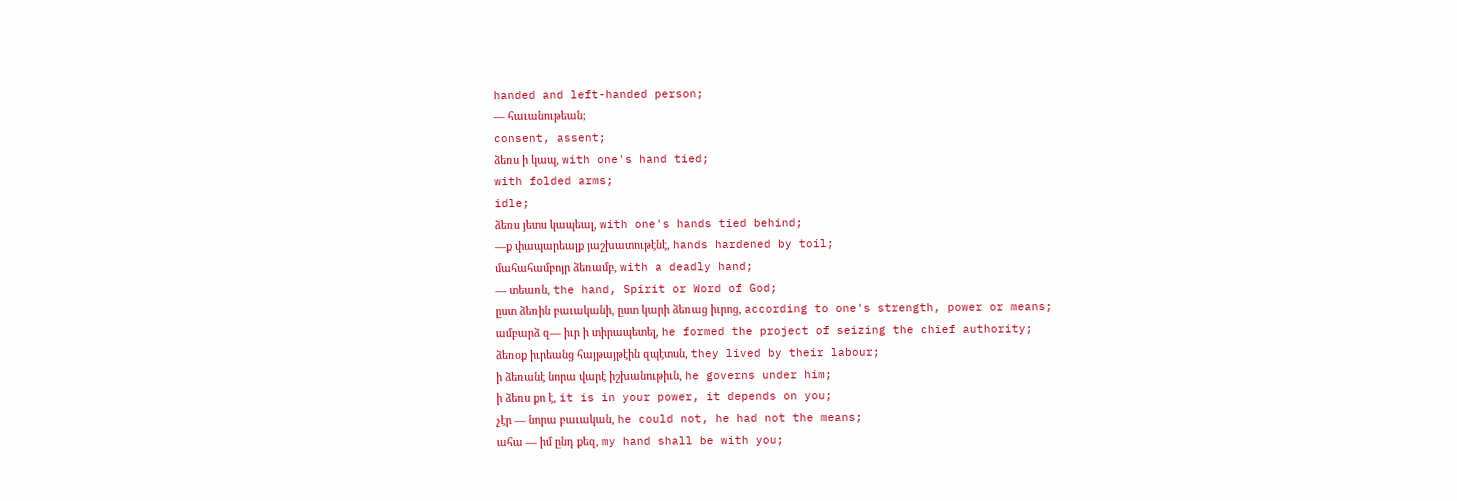handed and left-handed person;
— հաւանութեան;
consent, assent;
ձեռս ի կապ, with one's hand tied;
with folded arms;
idle;
ձեռս յետս կապեալ, with one's hands tied behind;
—ք փապարեալք յաշխատութէնէ, hands hardened by toil;
մահահամբոյր ձեռամբ, with a deadly hand;
— տեառն, the hand, Spirit or Word of God;
ըստ ձեռին բաւականի, ըստ կարի ձեռաց իւրոց, according to one's strength, power or means;
ամբարձ զ— իւր ի տիրապետել, he formed the project of seizing the chief authority;
ձեռօք իւրեանց հայթայթէին զպէտսն, they lived by their labour;
ի ձեռանէ նորա վարէ իշխանութիւն, he governs under him;
ի ձեռս քո է, it is in your power, it depends on you;
չէր — նորա բաւական, he could not, he had not the means;
ահա — իմ ընդ քեզ, my hand shall be with you;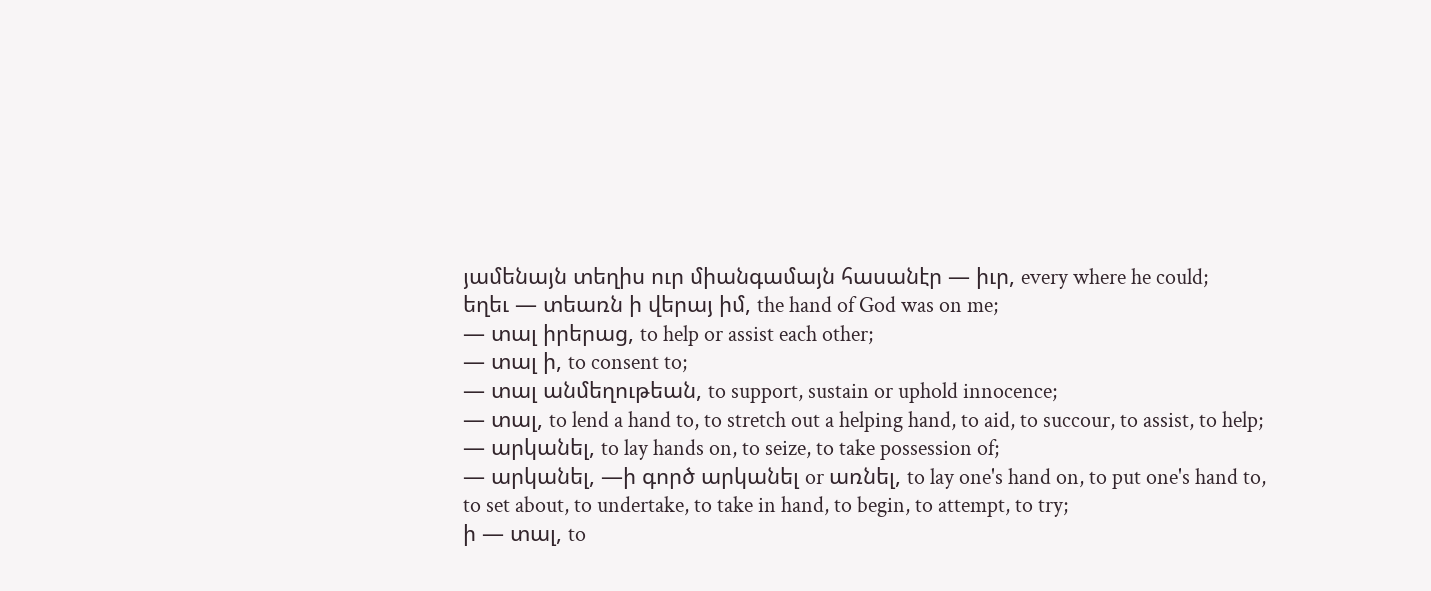յամենայն տեղիս ուր միանգամայն հասանէր — իւր, every where he could;
եղեւ — տեառն ի վերայ իմ, the hand of God was on me;
— տալ իրերաց, to help or assist each other;
— տալ ի, to consent to;
— տալ անմեղութեան, to support, sustain or uphold innocence;
— տալ, to lend a hand to, to stretch out a helping hand, to aid, to succour, to assist, to help;
— արկանել, to lay hands on, to seize, to take possession of;
— արկանել, —ի գործ արկանել or առնել, to lay one's hand on, to put one's hand to, to set about, to undertake, to take in hand, to begin, to attempt, to try;
ի — տալ, to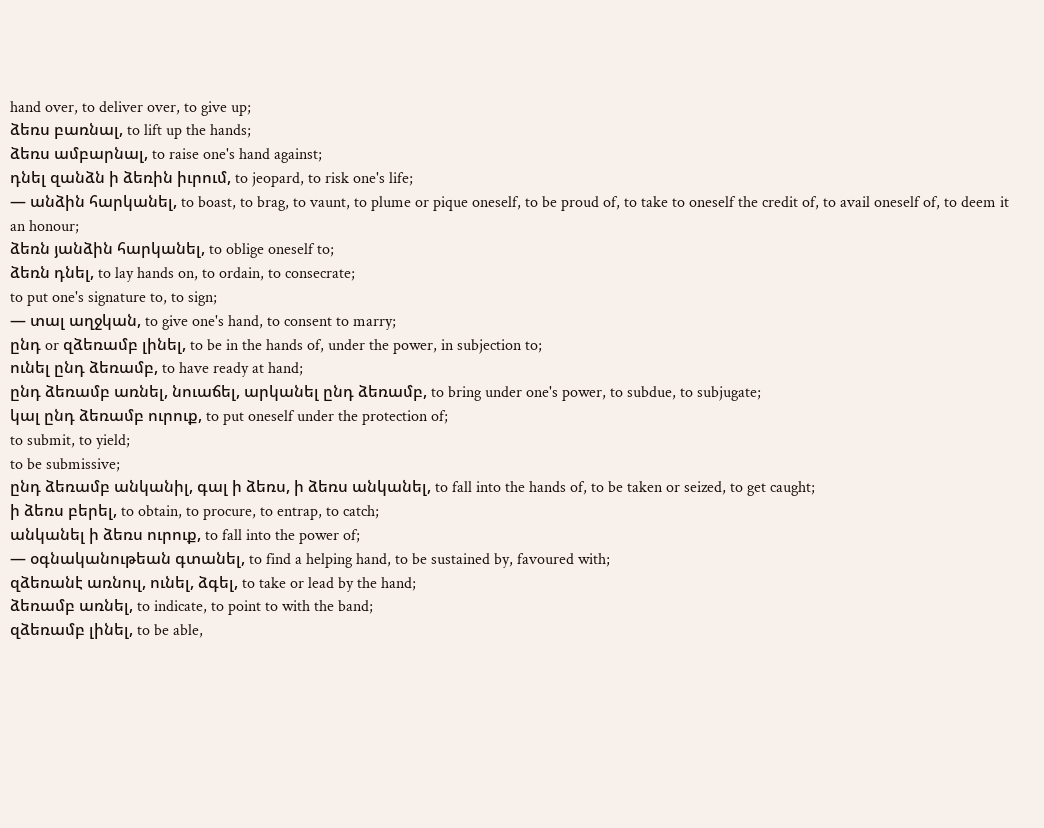hand over, to deliver over, to give up;
ձեռս բառնալ, to lift up the hands;
ձեռս ամբարնալ, to raise one's hand against;
դնել զանձն ի ձեռին իւրում, to jeopard, to risk one's life;
— անձին հարկանել, to boast, to brag, to vaunt, to plume or pique oneself, to be proud of, to take to oneself the credit of, to avail oneself of, to deem it an honour;
ձեռն յանձին հարկանել, to oblige oneself to;
ձեռն դնել, to lay hands on, to ordain, to consecrate;
to put one's signature to, to sign;
— տալ աղջկան, to give one's hand, to consent to marry;
ընդ or զձեռամբ լինել, to be in the hands of, under the power, in subjection to;
ունել ընդ ձեռամբ, to have ready at hand;
ընդ ձեռամբ առնել, նուաճել, արկանել ընդ ձեռամբ, to bring under one's power, to subdue, to subjugate;
կալ ընդ ձեռամբ ուրուք, to put oneself under the protection of;
to submit, to yield;
to be submissive;
ընդ ձեռամբ անկանիլ, գալ ի ձեռս, ի ձեռս անկանել, to fall into the hands of, to be taken or seized, to get caught;
ի ձեռս բերել, to obtain, to procure, to entrap, to catch;
անկանել ի ձեռս ուրուք, to fall into the power of;
— օգնականութեան գտանել, to find a helping hand, to be sustained by, favoured with;
զձեռանէ առնուլ, ունել, ձգել, to take or lead by the hand;
ձեռամբ առնել, to indicate, to point to with the band;
զձեռամբ լինել, to be able,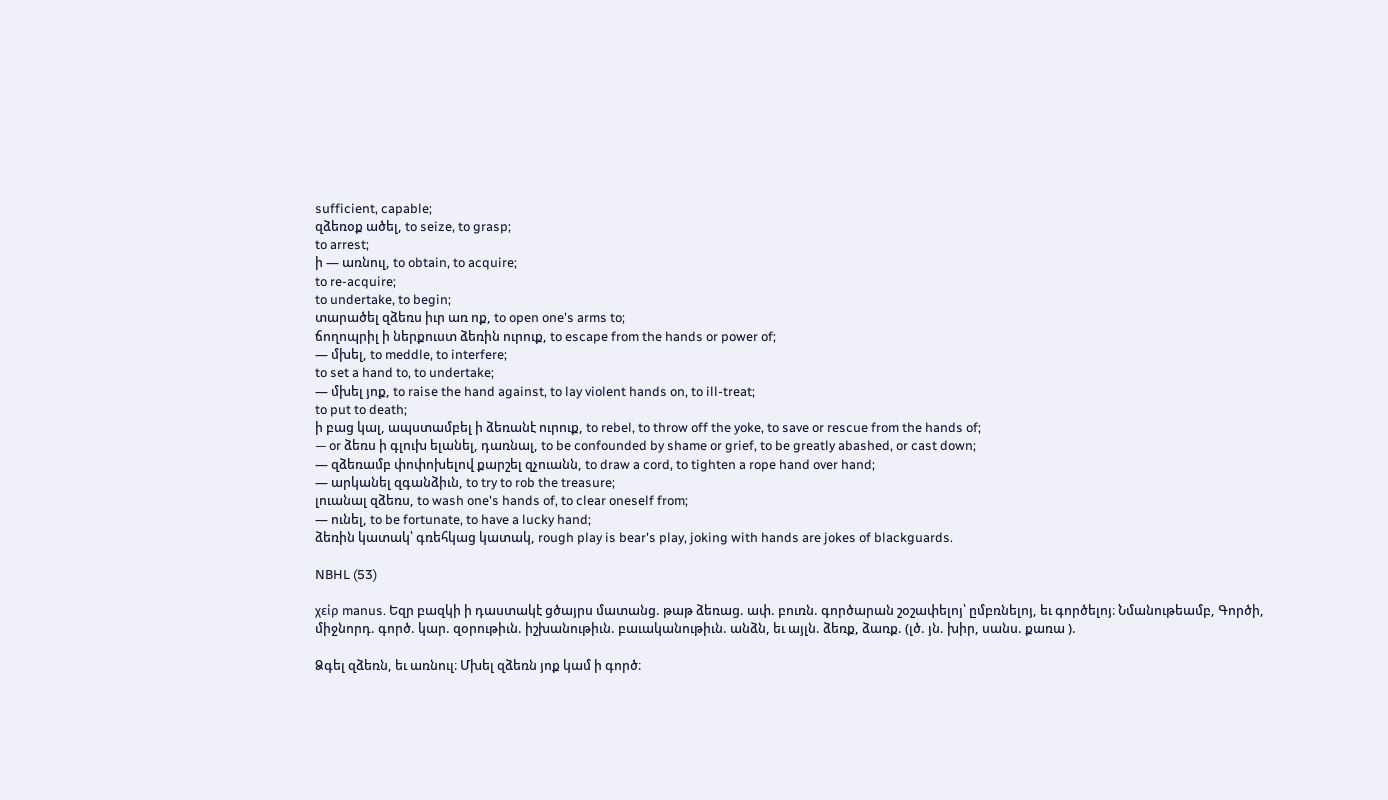sufficient, capable;
զձեռօք ածել, to seize, to grasp;
to arrest;
ի — առնուլ, to obtain, to acquire;
to re-acquire;
to undertake, to begin;
տարածել զձեռս իւր առ ոք, to open one's arms to;
ճողոպրիլ ի ներքուստ ձեռին ուրուք, to escape from the hands or power of;
— մխել, to meddle, to interfere;
to set a hand to, to undertake;
— մխել յոք, to raise the hand against, to lay violent hands on, to ill-treat;
to put to death;
ի բաց կալ, ապստամբել ի ձեռանէ ուրուք, to rebel, to throw off the yoke, to save or rescue from the hands of;
— or ձեռս ի գլուխ ելանել, դառնալ, to be confounded by shame or grief, to be greatly abashed, or cast down;
— զձեռամբ փոփոխելով քարշել զչուանն, to draw a cord, to tighten a rope hand over hand;
— արկանել զգանձիւն, to try to rob the treasure;
լուանալ զձեռս, to wash one's hands of, to clear oneself from;
— ունել, to be fortunate, to have a lucky hand;
ձեռին կատակ՝ գռեհկաց կատակ, rough play is bear's play, joking with hands are jokes of blackguards.

NBHL (53)

χείρ manus. Եզր բազկի ի դաստակէ ցծայրս մատանց. թաթ ձեռաց. ափ. բուռն. գործարան շօշափելոյ՝ ըմբռնելոյ, եւ գործելոյ։ Նմանութեամբ, Գործի, միջնորդ. գործ. կար. զօրութիւն. իշխանութիւն. բաւականութիւն. անձն, եւ այլն. ձեռք, ձառք. (լծ. յն. խիր, սանս. քառա ).

Ձգել զձեռն, եւ առնուլ։ Մխել զձեռն յոք կամ ի գործ։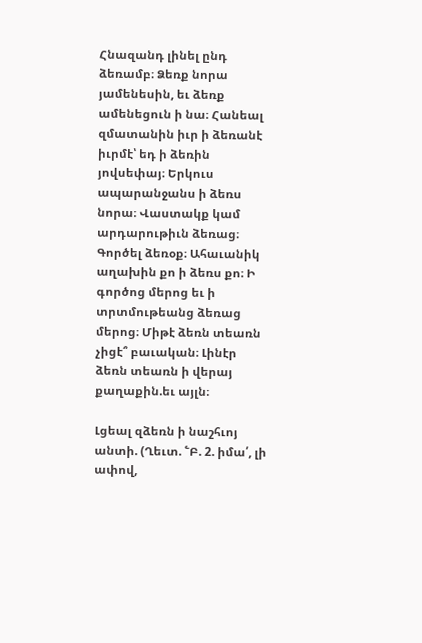Հնազանդ լինել ընդ ձեռամբ։ Ձեռք նորա յամենեսին, եւ ձեռք ամենեցուն ի նա։ Հանեալ զմատանին իւր ի ձեռանէ իւրմէ՝ եդ ի ձեռին յովսեփայ։ Երկուս ապարանջանս ի ձեռս նորա։ Վաստակք կամ արդարութիւն ձեռաց։ Գործել ձեռօք։ Ահաւանիկ աղախին քո ի ձեռս քո։ Ի գործոց մերոց եւ ի տրտմութեանց ձեռաց մերոց։ Միթէ ձեռն տեառն չիցէ՞ բաւական։ Լինէր ձեռն տեառն ի վերայ քաղաքին.եւ այլն։

Լցեալ զձեռն ի նաշհւոյ անտի. (Ղեւտ. ՟Բ. 2. իմա՛, լի ափով,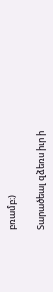բռամբ։)

Տարածեալ զձեռս իւր ի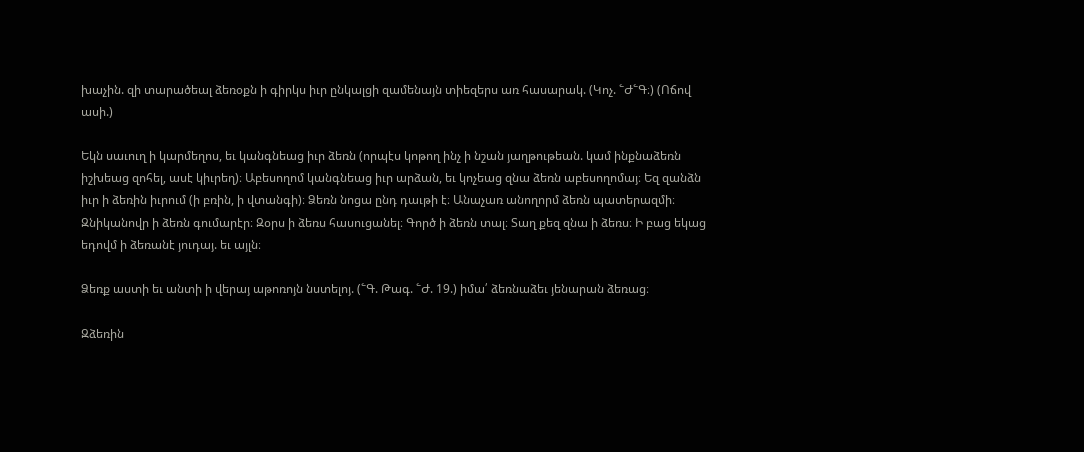խաչին. զի տարածեալ ձեռօքն ի գիրկս իւր ընկալցի զամենայն տիեզերս առ հասարակ. (Կոչ. ՟Ժ՟Գ։) (Ոճով ասի.)

Եկն սաւուղ ի կարմեղոս, եւ կանգնեաց իւր ձեռն (որպէս կոթող ինչ ի նշան յաղթութեան. կամ ինքնաձեռն իշխեաց զոհել, ասէ կիւրեղ)։ Աբեսողոմ կանգնեաց իւր արձան, եւ կոչեաց զնա ձեռն աբեսողոմայ։ Եզ զանձն իւր ի ձեռին իւրում (ի բռին, ի վտանգի)։ Ձեռն նոցա ընդ դաւթի է։ Անաչառ անողորմ ձեռն պատերազմի։ Զնիկանովր ի ձեռն գումարէր։ Զօրս ի ձեռս հասուցանել։ Գործ ի ձեռն տալ։ Տաղ քեզ զնա ի ձեռս։ Ի բաց եկաց եդովմ ի ձեռանէ յուդայ. եւ այլն։

Ձեռք աստի եւ անտի ի վերայ աթոռոյն նստելոյ. (՟Գ. Թագ. ՟Ժ. 19.) իմա՛ ձեռնաձեւ յենարան ձեռաց։

Զձեռին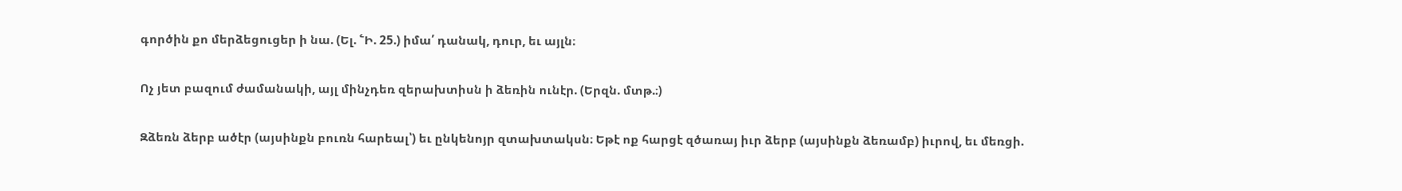գործին քո մերձեցուցեր ի նա. (Ել. ՟Ի. 25.) իմա՛ դանակ, դուր, եւ այլն։

Ոչ յետ բազում ժամանակի, այլ մինչդեռ զերախտիսն ի ձեռին ունէր. (Երզն. մտթ.։)

Զձեռն ձերբ ածէր (այսինքն բուռն հարեալ՝) եւ ընկենոյր զտախտակսն։ Եթէ ոք հարցէ զծառայ իւր ձերբ (այսինքն ձեռամբ) իւրով, եւ մեռցի.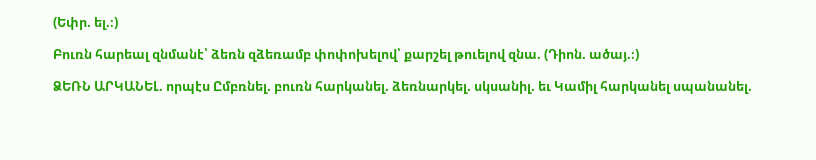(Եփր. ել.։)

Բուռն հարեալ զնմանէ՝ ձեռն զձեռամբ փոփոխելով՝ քարշել թուելով զնա. (Դիոն. ածայ.։)

ՁԵՌՆ ԱՐԿԱՆԵԼ. որպէս Ըմբռնել. բուռն հարկանել. ձեռնարկել. սկսանիլ. եւ Կամիլ հարկանել սպանանել.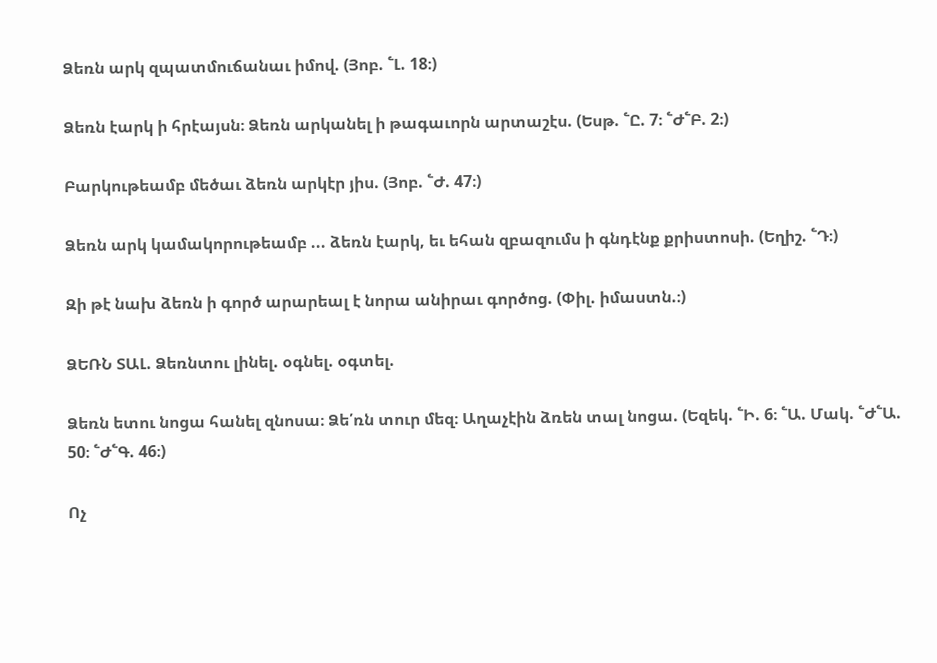Ձեռն արկ զպատմուճանաւ իմով. (Յոբ. ՟Լ. 18։)

Ձեռն էարկ ի հրէայսն։ Ձեռն արկանել ի թագաւորն արտաշէս. (Եսթ. ՟Ը. 7։ ՟Ժ՟Բ. 2։)

Բարկութեամբ մեծաւ ձեռն արկէր յիս. (Յոբ. ՟Ժ. 47։)

Ձեռն արկ կամակորութեամբ ... ձեռն էարկ, եւ եհան զբազումս ի գնդէնք քրիստոսի. (Եղիշ. ՟Դ։)

Զի թէ նախ ձեռն ի գործ արարեալ է նորա անիրաւ գործոց. (Փիլ. իմաստն.։)

ՁԵՌՆ ՏԱԼ. Ձեռնտու լինել. օգնել. օգտել.

Ձեռն ետու նոցա հանել զնոսա։ Ձե՛ռն տուր մեզ։ Աղաչէին ձռեն տալ նոցա. (Եզեկ. ՟Ի. 6։ ՟Ա. Մակ. ՟Ժ՟Ա. 50։ ՟Ժ՟Գ. 46։)

Ոչ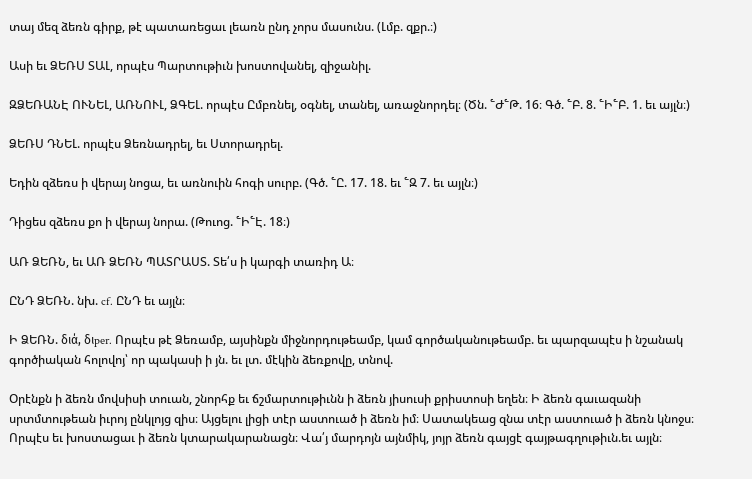տայ մեզ ձեռն գիրք, թէ պատառեցաւ լեառն ընդ չորս մասունս. (Լմբ. զքր.։)

Ասի եւ ՁԵՌՍ ՏԱԼ, որպէս Պարտութիւն խոստովանել, զիջանիլ.

ԶՁԵՌԱՆԷ ՈՒՆԵԼ, ԱՌՆՈՒԼ, ՁԳԵԼ. որպէս Ըմբռնել, օգնել, տանել, առաջնորդել։ (Ծն. ՟Ժ՟Թ. 16։ Գծ. ՟Բ. 8. ՟Ի՟Բ. 1. եւ այլն։)

ՁԵՌՍ ԴՆԵԼ. որպէս Ձեռնադրել, եւ Ստորադրել.

Եդին զձեռս ի վերայ նոցա, եւ առնուին հոգի սուրբ. (Գծ. ՟Ը. 17. 18. եւ ՟Զ 7. եւ այլն։)

Դիցես զձեռս քո ի վերայ նորա. (Թուոց. ՟Ի՟Է. 18։)

ԱՌ ՁԵՌՆ, եւ ԱՌ ՁԵՌՆ ՊԱՏՐԱՍՏ. Տե՛ս ի կարգի տառիդ Ա։

ԸՆԴ ՁԵՌՆ. նխ. cf. ԸՆԴ եւ այլն։

Ի ՁԵՌՆ. διά, διper. Որպէս թէ Ձեռամբ, այսինքն միջնորդութեամբ, կամ գործականութեամբ. եւ պարզապէս ի նշանակ գործիական հոլովոյ՝ որ պակասի ի յն. եւ լտ. մէկին ձեռքովը, տնով.

Օրէնքն ի ձեռն մովսիսի տուան, շնորհք եւ ճշմարտութիւնն ի ձեռն յիսուսի քրիստոսի եղեն։ Ի ձեռն գաւազանի սրտմտութեան իւրոյ ընկլոյց զիս։ Այցելու լիցի տէր աստուած ի ձեռն իմ։ Սատակեաց զնա տէր աստուած ի ձեռն կնոջս։ Որպէս եւ խոստացաւ ի ձեռն կտարակարանացն։ Վա՛յ մարդոյն այնմիկ, յոյր ձեռն գայցէ գայթագղութիւն.եւ այլն։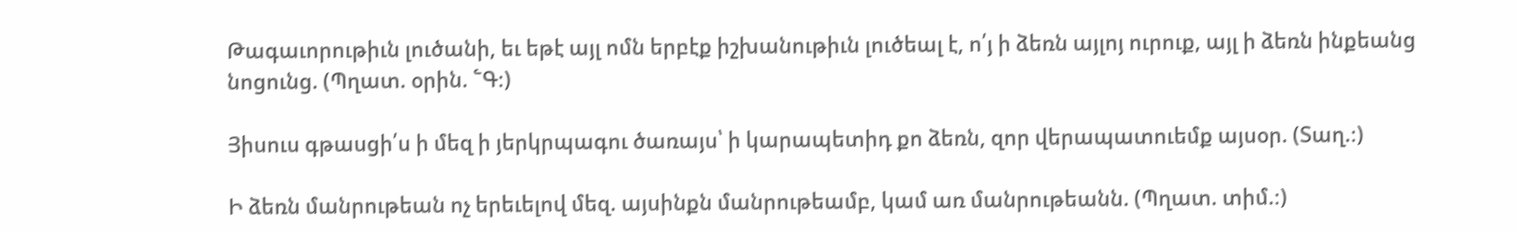Թագաւորութիւն լուծանի, եւ եթէ այլ ոմն երբէք իշխանութիւն լուծեալ է, ո՛յ ի ձեռն այլոյ ուրուք, այլ ի ձեռն ինքեանց նոցունց. (Պղատ. օրին. ՟Գ։)

Յիսուս գթասցի՛ս ի մեզ ի յերկրպագու ծառայս՝ ի կարապետիդ քո ձեռն, զոր վերապատուեմք այսօր. (Տաղ.։)

Ի ձեռն մանրութեան ոչ երեւելով մեզ. այսինքն մանրութեամբ, կամ առ մանրութեանն. (Պղատ. տիմ.։)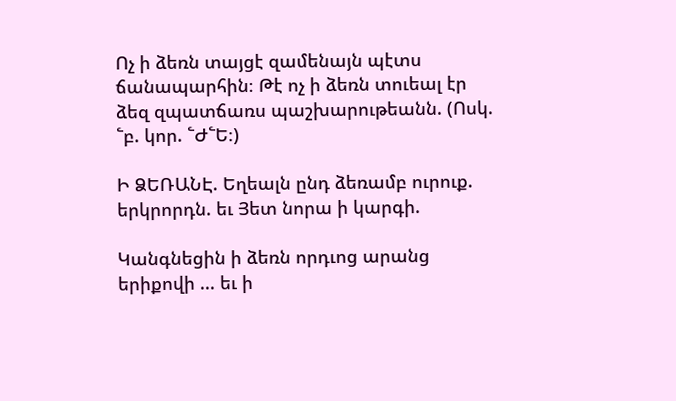Ոչ ի ձեռն տայցէ զամենայն պէտս ճանապարհին։ Թէ ոչ ի ձեռն տուեալ էր ձեզ զպատճառս պաշխարութեանն. (Ոսկ. ՟բ. կոր. ՟Ժ՟Ե։)

Ի ՁԵՌԱՆԷ. Եղեալն ընդ ձեռամբ ուրուք. երկրորդն. եւ Յետ նորա ի կարգի.

Կանգնեցին ի ձեռն որդւոց արանց երիքովի ... եւ ի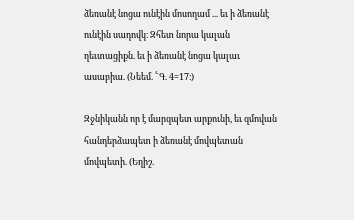ձեռանէ նոցա ունէին մոսողամ ... եւ ի ձեռանէ ունէին սադովկ։ Զհետ նորա կալան ղեւտացիքն. եւ ի ձեռանէ նոցա կալաւ ասաբիա. (Նեեմ. ՟Գ. 4=17։)

Զջնիկանն որ է մարզպետ արքունի, եւ զմովան հանդերձապետ ի ձեռանէ մովպետան մովպետի. (Եղիշ.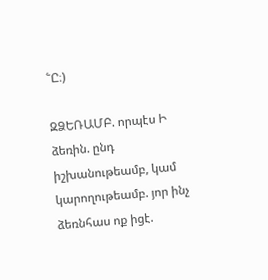՟Ը։)

ԶՁԵՌԱՄԲ. որպէս Ի ձեռին. ընդ իշխանութեամբ, կամ կարողութեամբ. յոր ինչ ձեռնհաս ոք իցէ.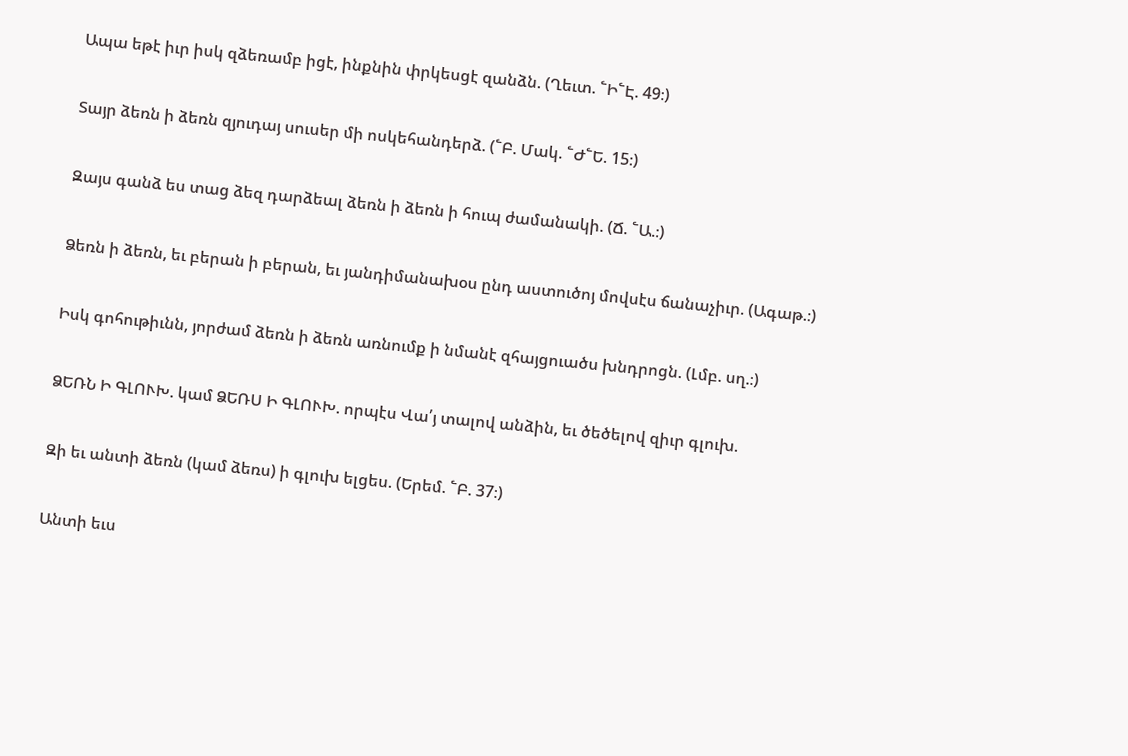Ապա եթէ իւր իսկ զձեռամբ իցէ, ինքնին փրկեսցէ զանձն. (Ղեւտ. ՟Ի՟Է. 49։)

Տայր ձեռն ի ձեռն զյուդայ սուսեր մի ոսկեհանդերձ. (՟Բ. Մակ. ՟Ժ՟Ե. 15։)

Զայս գանձ ես տաց ձեզ դարձեալ ձեռն ի ձեռն ի հուպ ժամանակի. (Ճ. ՟Ա.։)

Ձեռն ի ձեռն, եւ բերան ի բերան, եւ յանդիմանախօս ընդ աստուծոյ մովսէս ճանաչիւր. (Ագաթ.։)

Իսկ գոհութիւնն, յորժամ ձեռն ի ձեռն առնումք ի նմանէ զհայցուածս խնդրոցն. (Լմբ. սղ.։)

ՁԵՌՆ Ի ԳԼՈՒԽ. կամ ՁԵՌՍ Ի ԳԼՈՒԽ. որպէս Վա՛յ տալով անձին, եւ ծեծելով զիւր գլուխ.

Զի եւ անտի ձեռն (կամ ձեռս) ի գլուխ ելցես. (Երեմ. ՟Բ. 37։)

Անտի եւս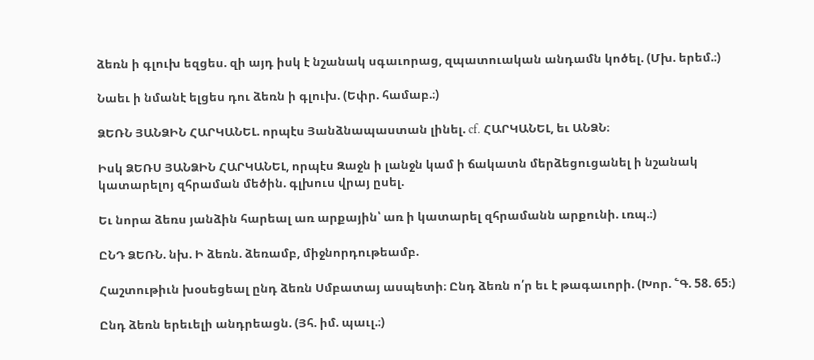ձեռն ի գլուխ եզցես. զի այդ իսկ է նշանակ սգաւորաց, զպատուական անդամն կոծել. (Մխ. երեմ.։)

Նաեւ ի նմանէ ելցես դու ձեռն ի գլուխ. (Եփր. համաբ.։)

ՁԵՌՆ ՅԱՆՁԻՆ ՀԱՐԿԱՆԵԼ. որպէս Յանձնապաստան լինել. cf. ՀԱՐԿԱՆԵԼ, եւ ԱՆՁՆ։

Իսկ ՁԵՌՍ ՅԱՆՁԻՆ ՀԱՐԿԱՆԵԼ, որպէս Զաջն ի լանջն կամ ի ճակատն մերձեցուցանել ի նշանակ կատարելոյ զհրաման մեծին. գլխուս վրայ ըսել.

Եւ նորա ձեռս յանձին հարեալ առ արքային՝ առ ի կատարել զհրամանն արքունի. ւռպ.։)

ԸՆԴ ՁԵՌՆ. նխ. Ի ձեռն. ձեռամբ, միջնորդութեամբ.

Հաշտութիւն խօսեցեալ ընդ ձեռն Սմբատայ ասպետի։ Ընդ ձեռն ո՛ր եւ է թագաւորի. (Խոր. ՟Գ. 58. 65։)

Ընդ ձեռն երեւելի անդրեացն. (Յհ. իմ. պաւլ.։)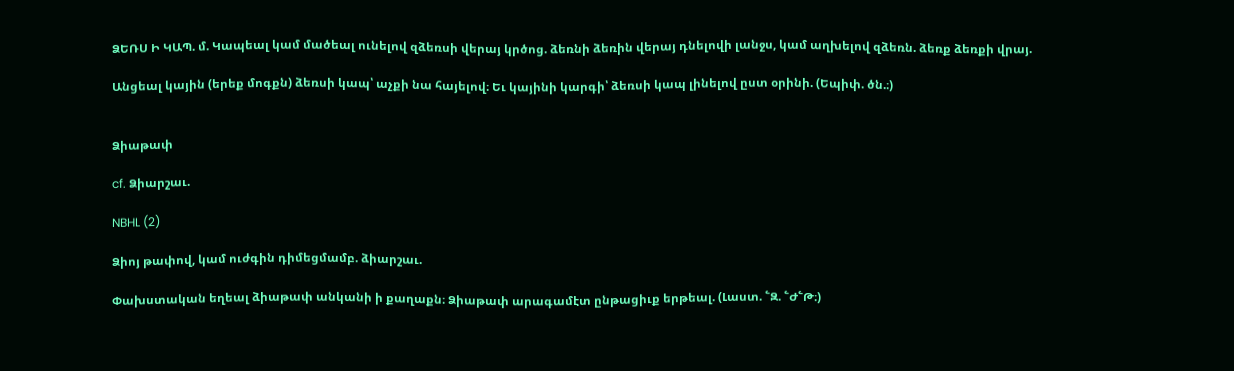ՁԵՌՍ Ի ԿԱՊ. մ. Կապեալ կամ մածեալ ունելով զձեռսի վերայ կրծոց. ձեռնի ձեռին վերայ դնելովի լանջս, կամ աղխելով զձեռն. ձեռք ձեռքի վրայ.

Անցեալ կային (երեք մոգքն) ձեռսի կապ՝ աչքի նա հայելով։ Եւ կայինի կարգի՝ ձեռսի կապ լինելով ըստ օրինի. (Եպիփ. ծն.։)


Ձիաթափ

cf. Ձիարշաւ.

NBHL (2)

Ձիոյ թափով, կամ ուժգին դիմեցմամբ. ձիարշաւ.

Փախստական եղեալ ձիաթափ անկանի ի քաղաքն։ Ձիաթափ արագամէտ ընթացիւք երթեալ. (Լաստ. ՟Զ. ՟Ժ՟Թ։)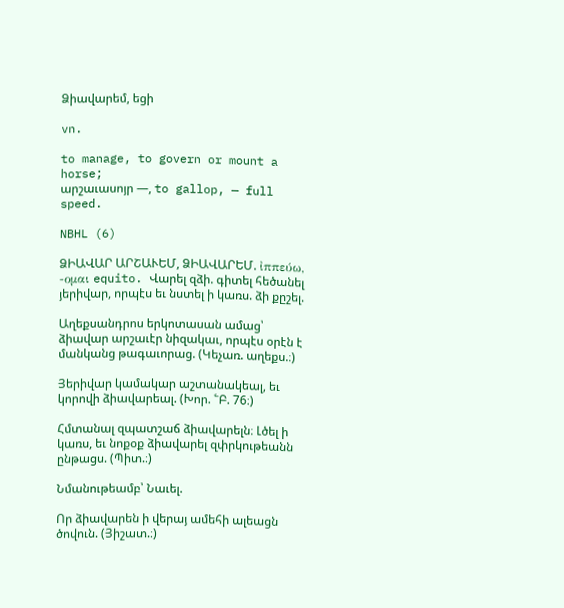Ձիավարեմ, եցի

vn.

to manage, to govern or mount a horse;
արշաւասոյր —, to gallop, — full speed.

NBHL (6)

ՁԻԱՎԱՐ ԱՐՇԱՒԵՄ, ՁԻԱՎԱՐԵՄ. ἰππεύω, -ομαι equito. Վարել զձի. գիտել հեծանել յերիվար, որպէս եւ նստել ի կառս. ձի քըշել.

Աղեքսանդրոս երկոտասան ամաց՝ ձիավար արշաւէր նիզակաւ, որպէս օրէն է մանկանց թագաւորաց. (Կեչառ. աղեքս.։)

Յերիվար կամակար աշտանակեալ, եւ կորովի ձիավարեալ. (Խոր. ՟Բ. 76։)

Հմտանալ զպատշաճ ձիավարելն։ Լծել ի կառս, եւ նոքօք ձիավարել զփրկութեանն ընթացս. (Պիտ.։)

Նմանութեամբ՝ Նաւել.

Որ ձիավարեն ի վերայ ամեհի ալեացն ծովուն. (Յիշատ.։)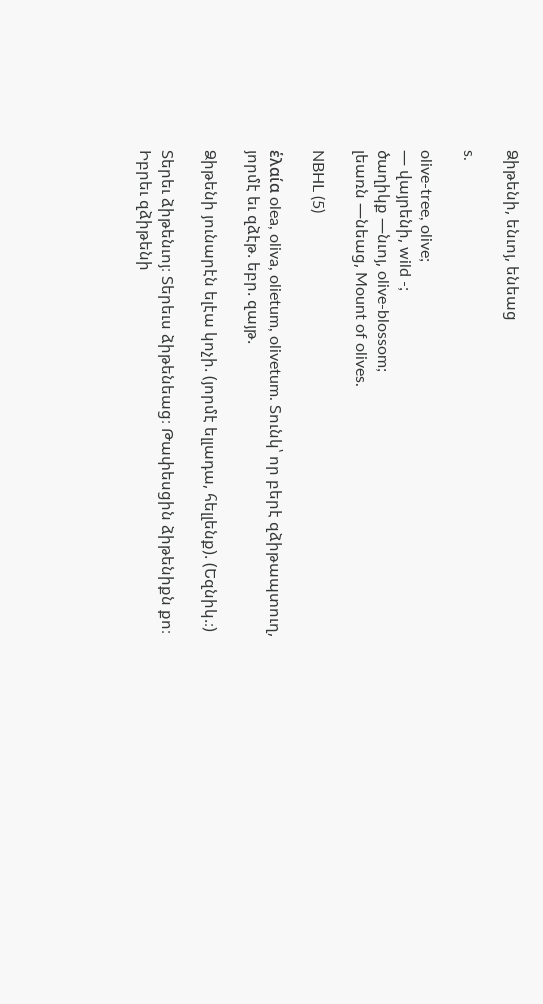Ձիթենի, ենւոյ, ենեաց

s.

olive-tree, olive;
— վայրենի, wild -;
ծաղիկք —նւոյ, olive-blossom;
լեառն —նեաց, Mount of olives.

NBHL (5)

ἑλαία olea, oliva, olietum, olivetum. Տունկ՝ որ բերէ զձիթապտուղ, յորմէ եւ զձէթ. եբր. զայթ.

Ձիթենի յունարէն ելէա կոչի. (յորմէ ելլադա, հելլենք). (Եզնիկ.։)

Տերեւ ձիթենւոյ։ Տերեւս ձիթենեաց։ Թափեսցին ձիթենիքն քո։ Իբրեւ զձիթենի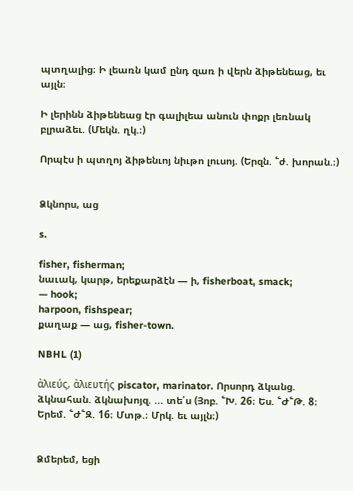պտղալից։ Ի լեառն կամ ընդ զառ ի վերն ձիթենեաց, եւ այլն։

Ի լերինն ձիթենեաց էր գալիլեա անուն փոքր լեռնակ բլրաձեւ. (Մեկն. ղկ.։)

Որպէս ի պտղոյ ձիթենւոյ նիւթո լուսոյ. (Երզն. ՟ժ. խորան.։)


Ձկնորս, աց

s.

fisher, fisherman;
նաւակ, կարթ, երեքարձէն — ի, fisherboat, smack;
— hook;
harpoon, fishspear;
քաղաք — աց, fisher-town.

NBHL (1)

ἀλιεύς, ἀλιευτής piscator, marinator. Որսորդ ձկանց. ձկնահան. ձկնախոյզ. ... տե՛ս (Յոբ. ՟Խ. 26։ Ես. ՟Ժ՟Թ. 8։ Երեմ. ՟Ժ՟Զ. 16։ Մտթ.։ Մրկ. եւ այլն։)


Ձմերեմ, եցի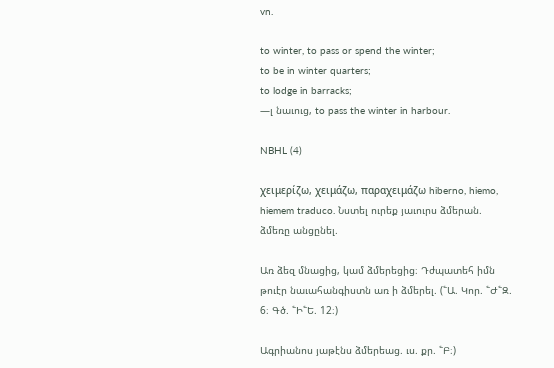vn.

to winter, to pass or spend the winter;
to be in winter quarters;
to lodge in barracks;
—լ նաւուց, to pass the winter in harbour.

NBHL (4)

χειμερίζω, χειμάζω, παραχειμάζω hiberno, hiemo, hiemem traduco. Նստել ուրեք յաւուրս ձմերան. ձմեռը անցընել.

Առ ձեզ մնացից, կամ ձմերեցից։ Դժպատեհ իմն թուէր նաւահանգիստն առ ի ձմերել. (՟Ա. Կոր. ՟Ժ՟Զ. 6։ Գծ. ՟Ի՟Ե. 12։)

Ագրիանոս յաթէնս ձմերեաց. ւս. քր. ՟Բ։)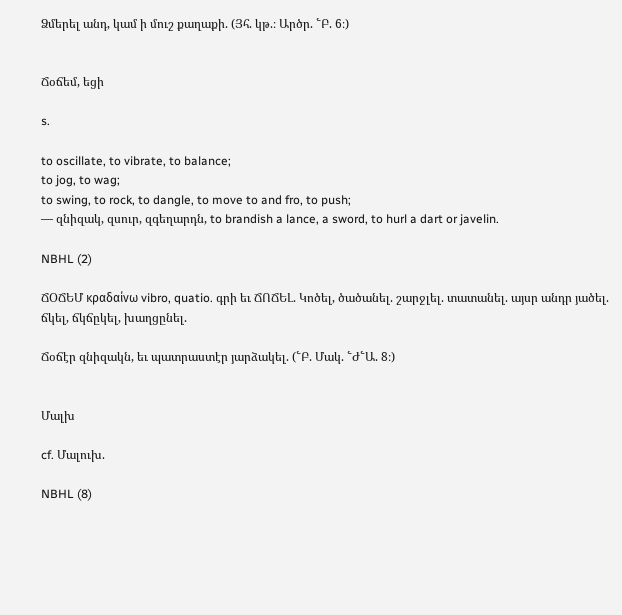Ձմերել անդ, կամ ի մուշ քաղաքի. (Յհ. կթ.։ Արծր. ՟Բ. 6։)


Ճօճեմ, եցի

s.

to oscillate, to vibrate, to balance;
to jog, to wag;
to swing, to rock, to dangle, to move to and fro, to push;
— զնիզակ, զսուր, զգեղարդն, to brandish a lance, a sword, to hurl a dart or javelin.

NBHL (2)

ՃՕՃԵՄ κραδαίνω vibro, quatio. գրի եւ ՃՈՃԵԼ. Կոծել, ծածանել. շարջլել. տատանել. այսր անդր յածել. ճկել, ճկճըկել, խաղցընել.

Ճօճէր զնիզակն, եւ պատրաստէր յարձակել. (՟Բ. Մակ. ՟Ժ՟Ա. 8։)


Մալխ

cf. Մալուխ.

NBHL (8)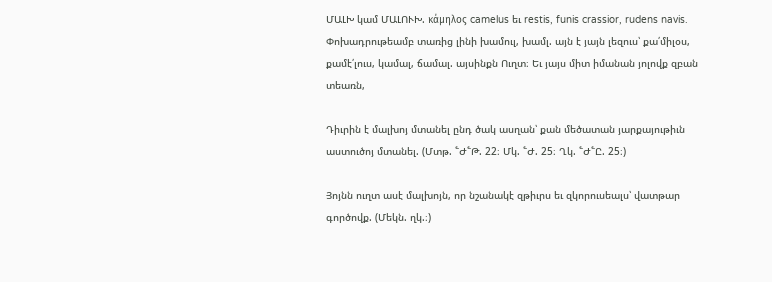ՄԱԼԽ կամ ՄԱԼՈՒԽ. κάμηλος camelus եւ restis, funis crassior, rudens navis. Փոխադրութեամբ տառից լինի խամուլ, խամլ. այն է յայն լեզուս՝ քա՛միլօս, քամէ՛լուս, կամալ, ճամալ. այսինքն Ուղտ։ Եւ յայս միտ իմանան յոլովք զբան տեառն,

Դիւրին է մալխոյ մտանել ընդ ծակ ասղան՝ քան մեծատան յարքայութիւն աստուծոյ մտանել. (Մտթ. ՟Ժ՟Թ. 22։ Մկ. ՟Ժ. 25։ Ղկ. ՟Ժ՟Ը. 25։)

Յոյնն ուղտ ասէ մալխոյն, որ նշանակէ զթիւրս եւ զկորուսեալս՝ վատթար գործովք. (Մեկն. ղկ.։)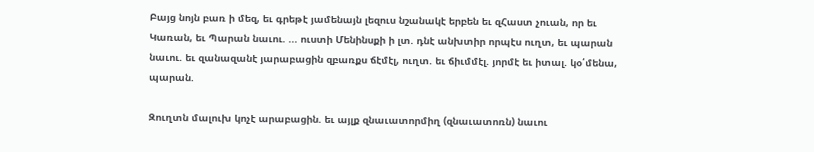Բայց նոյն բառ ի մեզ, եւ գրեթէ յամենայն լեզուս նշանակէ երբեն եւ զՀաստ չուան, որ եւ Կառան, եւ Պարան նաւու. ... ուստի Մենինսքի ի լտ. դնէ անխտիր որպէս ուղտ, եւ պարան նաւու. եւ զանազանէ յարաբացին զբառքս ճէմէլ, ուղտ. եւ ճիւմմէլ. յորմէ եւ իտալ. կօ՛մենա, պարան.

Զուղտն մալուխ կոչէ արաբացին. եւ այլք զնաւատորմիղ (զնաւատոռն) նաւու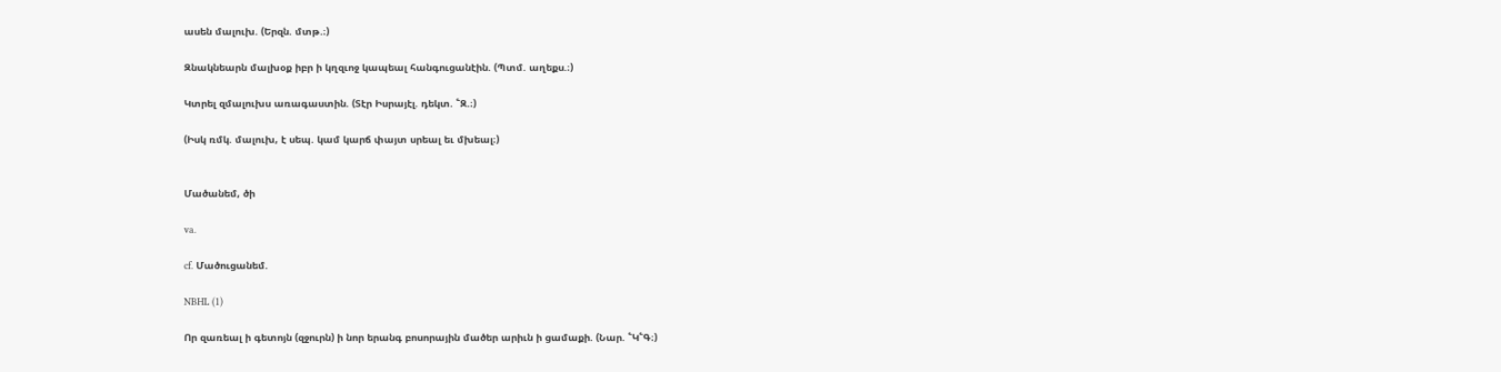ասեն մալուխ. (Երզն. մտթ.։)

Զնակնեարն մալխօք իբր ի կղզւոջ կապեալ հանգուցանէին. (Պտմ. աղեքս.։)

Կտրել զմալուխս առագաստին. (Տէր Իսրայէլ. դեկտ. ՟Զ.։)

(Իսկ ռմկ. մալուխ, է սեպ. կամ կարճ փայտ սրեալ եւ մխեալ։)


Մածանեմ, ծի

va.

cf. Մածուցանեմ.

NBHL (1)

Որ զառեալ ի գետոյն (զջուրն) ի նոր երանգ բոսորային մածեր արիւն ի ցամաքի. (Նար. ՟Կ՟Գ։)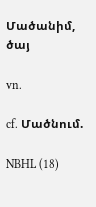Մածանիմ, ծայ

vn.

cf. Մածնում.

NBHL (18)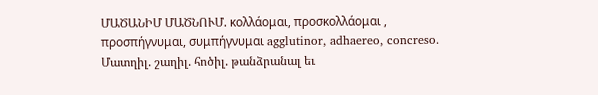ՄԱԾԱՆԻՄ ՄԱԾՆՈՒՄ. κολλάομαι, προσκολλάομαι , προσπήγνυμαι, συμπήγνυμαι agglutinor, adhaereo, concreso. Մատղիլ. շաղիլ. հոծիլ. թանձրանալ եւ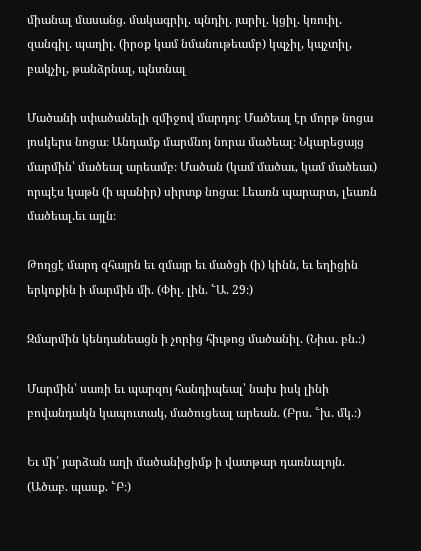միանալ մասանց. մակագրիլ. պնդիլ. յարիլ. կցիլ. կռուիլ. զանգիլ. պաղիլ. (իրօք կամ նմանութեամբ) կպչիլ, կպչտիլ, բակչիլ, թանձրնալ, պնտնալ

Մածանի սփածանելի զմիջով մարդոյ։ Մածեալ էր մորթ նոցա յոսկերս նոցա։ Անդամք մարմնոյ նորա մածեալ։ Նկարեցայց մարմին՝ մածեալ արեամբ։ Մածան (կամ մածաւ, կամ մածեաւ) որպէս կաթն (ի պանիր) սիրտք նոցա։ Լեառն պարարտ, լեառն մածեալ.եւ այլն։

Թողցէ մարդ զհայրն եւ զմայր եւ մածցի (ի) կինն, եւ եղիցին երկոքին ի մարմին մի. (Փիլ. լին. ՟Ա. 29։)

Զմարմին կենդանեացն ի չորից հիւթոց մածանիլ. (Նիւս. բն.։)

Մարմին՝ սառի եւ պարզոյ հանդիպեալ՝ նախ իսկ լինի բովանդակն կապուտակ, մածուցեալ արեան. (Բրս. ՟խ. մկ.։)

Եւ մի՛ յարձան աղի մածանիցիմք ի վատթար դառնալոյն. (Ածաբ. պասք. ՟Բ։)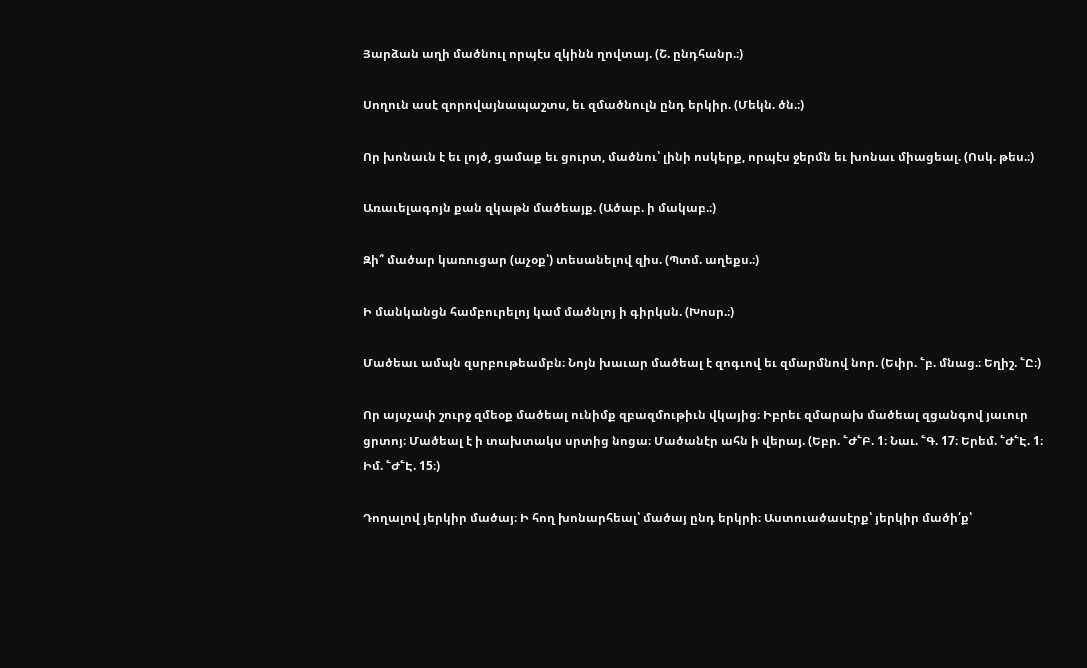Յարձան աղի մածնուլ որպէս զկինն ղովտայ. (Շ. ընդհանր.։)

Սողուն ասէ զորովայնապաշտս, եւ զմածնուլն ընդ երկիր. (Մեկն. ծն.։)

Որ խոնաւն է եւ լոյծ, ցամաք եւ ցուրտ, մածնու՝ լինի ոսկերք, որպէս ջերմն եւ խոնաւ միացեալ. (Ոսկ. թես.։)

Առաւելագոյն քան զկաթն մածեայք. (Ածաբ. ի մակաբ.։)

Զի՞ մածար կառուցար (աչօք՝) տեսանելով զիս. (Պտմ. աղեքս.։)

Ի մանկանցն համբուրելոյ կամ մածնլոյ ի գիրկսն. (Խոսր.։)

Մածեաւ ամպն զսրբութեամբն։ Նոյն խաւար մածեալ է զոգւով եւ զմարմնով նոր. (Եփր. ՟բ. մնաց.։ Եղիշ. ՟Ը։)

Որ այսչափ շուրջ զմեօք մածեալ ունիմք զբազմութիւն վկայից։ Իբրեւ զմարախ մածեալ զցանգով յաւուր ցրտոյ։ Մածեալ է ի տախտակս սրտից նոցա։ Մածանէր ահն ի վերայ. (Եբր. ՟Ժ՟Բ. 1։ Նաւ. ՟Գ. 17։ Երեմ. ՟Ժ՟Է. 1։ Իմ. ՟Ժ՟Է. 15։)

Դողալով յերկիր մածայ։ Ի հող խոնարհեալ՝ մածայ ընդ երկրի։ Աստուածասէրք՝ յերկիր մածի՛ք՝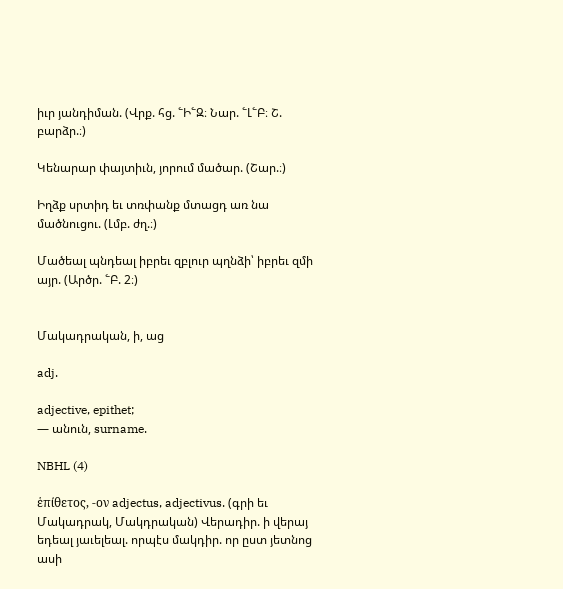իւր յանդիման. (Վրք. հց. ՟Ի՟Զ։ Նար. ՟Լ՟Բ։ Շ. բարձր.։)

Կենարար փայտիւն, յորում մածար. (Շար.։)

Իղձք սրտիդ եւ տռփանք մտացդ առ նա մածնուցու. (Լմբ. ժղ.։)

Մածեալ պնդեալ իբրեւ զբլուր պղնձի՝ իբրեւ զմի այր. (Արծր. ՟Բ. 2։)


Մակադրական, ի, աց

adj.

adjective, epithet;
— անուն, surname.

NBHL (4)

ἑπίθετος, -ον adjectus, adjectivus. (գրի եւ Մակադրակ, Մակդրական) Վերադիր. ի վերայ եդեալ յաւելեալ. որպէս մակդիր. որ ըստ յետնոց ասի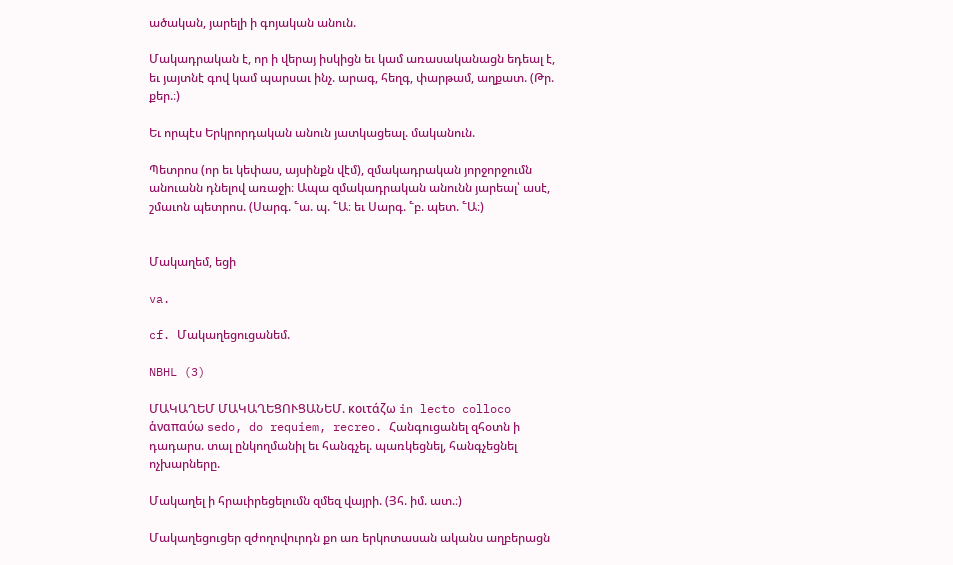ածական, յարելի ի գոյական անուն.

Մակադրական է, որ ի վերայ իսկիցն եւ կամ առասականացն եդեալ է, եւ յայտնէ գով կամ պարսաւ ինչ. արագ, հեղգ, փարթամ, աղքատ. (Թր. քեր.։)

Եւ որպէս Երկրորդական անուն յատկացեալ. մականուն.

Պետրոս (որ եւ կեփաս, այսինքն վէմ), զմակադրական յորջորջումն անուանն դնելով առաջի։ Ապա զմակադրական անունն յարեալ՝ ասէ, շմաւոն պետրոս. (Սարգ. ՟ա. պ. ՟Ա։ եւ Սարգ. ՟բ. պետ. ՟Ա։)


Մակաղեմ, եցի

va.

cf. Մակաղեցուցանեմ.

NBHL (3)

ՄԱԿԱՂԵՄ ՄԱԿԱՂԵՑՈՒՑԱՆԵՄ. κοιτάζω in lecto colloco ἁναπαύω sedo, do requiem, recreo. Հանգուցանել զհօտն ի դադարս. տալ ընկողմանիլ եւ հանգչել. պառկեցնել, հանգչեցնել ոչխարները.

Մակաղել ի հրաւիրեցելումն զմեզ վայրի. (Յհ. իմ. ատ.։)

Մակաղեցուցեր զժողովուրդն քո առ երկոտասան ականս աղբերացն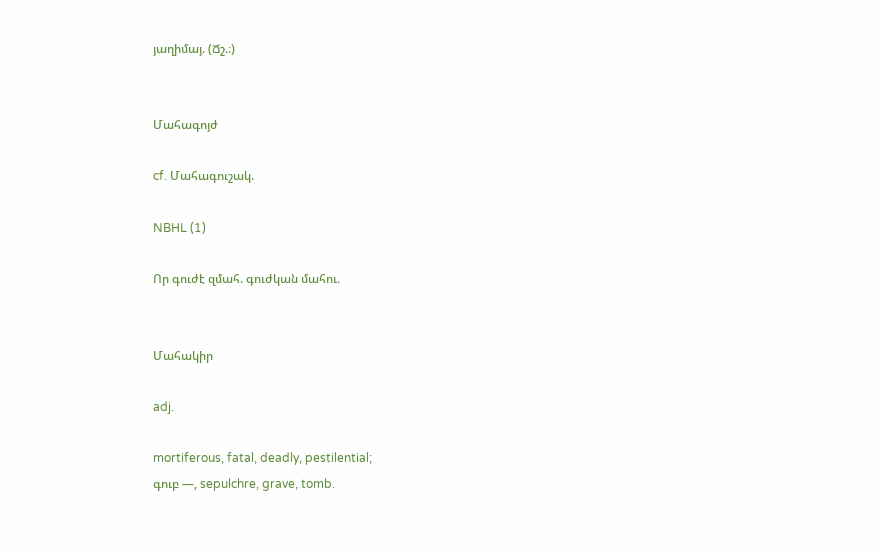յաղիմայ. (Ճշ.։)


Մահագոյժ

cf. Մահագուշակ.

NBHL (1)

Որ գուժէ զմահ. գուժկան մահու.


Մահակիր

adj.

mortiferous, fatal, deadly, pestilential;
գուբ —, sepulchre, grave, tomb.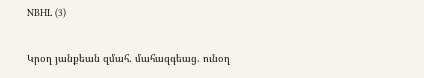NBHL (3)

Կրօղ յանքեան զմահ. մահազգեաց. ունօղ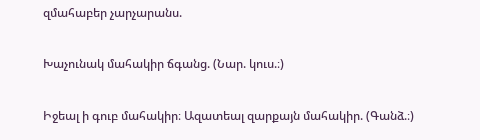զմահաբեր չարչարանս.

Խաչունակ մահակիր ճգանց. (Նար. կուս.։)

Իջեալ ի գուբ մահակիր։ Ազատեալ զարքայն մահակիր. (Գանձ.։)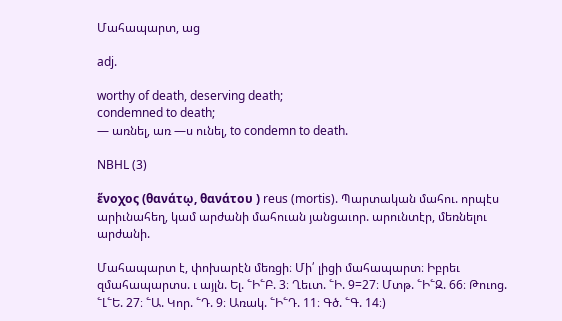Մահապարտ, աց

adj.

worthy of death, deserving death;
condemned to death;
— առնել, առ —ս ունել, to condemn to death.

NBHL (3)

ἕνοχος (θανάτῳ, θανάτου ) reus (mortis). Պարտական մահու. որպէս արիւնահեղ, կամ արժանի մահուան յանցաւոր. արունտէր, մեռնելու արժանի.

Մահապարտ է, փոխարէն մեռցի։ Մի՛ լիցի մահապարտ։ Իբրեւ զմահապարտս. ւ այլն. Ել. ՟Ի՟Բ. 3։ Ղեւտ. ՟Ի. 9=27։ Մտթ. ՟Ի՟Զ. 66։ Թուոց. ՟Լ՟Ե. 27։ ՟Ա. Կոր. ՟Դ. 9։ Առակ. ՟Ի՟Դ. 11։ Գծ. ՟Գ. 14։)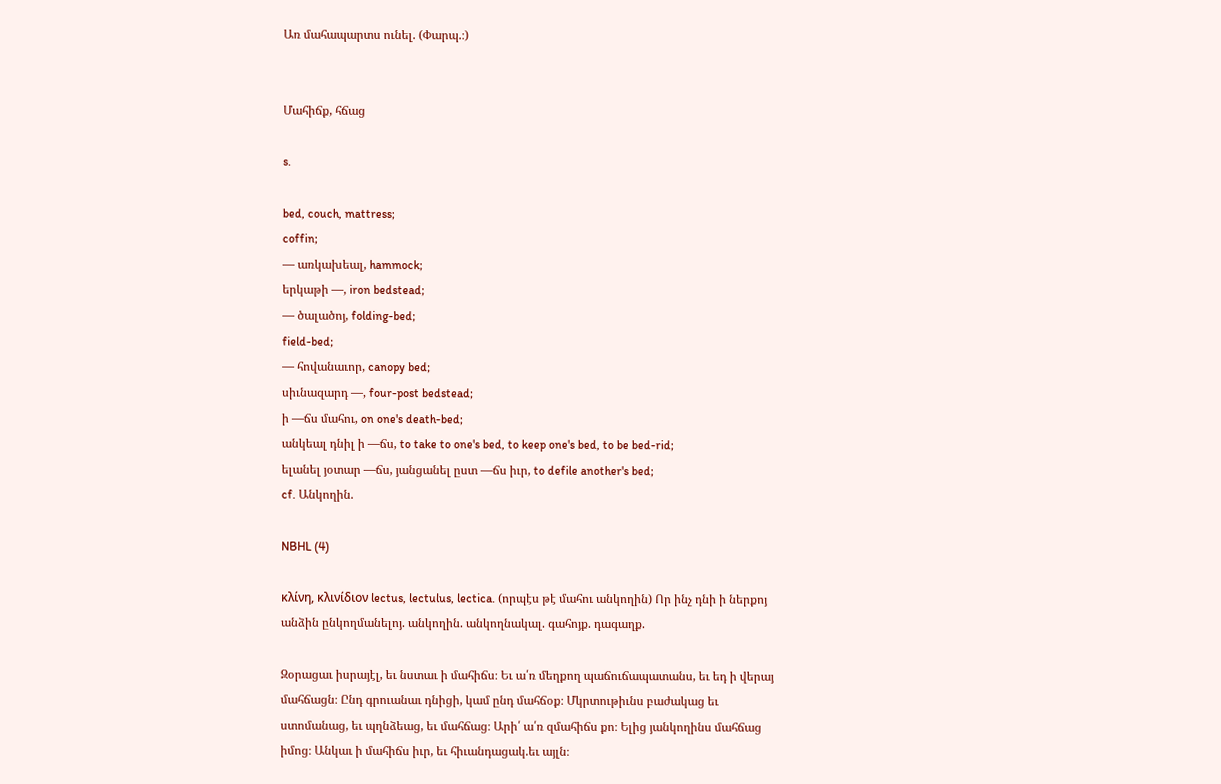Առ մահապարտս ունել. (Փարպ.։)


Մահիճք, հճաց

s.

bed, couch, mattress;
coffin;
— առկախեալ, hammock;
երկաթի —, iron bedstead;
— ծալածոյ, folding-bed;
field-bed;
— հովանաւոր, canopy bed;
սիւնազարդ —, four-post bedstead;
ի —ճս մահու, on one's death-bed;
անկեալ դնիլ ի —ճս, to take to one's bed, to keep one's bed, to be bed-rid;
ելանել յօտար —ճս, յանցանել ըստ —ճս իւր, to defile another's bed;
cf. Անկողին.

NBHL (4)

κλίνη, κλινίδιον lectus, lectulus, lectica. (որպէս թէ մահու անկողին) Որ ինչ դնի ի ներքոյ անձին ընկողմանելոյ. անկողին. անկողնակալ. գահոյք. դագաղք.

Զօրացաւ իսրայէլ, եւ նստաւ ի մահիճս։ Եւ ա՛ռ մեղքող պաճուճապատանս, եւ եդ ի վերայ մահճացն։ Ընդ գրուանաւ դնիցի, կամ ընդ մահճօք։ Մկրտութիւնս բաժակաց եւ ստոմանաց, եւ պղնձեաց, եւ մահճաց։ Արի՛ ա՛ռ զմահիճս քո։ Ելից յանկողինս մահճաց իմոց։ Անկաւ ի մահիճս իւր, եւ հիւանդացակ.եւ այլն։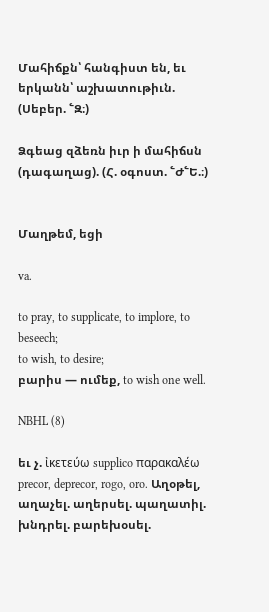Մահիճքն՝ հանգիստ են, եւ երկանն՝ աշխատութիւն. (Սեբեր. ՟Զ։)

Ձգեաց զձեռն իւր ի մահիճսն (դագաղաց). (Հ. օգոստ. ՟Ժ՟Ե.։)


Մաղթեմ, եցի

va.

to pray, to supplicate, to implore, to beseech;
to wish, to desire;
բարիս — ումեք, to wish one well.

NBHL (8)

եւ չ. ἰκετεύω supplico παρακαλέω precor, deprecor, rogo, oro. Աղօթել, աղաչել. աղերսել. պաղատիլ. խնդրել. բարեխօսել.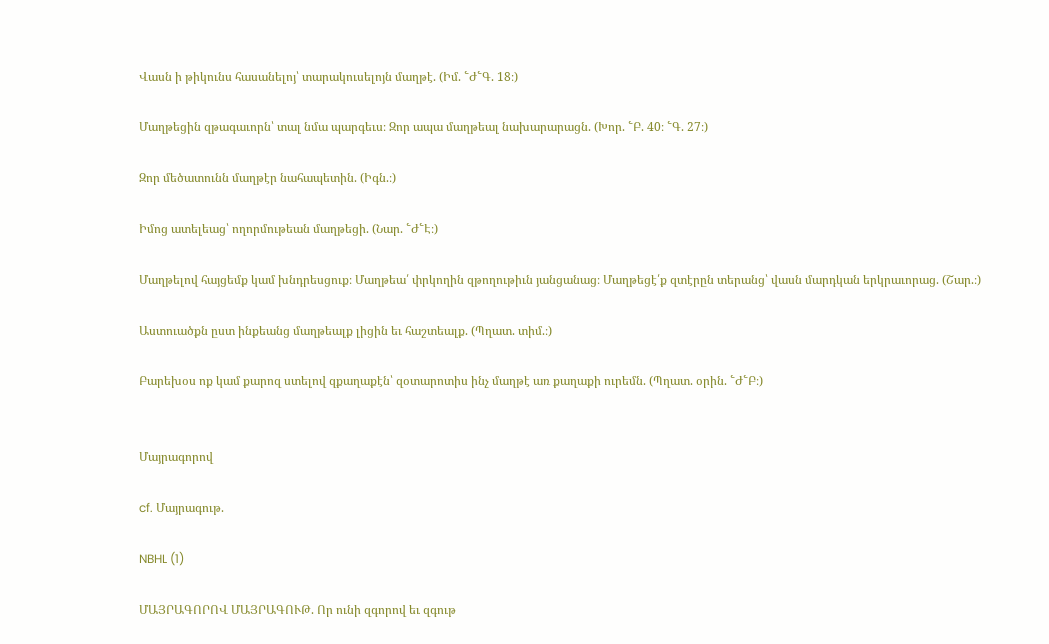Վասն ի թիկունս հասանելոյ՝ տարակուսելոյն մաղթէ. (Իմ. ՟Ժ՟Գ. 18։)

Մաղթեցին զթագաւորն՝ տալ նմա պարգեւս։ Զոր ապա մաղթեալ նախարարացն. (Խոր. ՟Բ. 40։ ՟Գ. 27։)

Զոր մեծատունն մաղթէր նահապետին. (Իգն.։)

Իմոց ատելեաց՝ ողորմութեան մաղթեցի. (Նար. ՟Ժ՟Է։)

Մաղթելով հայցեմք կամ խնդրեսցուք։ Մաղթեա՛ փրկողին զթողութիւն յանցանաց։ Մաղթեցէ՛ք զտէրըն տերանց՝ վասն մարդկան երկրաւորաց. (Շար.։)

Աստուածքն ըստ ինքեանց մաղթեալք լիցին եւ հաշտեալք. (Պղատ. տիմ.։)

Բարեխօս ոք կամ քարոզ ստելով զքաղաքէն՝ զօտարոտիս ինչ մաղթէ առ քաղաքի ուրեմն. (Պղատ. օրին. ՟Ժ՟Բ։)


Մայրագորով

cf. Մայրագութ.

NBHL (1)

ՄԱՅՐԱԳՈՐՈՎ ՄԱՅՐԱԳՈՒԹ. Որ ունի զգորով եւ զգութ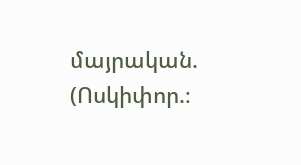մայրական. (Ոսկիփոր.։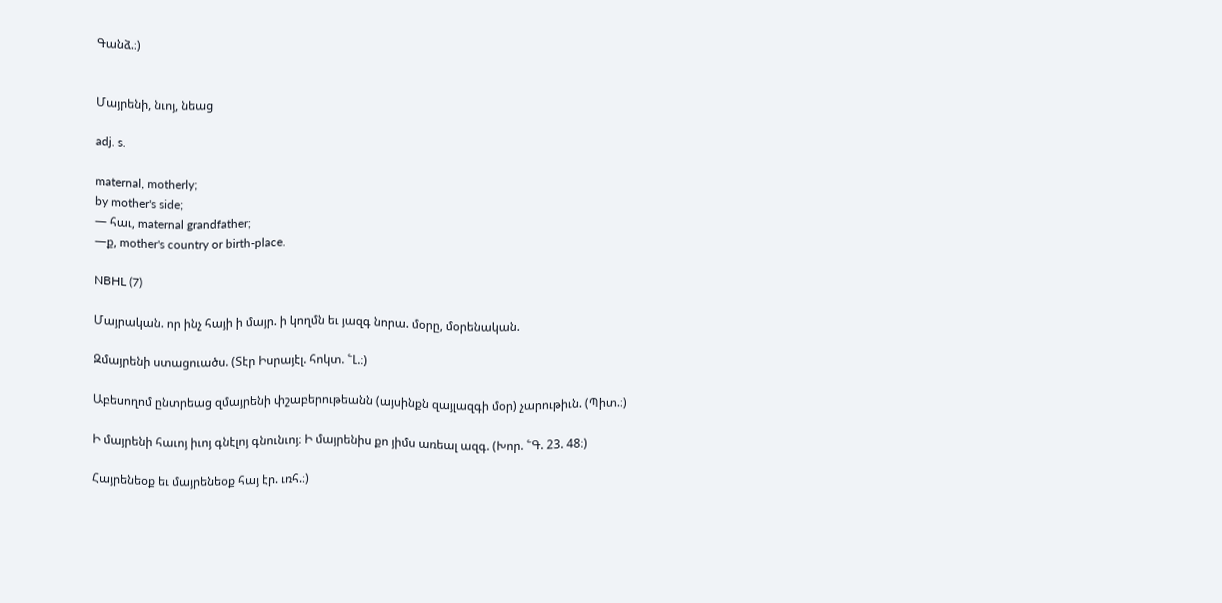Գանձ.։)


Մայրենի, նւոյ, նեաց

adj. s.

maternal, motherly;
by mother's side;
— հաւ, maternal grandfather;
—ք, mother's country or birth-place.

NBHL (7)

Մայրական. որ ինչ հայի ի մայր. ի կողմն եւ յազգ նորա. մօրը, մօրենական.

Զմայրենի ստացուածս. (Տէր Իսրայէլ. հոկտ. ՟Լ.։)

Աբեսողոմ ընտրեաց զմայրենի փշաբերութեանն (այսինքն զայլազգի մօր) չարութիւն. (Պիտ.։)

Ի մայրենի հաւոյ իւոյ գնէլոյ գնունւոյ։ Ի մայրենիս քո յիմս առեալ ազգ. (Խոր. ՟Գ. 23. 48։)

Հայրենեօք եւ մայրենեօք հայ էր. ւռհ.։)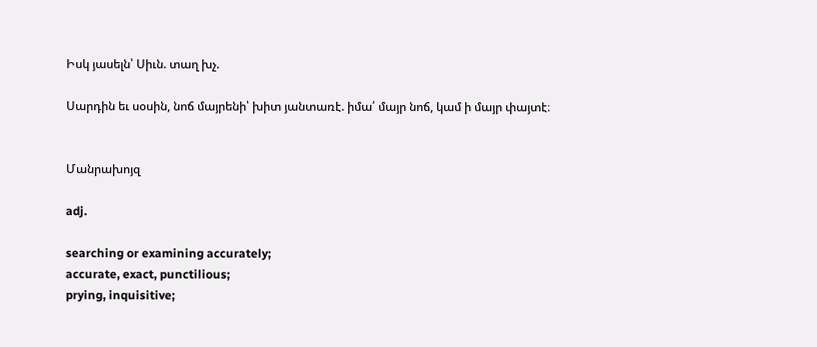Իսկ յասելն՝ Սիւն. տաղ խչ.

Սարդին եւ սօսին, նոճ մայրենի՝ խիտ յանտառէ. իմա՛ մայր նոճ, կամ ի մայր փայտէ։


Մանրախոյզ

adj.

searching or examining accurately;
accurate, exact, punctilious;
prying, inquisitive;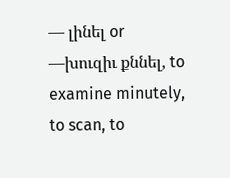— լինել or —խուզիւ քննել, to examine minutely, to scan, to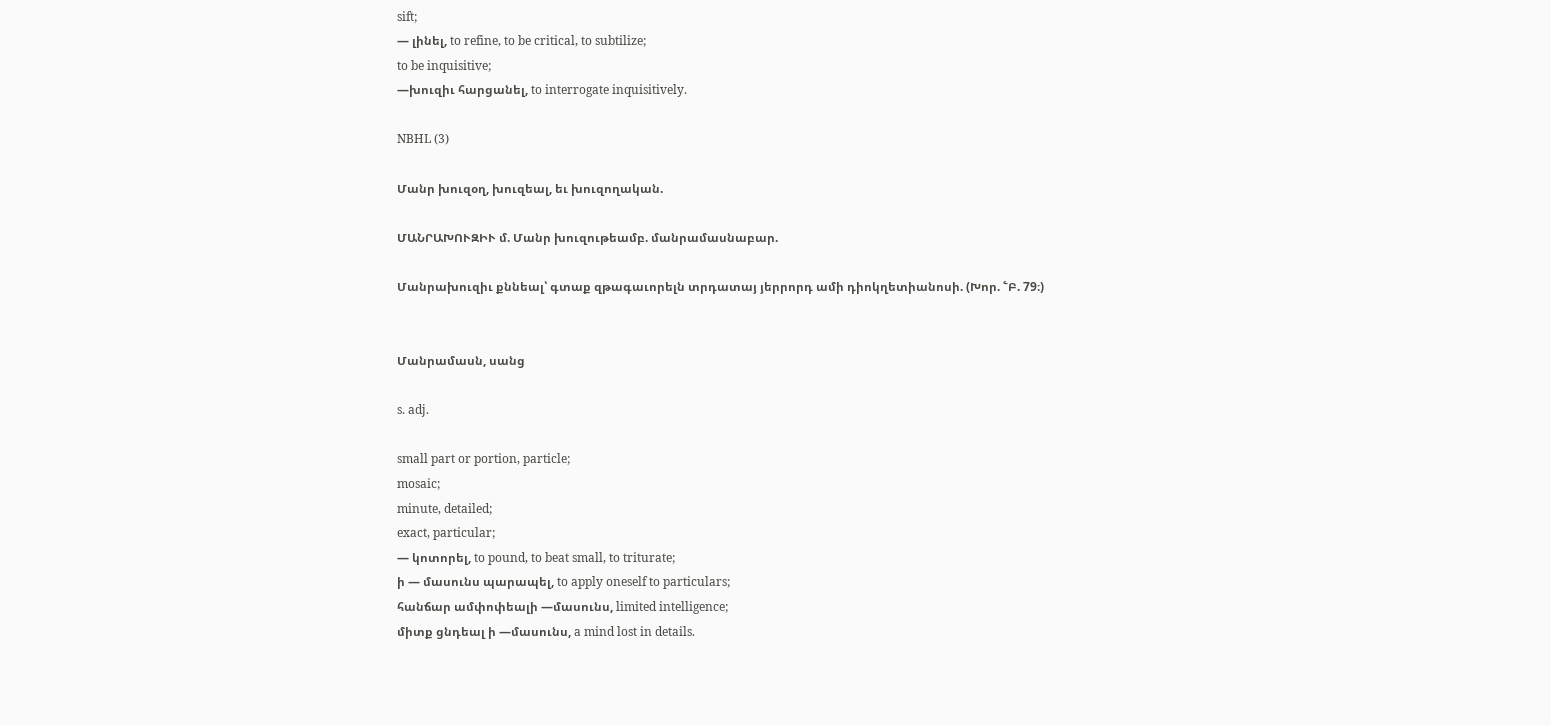sift;
— լինել, to refine, to be critical, to subtilize;
to be inquisitive;
—խուզիւ հարցանել, to interrogate inquisitively.

NBHL (3)

Մանր խուզօղ, խուզեալ, եւ խուզողական.

ՄԱՆՐԱԽՈՒԶԻՒ մ. Մանր խուզութեամբ. մանրամասնաբար.

Մանրախուզիւ քննեալ՝ գտաք զթագաւորելն տրդատայ յերրորդ ամի դիոկղետիանոսի. (Խոր. ՟Բ. 79։)


Մանրամասն, սանց

s. adj.

small part or portion, particle;
mosaic;
minute, detailed;
exact, particular;
— կոտորել, to pound, to beat small, to triturate;
ի — մասունս պարապել, to apply oneself to particulars;
հանճար ամփոփեալի —մասունս, limited intelligence;
միտք ցնդեալ ի —մասունս, a mind lost in details.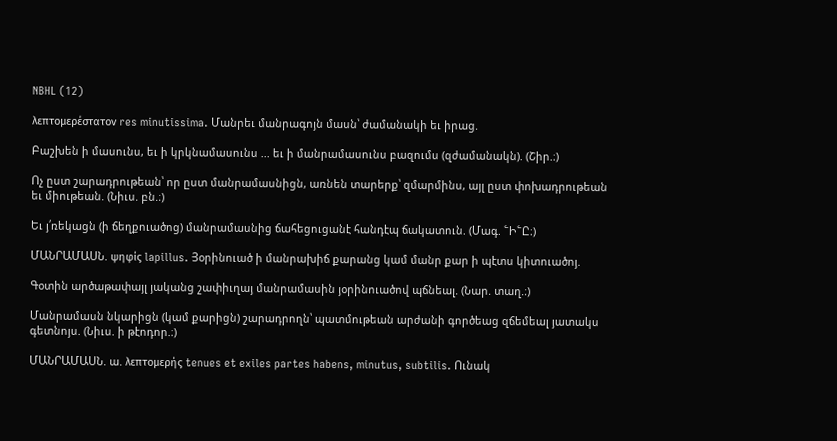NBHL (12)

λεπτομερέστατον res minutissima. Մանրեւ մանրագոյն մասն՝ ժամանակի եւ իրաց.

Բաշխեն ի մասունս, եւ ի կրկնամասունս ... եւ ի մանրամասունս բազումս (զժամանակն). (Շիր.։)

Ոչ ըստ շարադրութեան՝ որ ըստ մանրամասնիցն, առնեն տարերք՝ զմարմինս, այլ ըստ փոխադրութեան եւ միութեան. (Նիւս. բն.։)

Եւ յ՛ռեկացն (ի ճեղքուածոց) մանրամասնից ճահեցուցանէ հանդէպ ճակատուն. (Մագ. ՟Ի՟Ը։)

ՄԱՆՐԱՄԱՍՆ. ψηφίς lapillus. Յօրինուած ի մանրախիճ քարանց կամ մանր քար ի պէտս կիտուածոյ.

Գօտին արծաթափայլ յականց շափիւղայ մանրամասին յօրինուածով պճնեալ. (Նար. տաղ.։)

Մանրամասն նկարիցն (կամ քարիցն) շարադրողն՝ պատմութեան արժանի գործեաց զճեմեալ յատակս գետնոյս. (Նիւս. ի թէոդոր.։)

ՄԱՆՐԱՄԱՍՆ. ա. λεπτομερής tenues et exiles partes habens, minutus, subtilis. Ունակ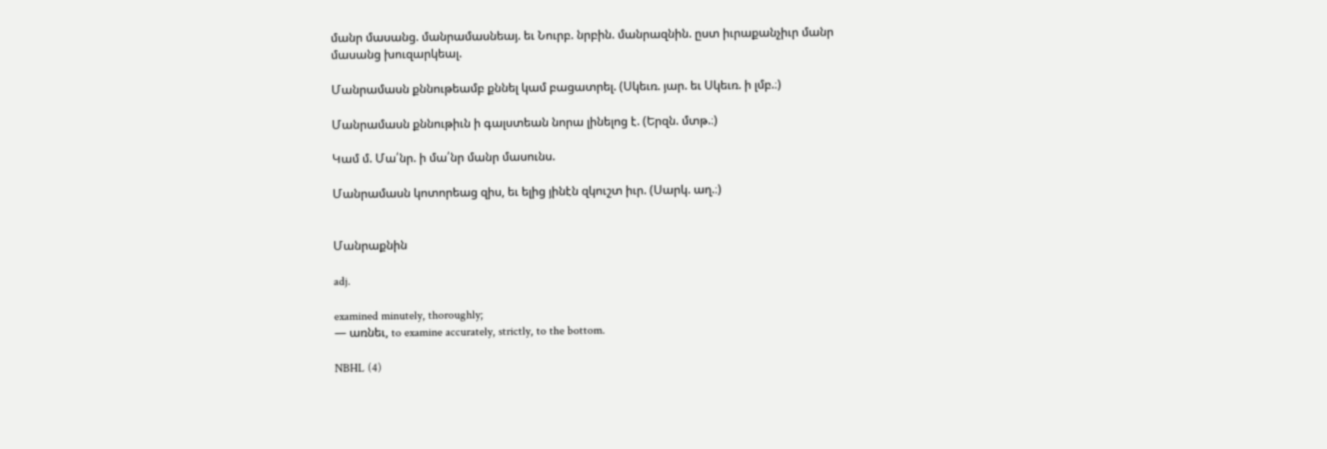մանր մասանց. մանրամասնեայ. եւ Նուրբ. նրբին. մանրազնին. ըստ իւրաքանչիւր մանր մասանց խուզարկեալ.

Մանրամասն քննութեամբ քննել կամ բացատրել. (Սկեւռ. յար. եւ Սկեւռ. ի լմբ.։)

Մանրամասն քննութիւն ի գալստեան նորա լինելոց է. (Երզն. մտթ.։)

Կամ մ. Մա՛նր. ի մա՛նր մանր մասունս.

Մանրամասն կոտորեաց զիս, եւ ելից յինէն զկուշտ իւր. (Սարկ. աղ.։)


Մանրաքնին

adj.

examined minutely, thoroughly;
— առնեւ, to examine accurately, strictly, to the bottom.

NBHL (4)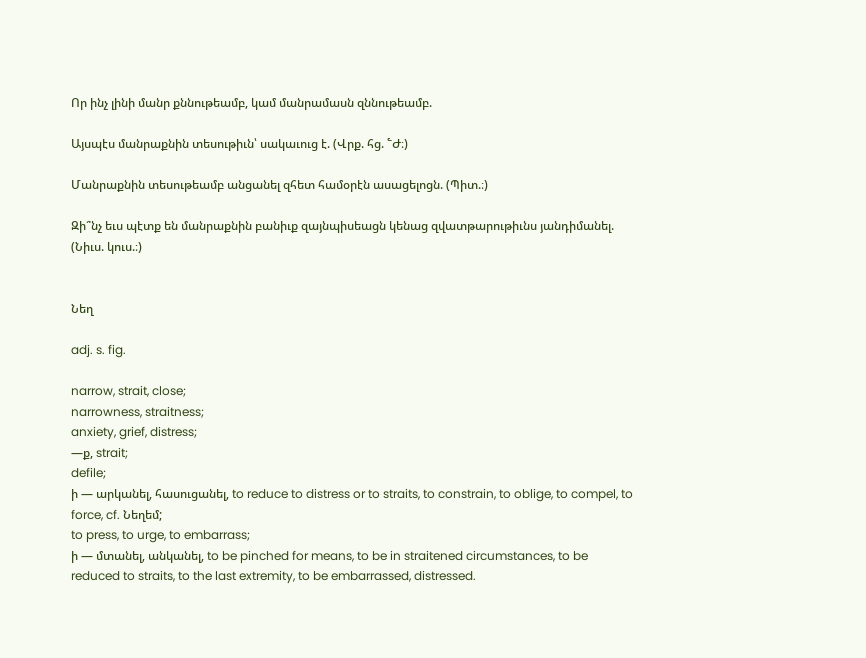Որ ինչ լինի մանր քննութեամբ, կամ մանրամասն զննութեամբ.

Այսպէս մանրաքնին տեսութիւն՝ սակաւուց է. (Վրք. հց. ՟Ժ։)

Մանրաքնին տեսութեամբ անցանել զհետ համօրէն ասացելոցն. (Պիտ.։)

Զի՞նչ եւս պէտք են մանրաքնին բանիւք զայնպիսեացն կենաց զվատթարութիւնս յանդիմանել. (Նիւս. կուս.։)


Նեղ

adj. s. fig.

narrow, strait, close;
narrowness, straitness;
anxiety, grief, distress;
—ք, strait;
defile;
ի — արկանել, հասուցանել, to reduce to distress or to straits, to constrain, to oblige, to compel, to force, cf. Նեղեմ;
to press, to urge, to embarrass;
ի — մտանել, անկանել, to be pinched for means, to be in straitened circumstances, to be reduced to straits, to the last extremity, to be embarrassed, distressed.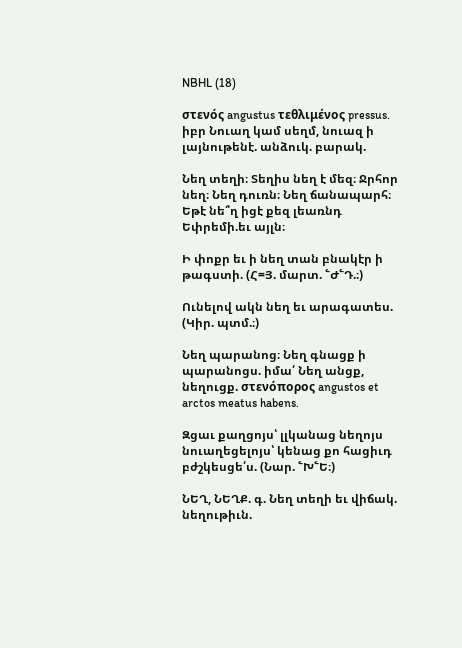NBHL (18)

στενός angustus τεθλιμένος pressus. իբր Նուաղ կամ սեղմ, նուազ ի լայնութենէ. անձուկ. բարակ.

Նեղ տեղի։ Տեղիս նեղ է մեզ։ Ջրհոր նեղ։ Նեղ դուռն։ Նեղ ճանապարհ։ Եթէ նե՞ղ իցէ քեզ լեառնդ Եփրեմի.եւ այլն։

Ի փոքր եւ ի նեղ տան բնակէր ի թագստի. (Հ=Յ. մարտ. ՟Ժ՟Դ.։)

Ունելով ակն նեղ եւ արագատես. (Կիր. պտմ.։)

Նեղ պարանոց։ Նեղ գնացք ի պարանոցս. իմա՛ Նեղ անցք, նեղուցք. στενόπορος angustos et arctos meatus habens.

Զցաւ քաղցոյս՝ լլկանաց նեղոյս նուաղեցելոյս՝ կենաց քո հացիւդ բժշկեսցե՛ս. (Նար. ՟Խ՟Ե։)

ՆԵՂ, ՆԵՂՔ. գ. Նեղ տեղի եւ վիճակ. նեղութիւն.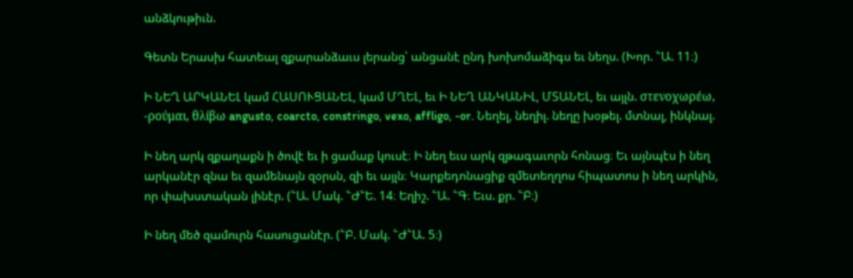անձկութիւն.

Գետն Երասխ հատեալ զքարանձաւս լերանց՝ անցանէ ընդ խոխոմաձիգս եւ նեղս. (Խոր. ՟Ա. 11։)

Ի ՆԵՂ ԱՐԿԱՆԵԼ կամ ՀԱՍՈՒՑԱՆԵԼ, կամ ՄՂԵԼ, եւ Ի ՆԵՂ ԱՆԿԱՆԻԼ, ՄՏԱՆԵԼ, եւ այլն. στενοχωρέω, -ρούμαι, θλίβω angusto, coarcto, constringo, vexo, affligo, -or. Նեղել, նեղիլ. նեղը խօթել. մտնալ, ինկնալ.

Ի նեղ արկ զքաղաքն ի ծովէ եւ ի ցամաք կուսէ։ Ի նեղ եւս արկ զթագաւորն հոնաց։ Եւ այնպէս ի նեղ արկանէր զնա եւ զամենայն զօրսն, զի եւ այլն։ Կարքեդոնացիք զմետեղղոս հիպատոս ի նեղ արկին, որ փախստական լինէր. (՟Ա. Մակ. ՟Ժ՟Ե. 14։ Եղիշ. ՟Ա. ՟Գ։ Եւս. քր. ՟Բ։)

Ի նեղ մեծ զամուրն հասուցանէր. (՟Բ. Մակ. ՟Ժ՟Ա. 5։)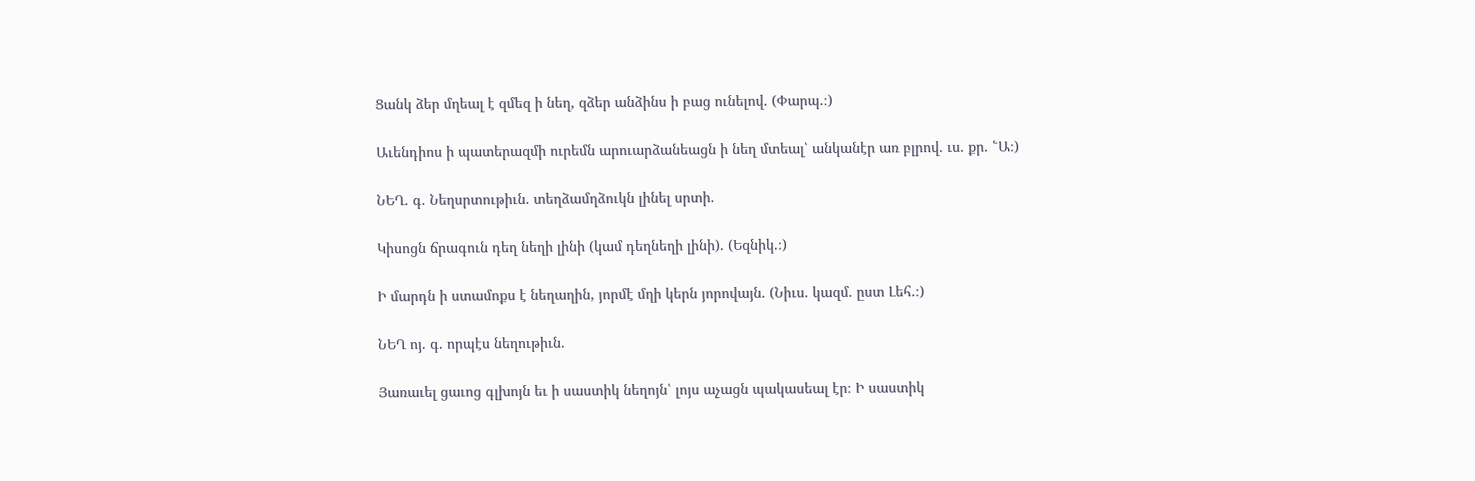Ցանկ ձեր մղեալ է զմեզ ի նեղ, զձեր անձինս ի բաց ունելով. (Փարպ.։)

Աւենդիոս ի պատերազմի ուրեմն արուարձանեացն ի նեղ մտեալ՝ անկանէր առ բլրով. ւս. քր. ՟Ա։)

ՆԵՂ. գ. Նեղսրտութիւն. տեղձամղձուկն լինել սրտի.

Կիսոցն ճրագուն դեղ նեղի լինի (կամ դեղնեղի լինի). (Եզնիկ.։)

Ի մարդն ի ստամոքս է նեղաղին, յորմէ մղի կերն յորովայն. (Նիւս. կազմ. ըստ Լեհ.։)

ՆԵՂ ոյ. գ. որպէս նեղութիւն.

Յառաւել ցաւոց գլխոյն եւ ի սաստիկ նեղոյն՝ լոյս աչացն պակասեալ էր։ Ի սաստիկ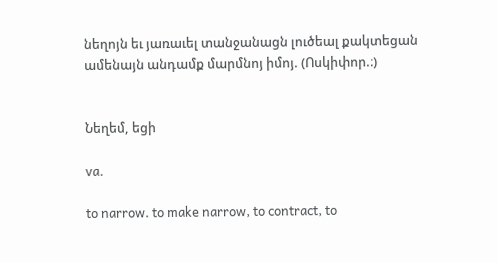նեղոյն եւ յառաւել տանջանացն լուծեալ քակտեցան ամենայն անդամք մարմնոյ իմոյ. (Ոսկիփոր.։)


Նեղեմ, եցի

va.

to narrow. to make narrow, to contract, to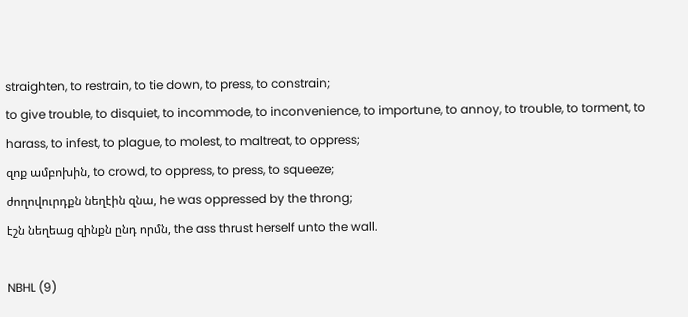straighten, to restrain, to tie down, to press, to constrain;
to give trouble, to disquiet, to incommode, to inconvenience, to importune, to annoy, to trouble, to torment, to harass, to infest, to plague, to molest, to maltreat, to oppress;
զոք ամբոխին, to crowd, to oppress, to press, to squeeze;
ժողովուրդքն նեղէին զնա, he was oppressed by the throng;
էշն նեղեաց զինքն ընդ որմն, the ass thrust herself unto the wall.

NBHL (9)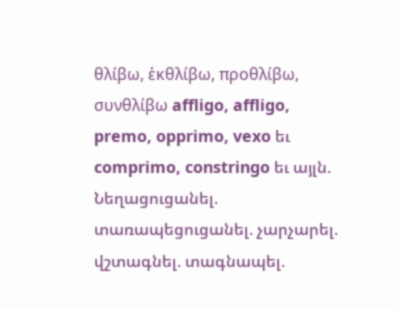θλίβω, ἑκθλίβω, προθλίβω, συνθλίβω affligo, affligo, premo, opprimo, vexo եւ comprimo, constringo եւ այլն. Նեղացուցանել. տառապեցուցանել. չարչարել. վշտագնել. տագնապել.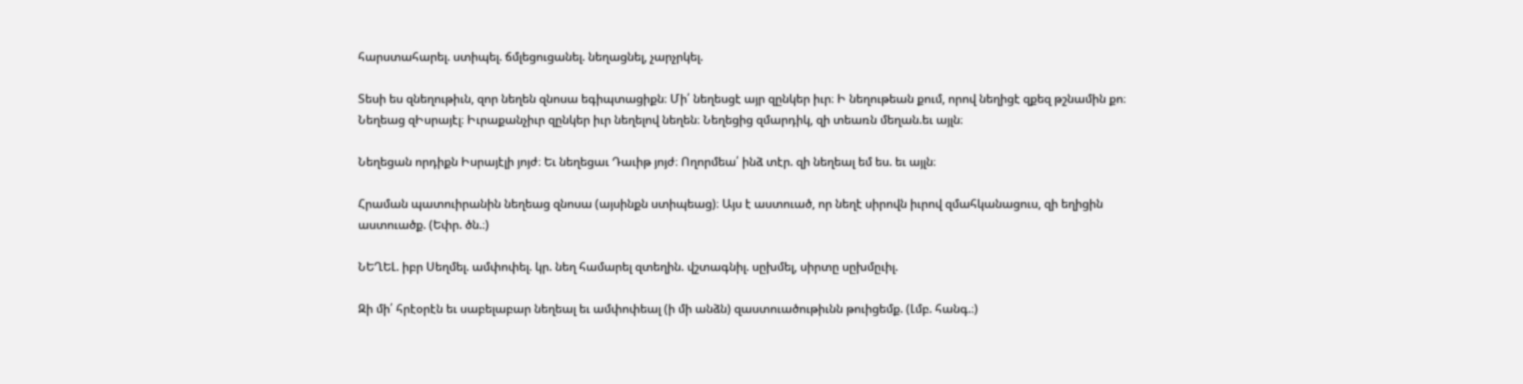հարստահարել. ստիպել. ճմլեցուցանել. նեղացնել, չարչրկել.

Տեսի ես զնեղութիւն, զոր նեղեն զնոսա եգիպտացիքն։ Մի՛ նեղեսցէ այր զընկեր իւր։ Ի նեղութեան քում, որով նեղիցէ զքեզ թշնամին քո։ Նեղեաց զԻսրայէլ։ Իւրաքանչիւր զընկեր իւր նեղելով նեղեն։ Նեղեցից զմարդիկ, զի տեառն մեղան.եւ այլն։

Նեղեցան որդիքն Իսրայէլի յոյժ։ Եւ նեղեցաւ Դաւիթ յոյժ։ Ողորմեա՛ ինձ տէր. զի նեղեալ եմ ես. եւ այլն։

Հրաման պատուիրանին նեղեաց զնոսա (այսինքն ստիպեաց)։ Այս է աստուած, որ նեղէ սիրովն իւրով զմահկանացուս, զի եղիցին աստուածք. (Եփր. ծն.։)

ՆԵՂԵԼ. իբր Սեղմել. ամփոփել. կր. նեղ համարել զտեղին. վշտագնիլ. սըխմել, սիրտը սըխմըւիլ.

Զի մի՛ հրէօրէն եւ սաբելաբար նեղեալ եւ ամփոփեալ (ի մի անձն) զաստուածութիւնն թուիցեմք. (Լմբ. հանգ.։)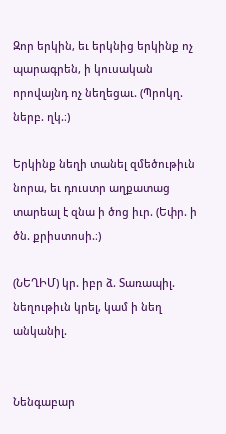Զոր երկին, եւ երկնից երկինք ոչ պարագրեն, ի կուսական որովայնդ ոչ նեղեցաւ. (Պրոկղ. ներբ. ղկ.։)

Երկինք նեղի տանել զմեծութիւն նորա, եւ դուստր աղքատաց տարեալ է զնա ի ծոց իւր. (Եփր. ի ծն. քրիստոսի.։)

(ՆԵՂԻՄ) կր. իբր ձ. Տառապիլ. նեղութիւն կրել, կամ ի նեղ անկանիլ.


Նենգաբար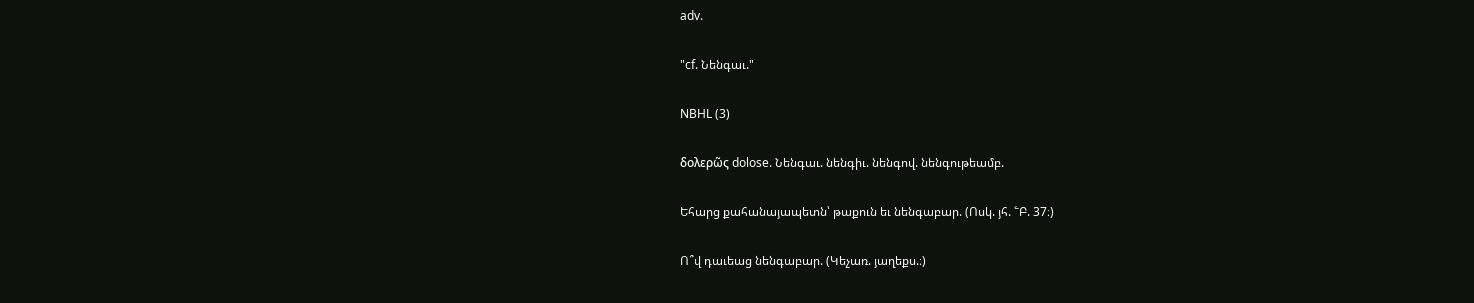adv.

"cf. Նենգաւ."

NBHL (3)

δολερῶς dolose. Նենգաւ. նենգիւ. նենգով. նենգութեամբ.

Եհարց քահանայապետն՝ թաքուն եւ նենգաբար. (Ոսկ. յհ. ՟Բ. 37։)

Ո՞վ դաւեաց նենգաբար. (Կեչառ. յաղեքս.։)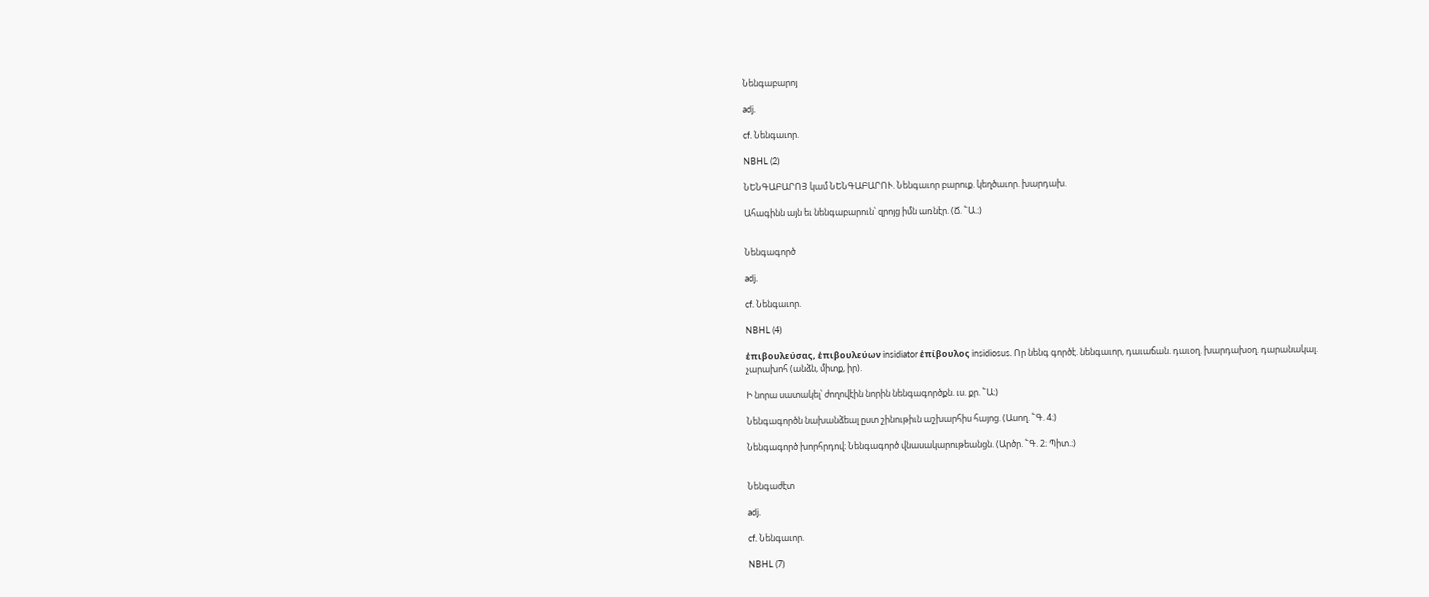Նենգաբարոյ

adj.

cf. Նենգաւոր.

NBHL (2)

ՆԵՆԳԱԲԱՐՈՅ կամ ՆԵՆԳԱԲԱՐՈՒ. Նենգաւոր բարուք. կեղծաւոր. խարդախ.

Ահագինն այն եւ նենգաբարուն՝ զրոյց իմն առնէր. (Ճ. ՟Ա.։)


Նենգագործ

adj.

cf. Նենգաւոր.

NBHL (4)

ἑπιβουλεύσας, ἑπιβουλεύων insidiator ἑπίβουλος insidiosus. Որ նենգ գործէ. նենգաւոր, դաւաճան. դաւօղ. խարդախօղ. դարանակալ. չարախոհ (անձն, միտք, իր).

Ի նորա սատակել՝ ժողովէին նորին նենգագործքն. ւս. քր. ՟Ա։)

Նենգագործն նախանձեալ ըստ շինութիւն աշխարհիս հայոց. (Ասող. ՟Գ. 4։)

Նենգագործ խորհրդով։ Նենգագործ վնասակարութեանցն. (Արծր. ՟Գ. 2։ Պիտ.։)


Նենգաժէտ

adj.

cf. Նենգաւոր.

NBHL (7)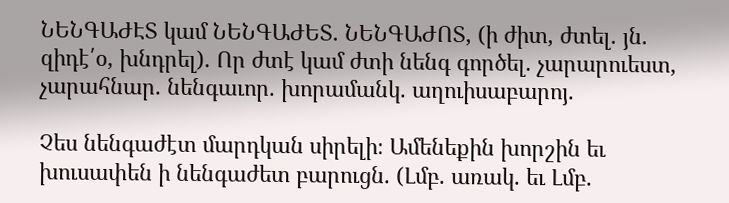ՆԵՆԳԱԺԷՏ կամ ՆԵՆԳԱԺԵՏ. ՆԵՆԳԱԺՈՏ, (ի ժիտ, ժտել. յն. զիդէ՛օ, խնդրել). Որ ժտէ կամ ժտի նենգ գործել. չարարուեստ, չարահնար. նենգաւոր. խորամանկ. աղուիսաբարոյ.

Չես նենգաժէտ մարդկան սիրելի։ Ամենեքին խորշին եւ խուսափեն ի նենգաժետ բարուցն. (Լմբ. առակ. եւ Լմբ.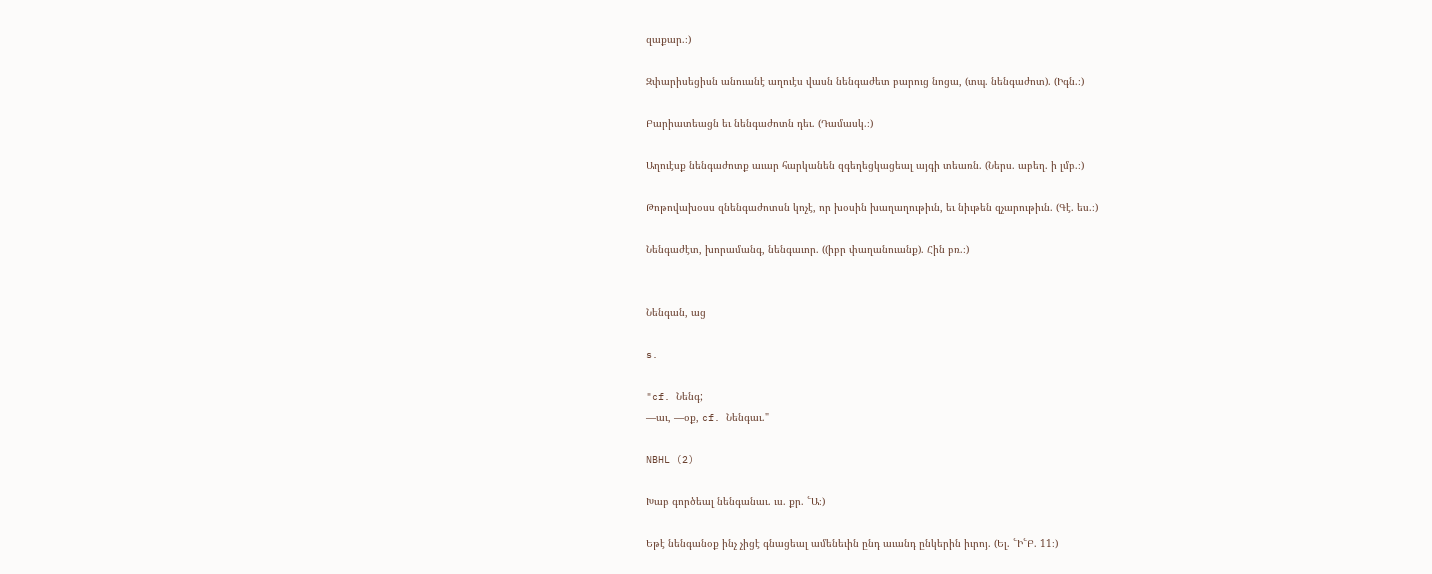զաքար.։)

Զփարիսեցիսն անուանէ աղուէս վասն նենգաժետ բարուց նոցա, (տպ. նենգաժոտ). (Իգն.։)

Բարիատեացն եւ նենգաժոտն դեւ. (Դամասկ.։)

Աղուէսք նենգաժոտք աւար հարկանեն զգեղեցկացեալ այգի տեառն. (Ներս. աբեղ. ի լմբ.։)

Թոթովախօսս զնենգաժոտսն կոչէ, որ խօսին խաղաղութիւն, եւ նիւթեն զչարութիւն. (Գէ. ես.։)

Նենգաժէտ, խորամանգ, նենգաւոր. ((իբր փաղանուանք). Հին բռ.։)


Նենգան, աց

s.

"cf. Նենգ;
—աւ, —օք, cf. Նենգաւ."

NBHL (2)

Խաբ գործեալ նենգանաւ. ւս. քր. ՟Ա։)

Եթէ նենգանօք ինչ չիցէ գնացեալ ամենեւին ընդ աւանդ ընկերին իւրոյ. (Ել. ՟Ի՟Բ. 11։)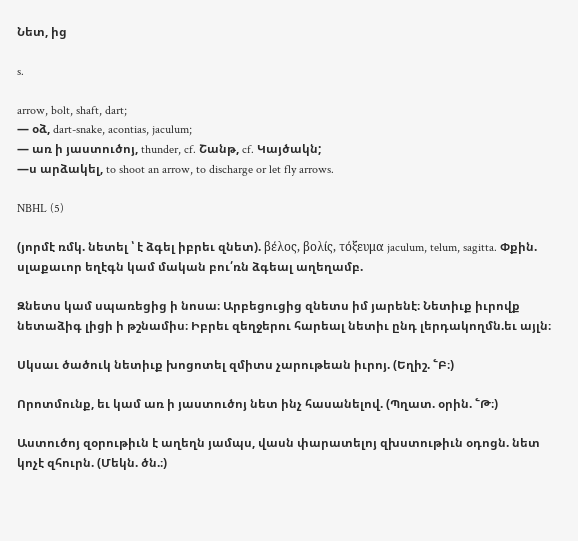Նետ, ից

s.

arrow, bolt, shaft, dart;
— օձ, dart-snake, acontias, jaculum;
— առ ի յաստուծոյ, thunder, cf. Շանթ, cf. Կայծակն;
—ս արձակել, to shoot an arrow, to discharge or let fly arrows.

NBHL (5)

(յորմէ ռմկ. նետել ՝ է ձգել իբրեւ զնետ). βέλος, βολίς, τόξευμα jaculum, telum, sagitta. Փքին. սլաքաւոր եղէգն կամ մական բու՛ռն ձգեալ աղեղամբ.

Զնետս կամ սպառեցից ի նոսա։ Արբեցուցից զնետս իմ յարենէ։ Նետիւք իւրովք նետաձիգ լիցի ի թշնամիս։ Իբրեւ զեղջերու հարեալ նետիւ ընդ լերդակողմն.եւ այլն։

Սկսաւ ծածուկ նետիւք խոցոտել զմիտս չարութեան իւրոյ. (Եղիշ. ՟Բ։)

Որոտմունք, եւ կամ առ ի յաստուծոյ նետ ինչ հասանելով. (Պղատ. օրին. ՟Թ։)

Աստուծոյ զօրութիւն է աղեղն յամպս, վասն փարատելոյ զխստութիւն օդոցն. նետ կոչէ զհուրն. (Մեկն. ծն.։)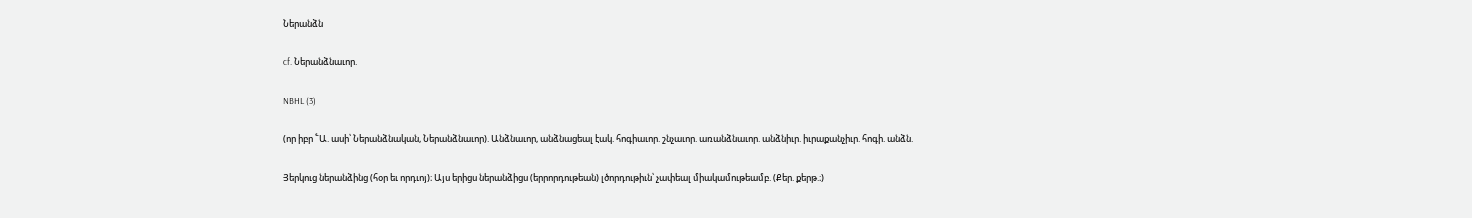Ներանձն

cf. Ներանձնաւոր.

NBHL (3)

(որ իբր ՟Ա. ասի՝ Ներանձնական, Ներանձնաւոր). Անձնաւոր, անձնացեալ էակ. հոգիաւոր. շնչաւոր. առանձնաւոր. անձնիւր. իւրաքանչիւր. հոգի. անձն.

Յերկուց ներանձինց (հօր եւ որդւոյ)։ Այս երիցս ներանձիցս (երրորդութեան) լծորդութիւն՝ չափեալ միակամութեամբ. (Քեր. քերթ.։)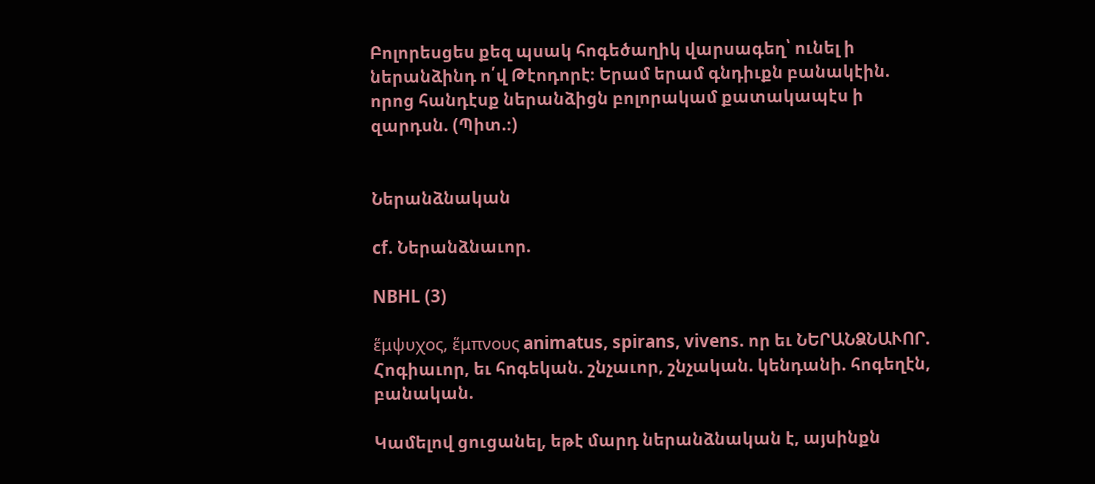Բոլորեսցես քեզ պսակ հոգեծաղիկ վարսագեղ՝ ունել ի ներանձինդ ո՛վ Թէոդորէ։ Երամ երամ գնդիւքն բանակէին. որոց հանդէսք ներանձիցն բոլորակամ քատակապէս ի զարդսն. (Պիտ.։)


Ներանձնական

cf. Ներանձնաւոր.

NBHL (3)

ἕμψυχος, ἕμπνους animatus, spirans, vivens. որ եւ ՆԵՐԱՆՁՆԱՒՈՐ. Հոգիաւոր, եւ հոգեկան. շնչաւոր, շնչական. կենդանի. հոգեղէն, բանական.

Կամելով ցուցանել, եթէ մարդ ներանձնական է, այսինքն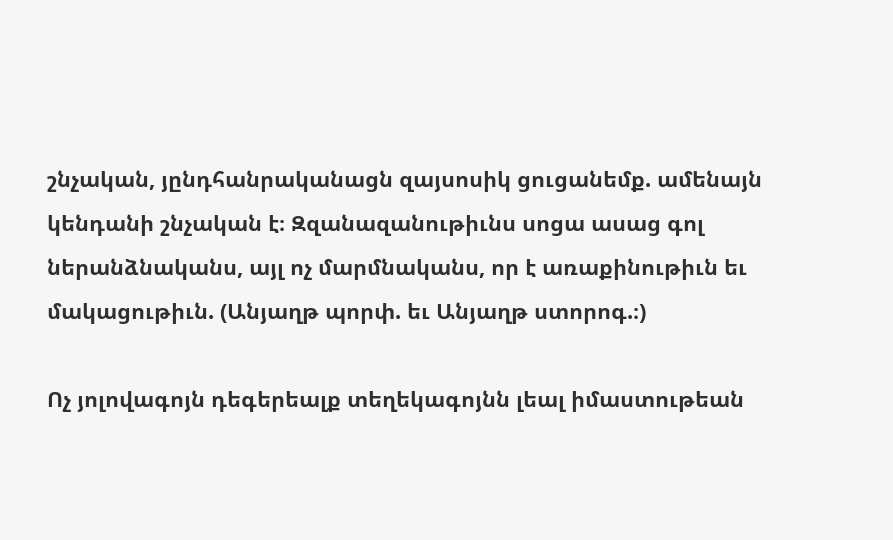շնչական, յընդհանրականացն զայսոսիկ ցուցանեմք. ամենայն կենդանի շնչական է։ Զզանազանութիւնս սոցա ասաց գոլ ներանձնականս, այլ ոչ մարմնականս, որ է առաքինութիւն եւ մակացութիւն. (Անյաղթ պորփ. եւ Անյաղթ ստորոգ.։)

Ոչ յոլովագոյն դեգերեալք տեղեկագոյնն լեալ իմաստութեան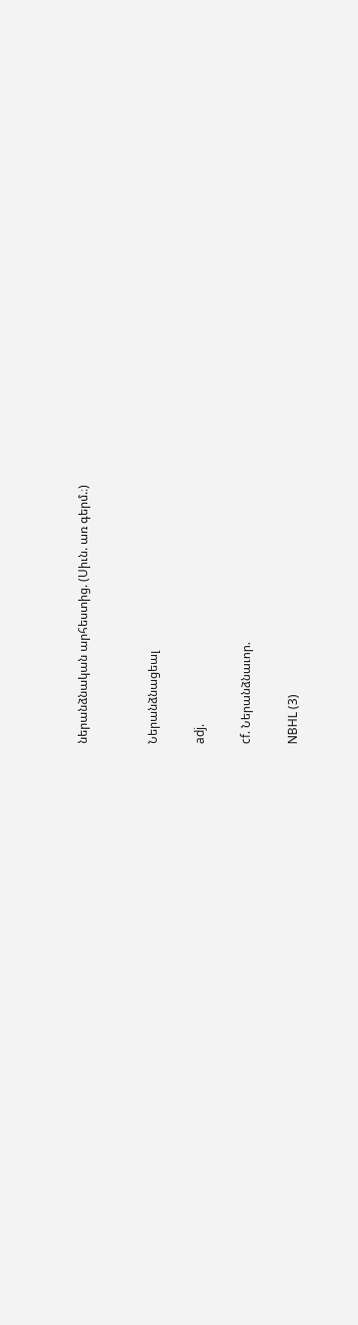ներանձնական արհեստից. (Սիւն. առ գերմ.։)


Ներանձնացեալ

adj.

cf. Ներանձնաւոր.

NBHL (3)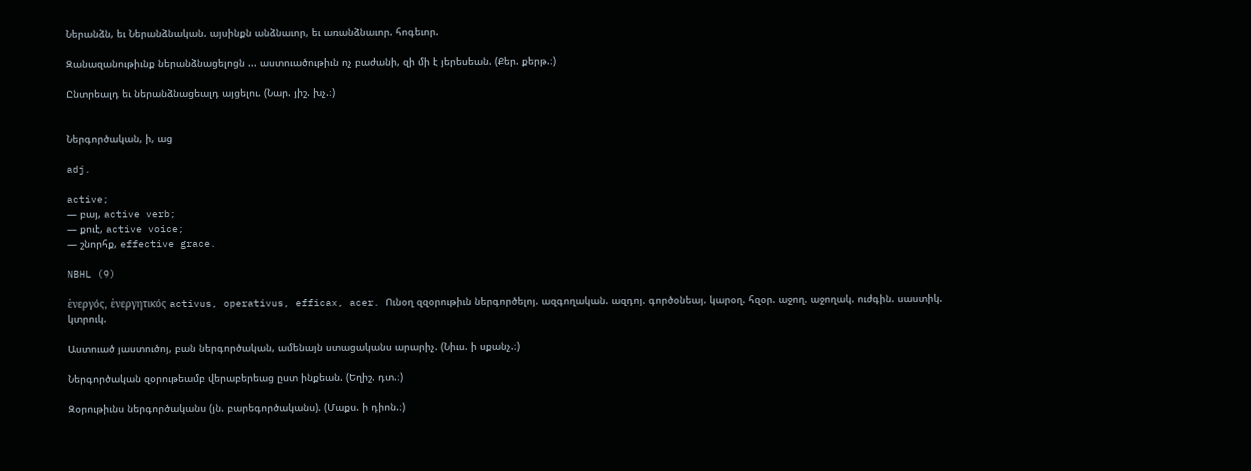Ներանձն, եւ Ներանձնական. այսինքն անձնաւոր, եւ առանձնաւոր. հոգեւոր.

Զանազանութիւնք ներանձնացելոցն ... աստուածութիւն ոչ բաժանի, զի մի է յերեսեան. (Քեր. քերթ.։)

Ընտրեալդ եւ ներանձնացեալդ այցելու. (Նար. յիշ. խչ.։)


Ներգործական, ի, աց

adj.

active;
— բայ, active verb;
— քուէ, active voice;
— շնորհք, effective grace.

NBHL (9)

ἑνεργός, ἑνεργητικός activus, operativus, efficax, acer. Ունօղ զզօրութիւն ներգործելոյ. ազգողական. ազդոյ. գործօնեայ. կարօղ. հզօր. աջող. աջողակ. ուժգին. սաստիկ. կտրուկ.

Աստուած յաստուծոյ, բան ներգործական, ամենայն ստացականս արարիչ. (Նիւս. ի սքանչ.։)

Ներգործական զօրութեամբ վերաբերեաց ըստ ինքեան. (Եղիշ. դտ.։)

Զօրութիւնս ներգործականս (յն. բարեգործականս). (Մաքս. ի դիոն.։)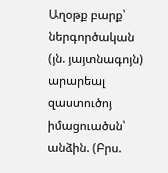Աղօթք բարք՝ ներգործական (յն. յայտնագոյն) արարեալ զաստուծոյ իմացուածսն՝ անձին. (Բրս.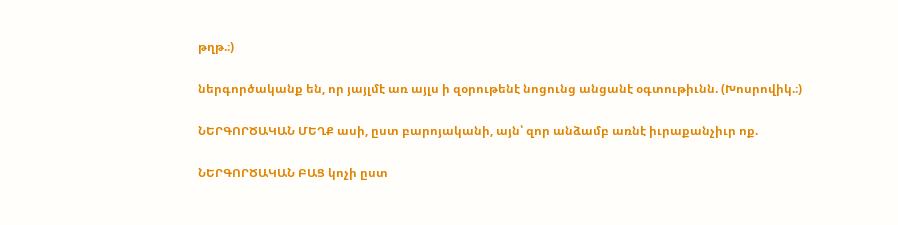թղթ.։)

ներգործականք են, որ յայլմէ առ այլս ի զօրութենէ նոցունց անցանէ օգտութիւնն. (Խոսրովիկ.։)

ՆԵՐԳՈՐԾԱԿԱՆ ՄԵՂՔ ասի, ըստ բարոյականի, այն՝ զոր անձամբ առնէ իւրաքանչիւր ոք.

ՆԵՐԳՈՐԾԱԿԱՆ ԲԱՑ կոչի ըստ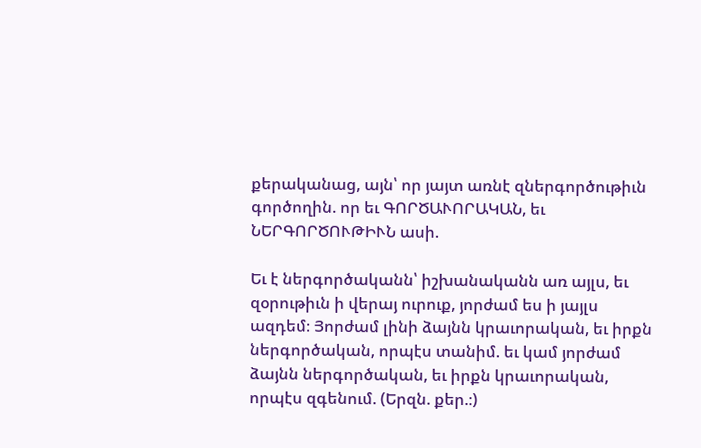քերականաց, այն՝ որ յայտ առնէ զներգործութիւն գործողին. որ եւ ԳՈՐԾԱՒՈՐԱԿԱՆ, եւ ՆԵՐԳՈՐԾՈՒԹԻՒՆ ասի.

Եւ է ներգործականն՝ իշխանականն առ այլս, եւ զօրութիւն ի վերայ ուրուք, յորժամ ես ի յայլս ազդեմ։ Յորժամ լինի ձայնն կրաւորական, եւ իրքն ներգործական, որպէս տանիմ. եւ կամ յորժամ ձայնն ներգործական, եւ իրքն կրաւորական, որպէս զգենում. (Երզն. քեր.։)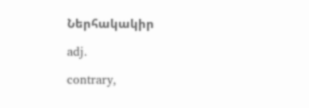Ներհակակիր

adj.

contrary,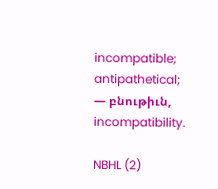incompatible;
antipathetical;
— բնութիւն, incompatibility.

NBHL (2)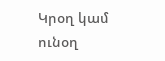Կրօղ կամ ունօղ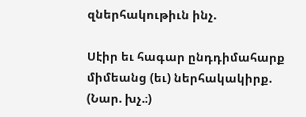զներհակութիւն ինչ.

Սէիր եւ հագար ընդդիմահարք միմեանց (եւ) ներհակակիրք. (Նար. խչ.։)